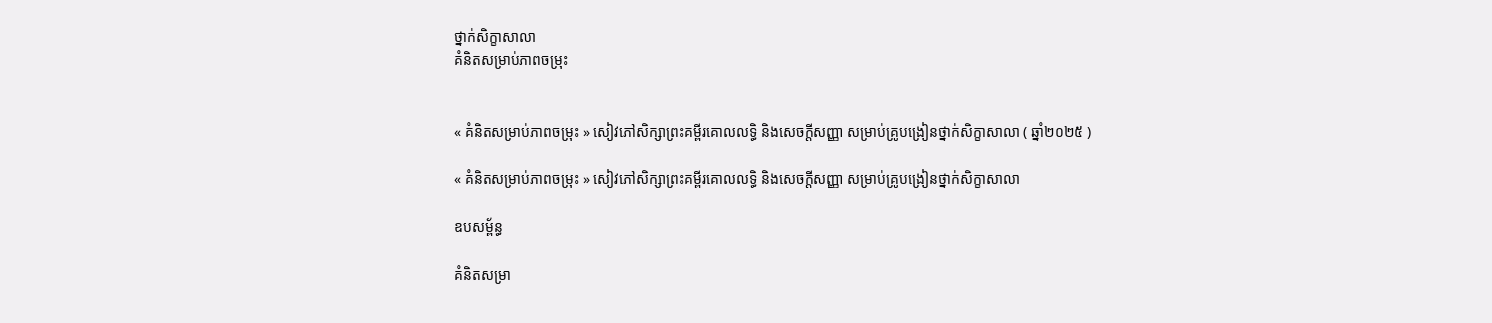ថ្នាក់សិក្ខាសាលា
គំនិតសម្រាប់ភាពចម្រុះ


« គំនិតសម្រាប់ភាពចម្រុះ » សៀវភៅសិក្សាព្រះគម្ពីរគោលលទ្ធិ និងសេចក្ដីសញ្ញា សម្រាប់គ្រូបង្រៀនថ្នាក់សិក្ខាសាលា ( ឆ្នាំ២០២៥ )

« គំនិតសម្រាប់ភាពចម្រុះ » សៀវភៅសិក្សាព្រះគម្ពីរគោលលទ្ធិ និងសេចក្ដីសញ្ញា សម្រាប់គ្រូបង្រៀនថ្នាក់សិក្ខាសាលា

ឧបសម្ព័ន្ធ

គំនិតសម្រា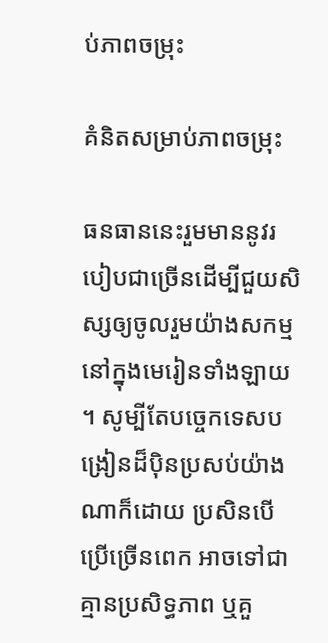ប់ភាពចម្រុះ

គំនិតសម្រាប់ភាពចម្រុះ

ធនធាននេះរួមមាននូវរបៀបជាច្រើនដើម្បីជួយសិស្សឲ្យចូលរួមយ៉ាងសកម្មនៅក្នុងមេរៀនទាំងឡាយ ។ សូម្បីតែបច្ចេកទេសបង្រៀនដ៏ប៉ិនប្រសប់យ៉ាងណាក៏ដោយ ប្រសិនបើប្រើច្រើនពេក អាចទៅជាគ្មានប្រសិទ្ធភាព ឬគួ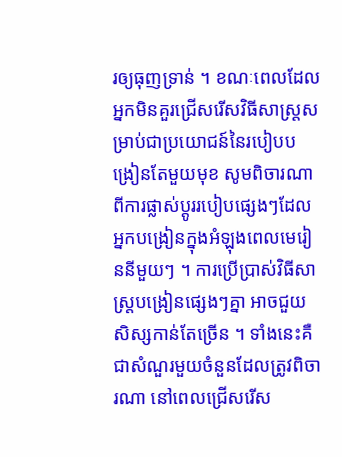រឲ្យធុញទ្រាន់ ។ ខណៈពេលដែលអ្នកមិនគួរជ្រើសរើសវិធីសាស្រ្តសម្រាប់ជាប្រយោជន៍នៃរបៀបបង្រៀនតែមួយមុខ សូមពិចារណាពីការផ្លាស់ប្តូររបៀបផ្សេងៗដែលអ្នកបង្រៀនក្នុងអំឡុងពេលមេរៀននីមួយៗ ។ ការប្រើប្រាស់វិធីសាស្រ្តបង្រៀនផ្សេងៗគ្នា អាចជួយសិស្សកាន់តែច្រើន ។ ទាំងនេះគឺជាសំណួរមួយចំនួនដែលត្រូវពិចារណា នៅពេលជ្រើសរើស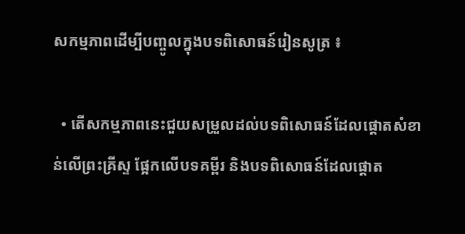សកម្មភាពដើម្បីបញ្ចូលក្នុងបទពិសោធន៍រៀនសូត្រ ៖

  • តើសកម្មភាពនេះជួយសម្រួលដល់បទពិសោធន៍ដែលផ្ដោតសំខាន់លើព្រះគ្រីស្ទ ផ្អែកលើបទគម្ពីរ និងបទពិសោធន៍ដែលផ្ដោត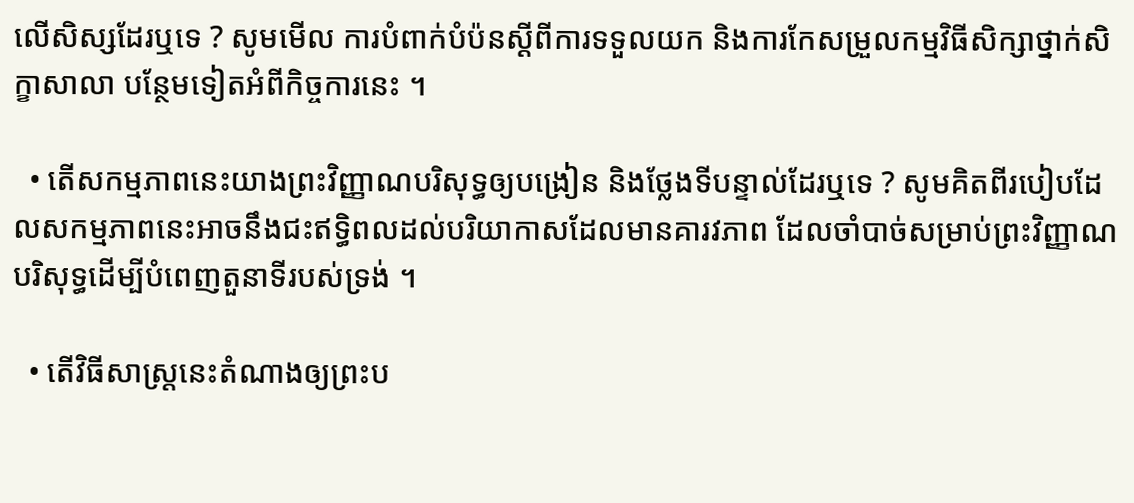លើសិស្សដែរឬទេ ? សូមមើល ការបំពាក់បំប៉នស្ដីពីការទទួលយក និងការកែសម្រួលកម្មវិធីសិក្សាថ្នាក់សិក្ខាសាលា បន្ថែមទៀតអំពីកិច្ចការនេះ ។

  • តើសកម្មភាពនេះយាងព្រះវិញ្ញាណបរិសុទ្ធឲ្យបង្រៀន និងថ្លែងទីបន្ទាល់ដែរឬទេ ? សូមគិតពីរបៀបដែលសកម្មភាពនេះអាចនឹងជះឥទ្ធិពលដល់បរិយាកាសដែលមានគារវភាព ដែលចាំបាច់សម្រាប់ព្រះវិញ្ញាណបរិសុទ្ធដើម្បីបំពេញតួនាទីរបស់ទ្រង់ ។

  • តើវិធីសាស្ត្រនេះតំណាងឲ្យព្រះប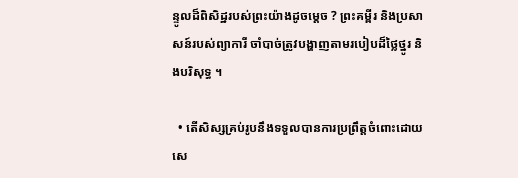ន្ទូលដ៏ពិសិដ្ឋរបស់ព្រះយ៉ាងដូចម្ដេច ? ព្រះគម្ពីរ និងប្រសាសន៍របស់ព្យាការី ចាំបាច់ត្រូវបង្ហាញតាមរបៀបដ៏ថ្លៃថ្នូរ និងបរិសុទ្ធ ។

  • តើសិស្សគ្រប់រូបនឹងទទួលបានការប្រព្រឹត្តចំពោះដោយសេ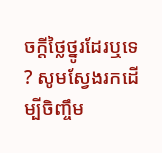ចក្តីថ្លៃថ្នូរដែរឬទេ ? សូមស្វែងរកដើម្បីចិញ្ចឹម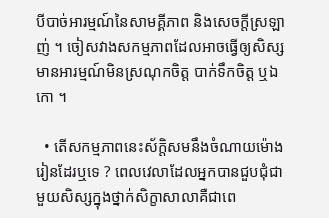បីបាច់អារម្មណ៍នៃសាមគ្គីភាព និងសេចក្តីស្រឡាញ់ ។ ចៀសវាងសកម្មភាពដែលអាចធ្វើឲ្យសិស្សមានអារម្មណ៍មិនស្រណុកចិត្ត បាក់ទឹកចិត្ត ឬឯកោ ។

  • តើសកម្មភាពនេះស័ក្តិសមនឹងចំណាយម៉ោងរៀនដែរឬទេ ? ពេលវេលាដែលអ្នកបានជួបជុំជាមួយសិស្សក្នុងថ្នាក់សិក្ខាសាលាគឺជាពេ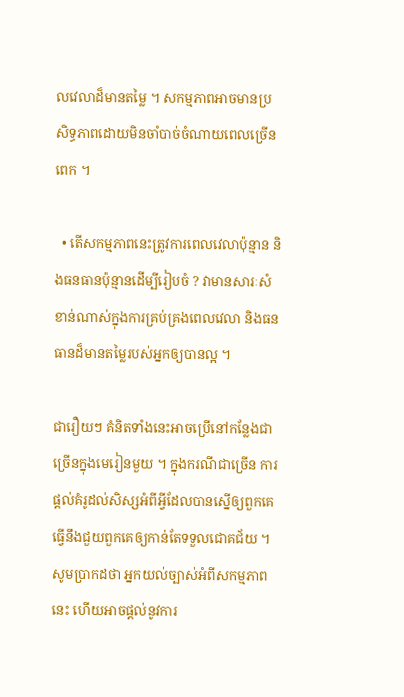លវេលាដ៏មានតម្លៃ ។ សកម្មភាពអាចមានប្រសិទ្ធភាពដោយមិនចាំបាច់ចំណាយពេលច្រើនពេក ។

  • តើសកម្មភាពនេះត្រូវការពេលវេលាប៉ុន្មាន និងធនធានប៉ុន្មានដើម្បីរៀបចំ ? វាមានសារៈសំខាន់ណាស់ក្នុងការគ្រប់គ្រងពេលវេលា និងធនធានដ៏មានតម្លៃរបស់អ្នកឲ្យបានល្អ ។

ជារឿយៗ គំនិតទាំងនេះអាចប្រើនៅកន្លែងជាច្រើនក្នុងមេរៀនមួយ ។ ក្នុងករណីជាច្រើន ការផ្តល់គំរូដល់សិស្សអំពីអ្វីដែលបានស្នើឲ្យពួកគេធ្វើនឹងជួយពួកគេឲ្យកាន់តែទទួលជោគជ័យ ។ សូមប្រាកដថា អ្នកយល់ច្បាស់អំពីសកម្មភាពនេះ ហើយអាចផ្តល់នូវការ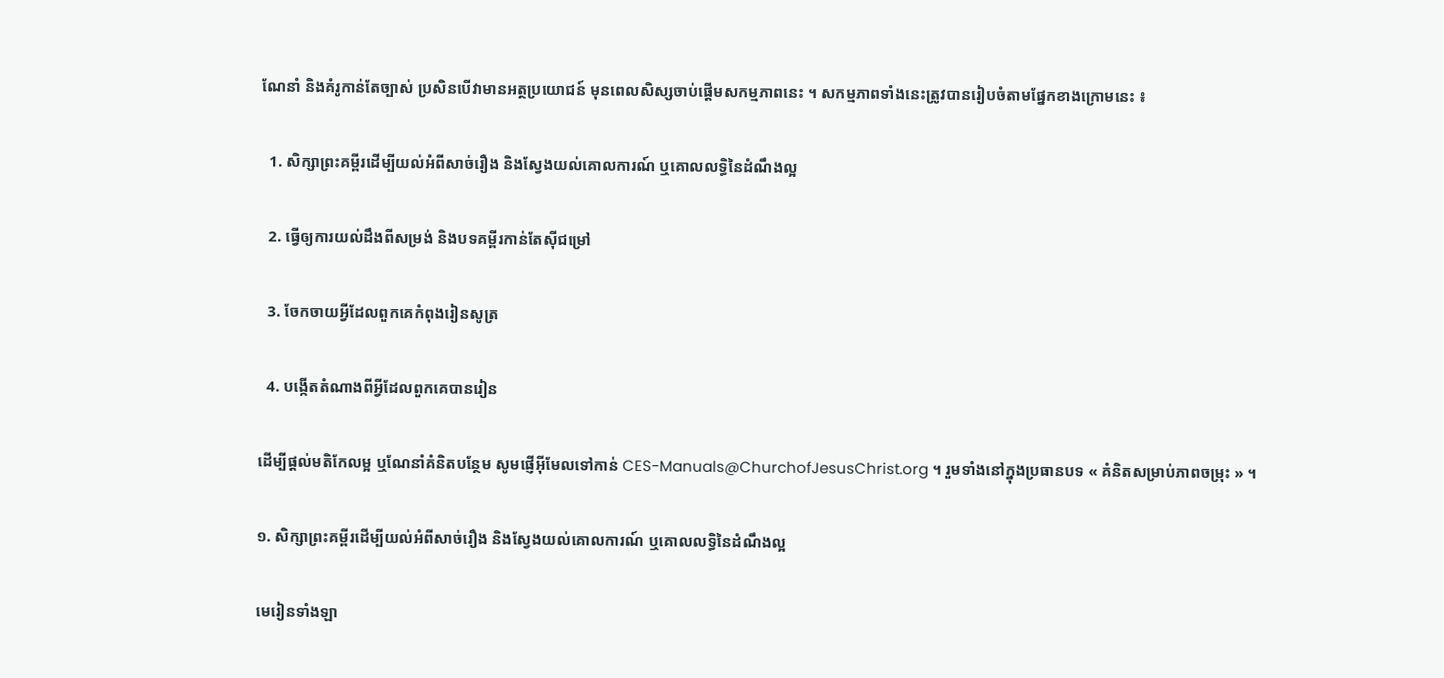ណែនាំ និងគំរូកាន់តែច្បាស់ ប្រសិនបើវាមានអត្ថប្រយោជន៍ មុនពេលសិស្សចាប់ផ្តើមសកម្មភាពនេះ ។ សកម្មភាពទាំងនេះត្រូវបានរៀបចំតាមផ្នែកខាងក្រោមនេះ ៖

  1. សិក្សាព្រះគម្ពីរដើម្បីយល់អំពីសាច់រឿង និងស្វែងយល់គោលការណ៍ ឬគោលលទ្ធិនៃដំណឹងល្អ

  2. ធ្វើឲ្យការយល់ដឹងពីសម្រង់ និងបទគម្ពីរកាន់តែស៊ីជម្រៅ

  3. ចែកចាយអ្វីដែលពួកគេកំពុងរៀនសូត្រ

  4. បង្កើតតំណាងពីអ្វីដែលពួកគេបានរៀន

ដើម្បីផ្តល់មតិកែលម្អ ឬណែនាំគំនិតបន្ថែម សូមផ្ញើអ៊ីមែលទៅកាន់ CES-Manuals@ChurchofJesusChrist.org ។ រួមទាំងនៅក្នុងប្រធានបទ « គំនិតសម្រាប់ភាពចម្រុះ » ។

១. សិក្សាព្រះគម្ពីរដើម្បីយល់អំពីសាច់រឿង និងស្វែងយល់គោលការណ៍ ឬគោលលទ្ធិនៃដំណឹងល្អ

មេរៀនទាំងឡា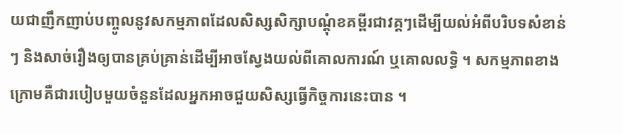យជាញឹកញាប់បញ្ចូលនូវសកម្មភាពដែលសិស្សសិក្សាបណ្ដុំខគម្ពីរជាវគ្គៗដើម្បីយល់អំពីបរិបទសំខាន់ៗ និងសាច់រឿងឲ្យបានគ្រប់គ្រាន់ដើម្បីអាចស្វែងយល់ពីគោលការណ៍ ឬគោលលទ្ធិ ។ សកម្មភាពខាងក្រោមគឺជារបៀបមួយចំនួនដែលអ្នកអាចជួយសិស្សធ្វើកិច្ចការនេះបាន ។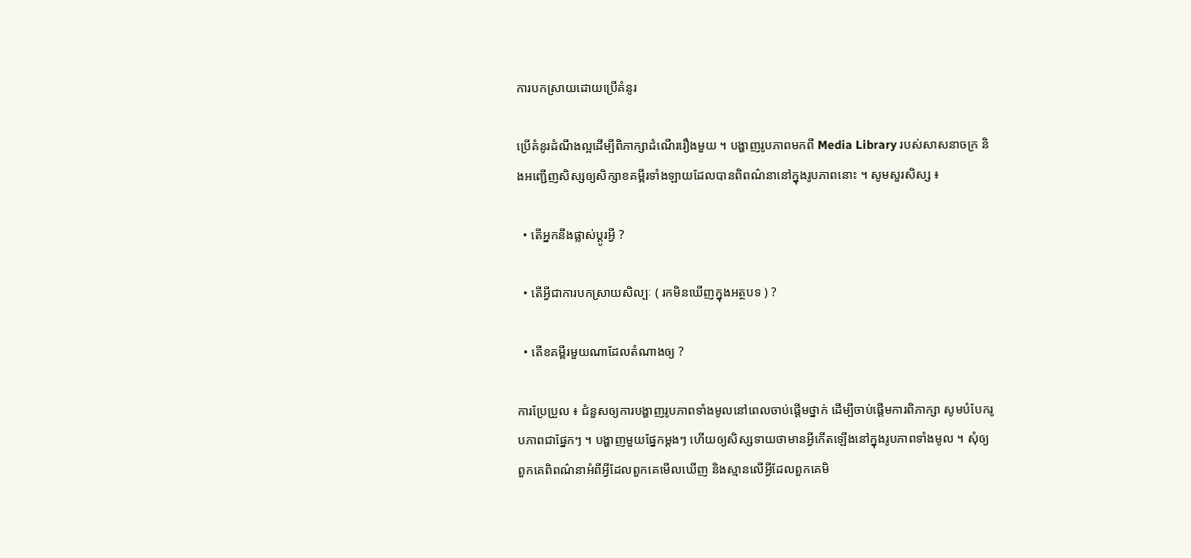ការបកស្រាយដោយប្រើគំនូរ

ប្រើគំនូរដំណឹងល្អដើម្បីពិភាក្សាដំណើររឿងមួយ ។ បង្ហាញរូបភាពមកពី Media Library របស់សាសនាចក្រ និងអញ្ជើញសិស្សឲ្យសិក្សាខគម្ពីរទាំងឡាយដែលបានពិពណ៌នានៅក្នុងរូបភាពនោះ ។ សូមសួរសិស្ស ៖

  • តើអ្នកនឹងផ្លាស់ប្តូរអ្វី ?

  • តើអ្វីជាការបកស្រាយសិល្បៈ ( រកមិនឃើញក្នុងអត្ថបទ ) ?

  • តើខគម្ពីរមួយណាដែលតំណាងឲ្យ ?

ការប្រែប្រួល ៖ ជំនួសឲ្យការបង្ហាញរូបភាពទាំងមូលនៅពេលចាប់ផ្តើមថ្នាក់ ដើម្បីចាប់ផ្តើមការពិភាក្សា សូមបំបែករូបភាពជាផ្នែកៗ ។ បង្ហាញមួយផ្នែកម្តងៗ ហើយឲ្យសិស្សទាយថាមានអ្វីកើតឡើងនៅក្នុងរូបភាពទាំងមូល ។ សុំឲ្យពួកគេពិពណ៌នាអំពីអ្វីដែលពួកគេមើលឃើញ និងស្មានលើអ្វីដែលពួកគេមិ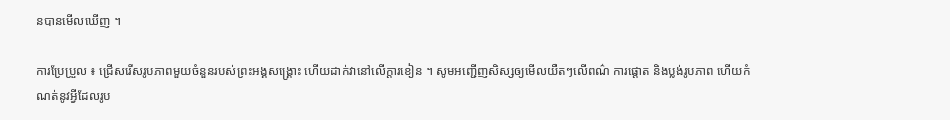នបានមើលឃើញ ។

ការប្រែប្រួល ៖ ជ្រើសរើសរូបភាពមួយចំនួនរបស់ព្រះអង្គសង្គ្រោះ ហើយដាក់វានៅលើក្តារខៀន ។ សូមអញ្ជើញសិស្សឲ្យមើលយឺតៗលើពណ៌ ការផ្ដោត និងប្លង់រូបភាព ហើយកំណត់នូវអ្វីដែលរូប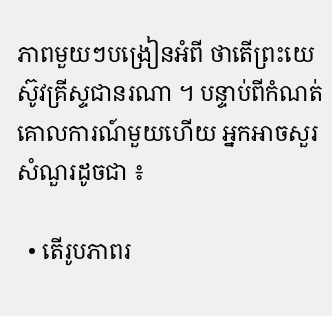ភាពមួយៗបង្រៀនអំពី ថាតើព្រះយេស៊ូវគ្រីស្ទជានរណា ។ បន្ទាប់ពីកំណត់គោលការណ៍មួយហើយ អ្នកអាចសួរសំណួរដូចជា ៖

  • តើរូបភាពរ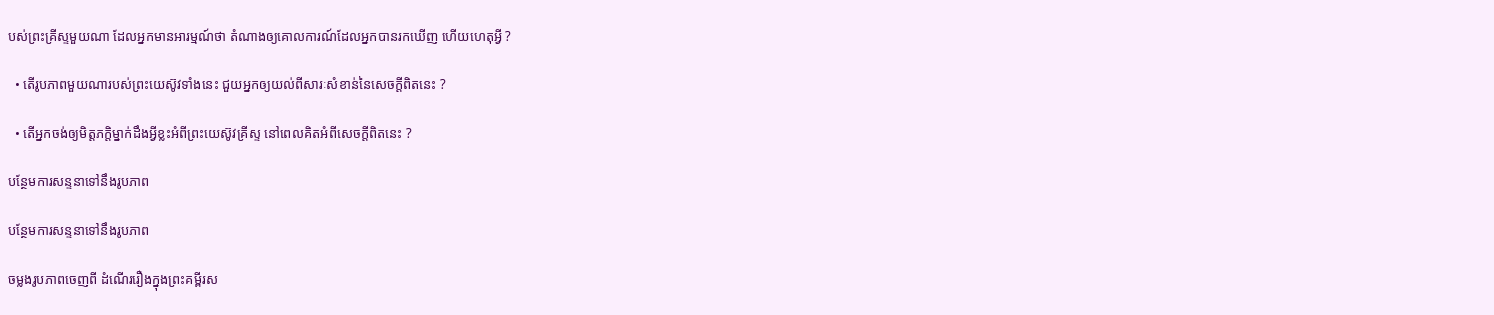បស់ព្រះគ្រីស្ទមួយណា ដែលអ្នកមានអារម្មណ៍ថា តំណាងឲ្យគោលការណ៍ដែលអ្នកបានរកឃើញ ហើយហេតុអ្វី ?

  • តើរូបភាពមួយណារបស់ព្រះយេស៊ូវទាំងនេះ ជួយអ្នកឲ្យយល់ពីសារៈសំខាន់នៃសេចក្ដីពិតនេះ ?

  • តើអ្នកចង់ឲ្យមិត្តភក្តិម្នាក់ដឹងអ្វីខ្លះអំពីព្រះយេស៊ូវគ្រីស្ទ នៅពេលគិតអំពីសេចក្ដីពិតនេះ ?

បន្ថែមការសន្ទនាទៅនឹងរូបភាព

បន្ថែមការសន្ទនាទៅនឹងរូបភាព

ចម្លងរូបភាពចេញពី ដំណើររឿងក្នុងព្រះគម្ពីរស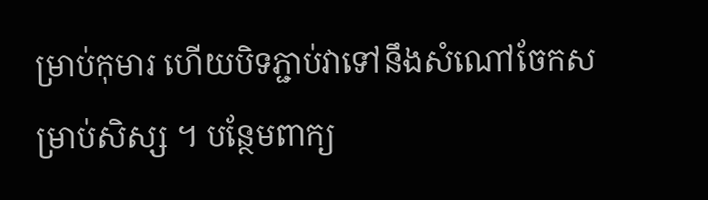ម្រាប់កុមារ ហើយបិទភ្ជាប់វាទៅនឹងសំណៅចែកសម្រាប់សិស្ស ។ បន្ថែមពាក្យ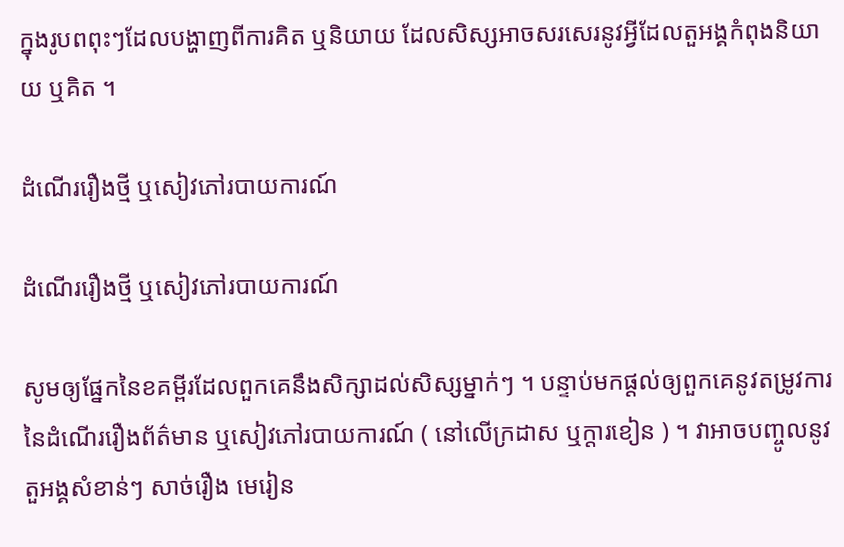ក្នុងរូបពពុះៗដែលបង្ហាញពីការគិត ឬនិយាយ ដែលសិស្សអាចសរសេរនូវអ្វីដែលតួអង្គកំពុងនិយាយ ឬគិត ។

ដំណើររឿងថ្មី ឬសៀវភៅរបាយការណ៍

ដំណើររឿងថ្មី ឬសៀវភៅរបាយការណ៍

សូមឲ្យផ្នែកនៃខគម្ពីរដែលពួកគេនឹងសិក្សាដល់សិស្សម្នាក់ៗ ។ បន្ទាប់មកផ្តល់ឲ្យពួកគេនូវតម្រូវការនៃដំណើររឿងព័ត៌មាន ឬសៀវភៅរបាយការណ៍ ( នៅលើក្រដាស ឬក្តារខៀន ) ។ វាអាចបញ្ចូលនូវតួអង្គសំខាន់ៗ សាច់រឿង មេរៀន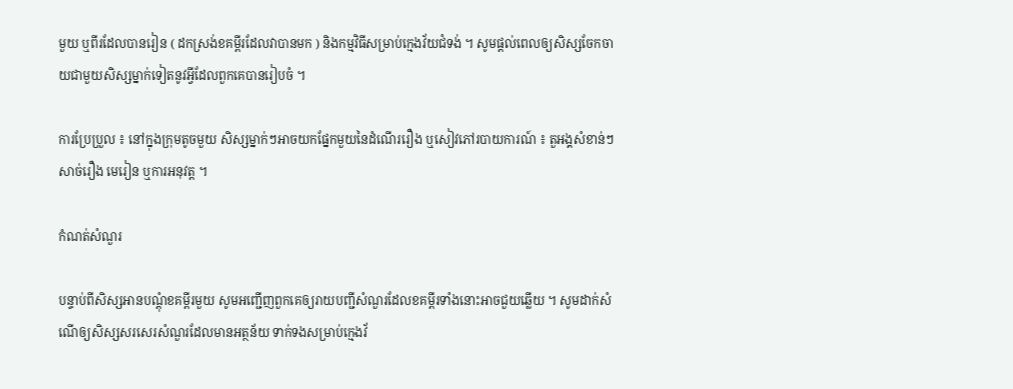មួយ ឬពីរដែលបានរៀន ( ដកស្រង់ខគម្ពីរដែលវាបានមក ) និងកម្មវិធីសម្រាប់ក្មេងវ័យជំទង់ ។ សូមផ្តល់ពេលឲ្យសិស្សចែកចាយជាមួយសិស្សម្នាក់ទៀតនូវអ្វីដែលពួកគេបានរៀបចំ ។

ការប្រែប្រួល ៖ នៅក្នុងក្រុមតូចមួយ សិស្សម្នាក់ៗអាចយកផ្នែកមួយនៃដំណើររឿង ឬសៀវភៅរបាយការណ៍ ៖ តួអង្គសំខាន់ៗ សាច់រឿង មេរៀន ឬការអនុវត្ត ។

កំណត់សំណួរ

បន្ទាប់ពីសិស្សអានបណ្តុំខគម្ពីរមួយ សូមអញ្ជើញពួកគេឲ្យរាយបញ្ជីសំណួរដែលខគម្ពីរទាំងនោះអាចជួយឆ្លើយ ។ សូមដាក់សំណើឲ្យសិស្សសរសេរសំណួរដែលមានអត្ថន័យ ទាក់ទងសម្រាប់ក្មេងវ័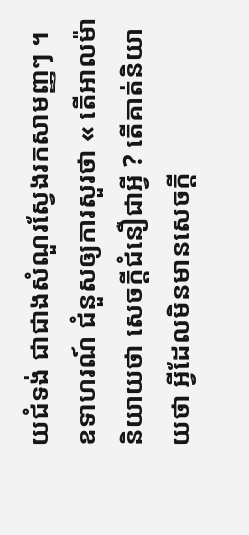យជំទង់ ជាជាងសំណួរស្វែងរកសាមញ្ញៗ ។ ឧទាហរណ៍ ជំនួសឲ្យការសួរថា « តើអាលម៉ានិយាយថា សេចក្ដីជំនឿជាអ្វី ? តើគាត់និយាយថា អ្វីដែលមិនមានសេចក្តី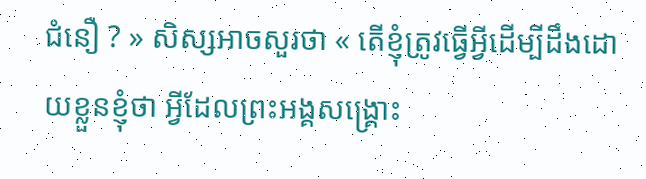ជំនឿ ? » សិស្សអាចសួរថា « តើខ្ញុំត្រូវធ្វើអ្វីដើម្បីដឹងដោយខ្លួនខ្ញុំថា អ្វីដែលព្រះអង្គសង្គ្រោះ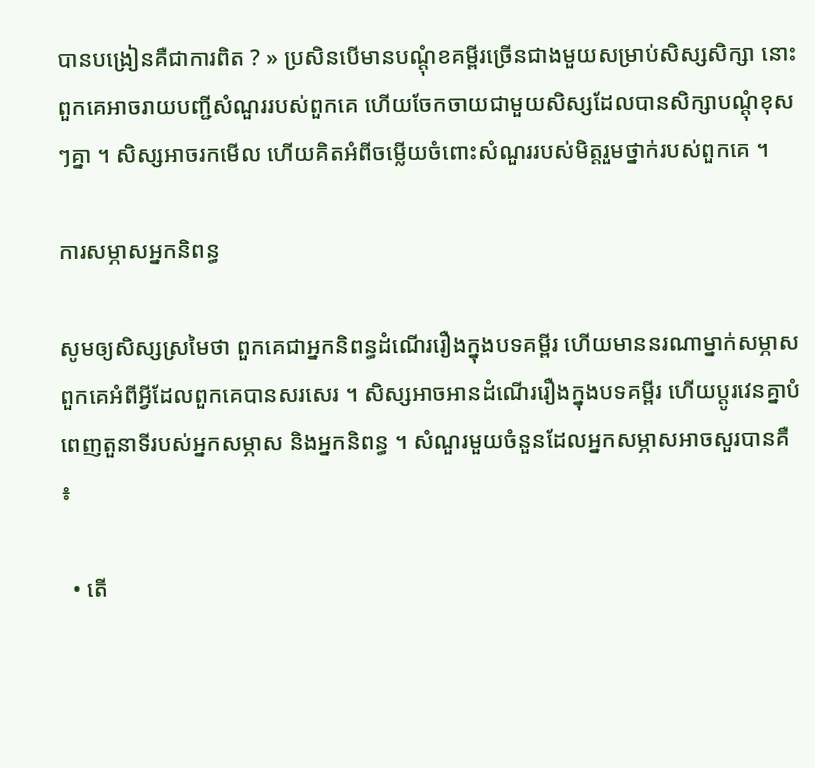បានបង្រៀនគឺជាការពិត ? » ប្រសិនបើមានបណ្ដុំខគម្ពីរច្រើនជាងមួយសម្រាប់សិស្សសិក្សា នោះពួកគេអាចរាយបញ្ជីសំណួររបស់ពួកគេ ហើយចែកចាយជាមួយសិស្សដែលបានសិក្សាបណ្ដុំខុសៗគ្នា ។ សិស្សអាចរកមើល ហើយគិតអំពីចម្លើយចំពោះសំណួររបស់មិត្តរួមថ្នាក់របស់ពួកគេ ។

ការសម្ភាសអ្នកនិពន្ធ

សូមឲ្យសិស្សស្រមៃថា ពួកគេជាអ្នកនិពន្ធដំណើររឿងក្នុងបទគម្ពីរ ហើយមាននរណាម្នាក់សម្ភាសពួកគេអំពីអ្វីដែលពួកគេបានសរសេរ ។ សិស្សអាចអានដំណើររឿងក្នុងបទគម្ពីរ ហើយប្តូរវេនគ្នាបំពេញតួនាទីរបស់អ្នកសម្ភាស និងអ្នកនិពន្ធ ។ សំណួរមួយចំនួនដែលអ្នកសម្ភាសអាចសួរបានគឺ ៖

  • តើ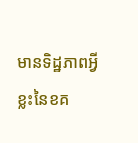មានទិដ្ឋភាពអ្វីខ្លះនៃខគ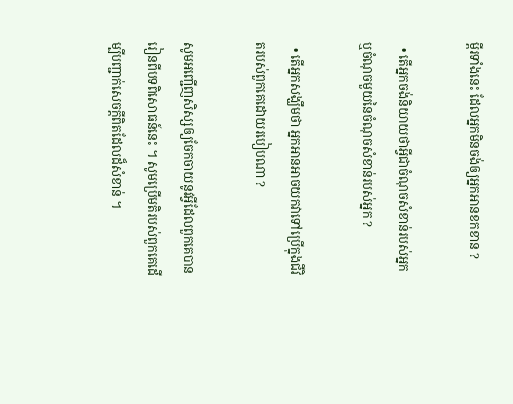ម្ពីរទាំងនេះ ដែលអ្នកមិនចង់ឲ្យអ្នកអានខកខាន ?

  • តើអ្នកចង់និយាយថាអ្វីជាចំណុចសំខាន់របស់អ្នក ឬចំណុចមួយនៃចំណុចសំខាន់របស់អ្នក ?

  • តើអ្នកសង្ឃឹមថា អ្នកអានអាចយកវាទៅប្រើក្នុងជីវិតរបស់ពួកគេដោយរបៀបណា ?

សូមអញ្ជើញសិស្សឲ្យចែកចាយនូវអ្វីដែលពួកគេបានរៀនពីបទពិសោធន៍នេះ ។ សូមប្រើមតិរបស់ពួកគេដើម្បីបញ្ជាក់សេចក្តីពិតដែលដ៏សំខាន់ ។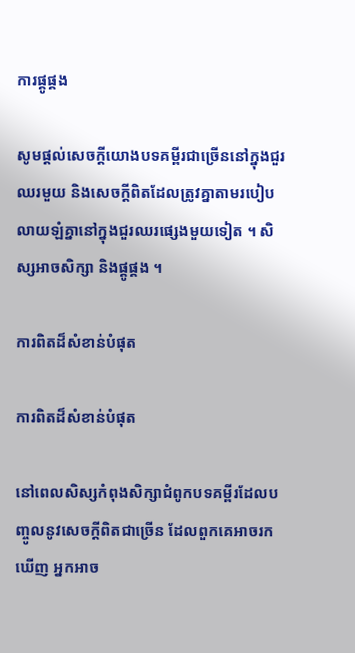ការផ្គូផ្គង

សូមផ្តល់សេចក្តីយោងបទគម្ពីរជាច្រើននៅក្នុងជួរឈរមួយ និងសេចក្តីពិតដែលត្រូវគ្នាតាមរបៀបលាយឡំគ្នានៅក្នុងជួរឈរផ្សេងមួយទៀត ។ សិស្សអាចសិក្សា និងផ្គូផ្គង ។

ការពិតដ៏សំខាន់បំផុត

ការពិតដ៏សំខាន់បំផុត

នៅពេលសិស្សកំពុងសិក្សាជំពូកបទគម្ពីរដែលបញ្ចូលនូវសេចក្ដីពិតជាច្រើន ដែលពួកគេអាចរកឃើញ អ្នកអាច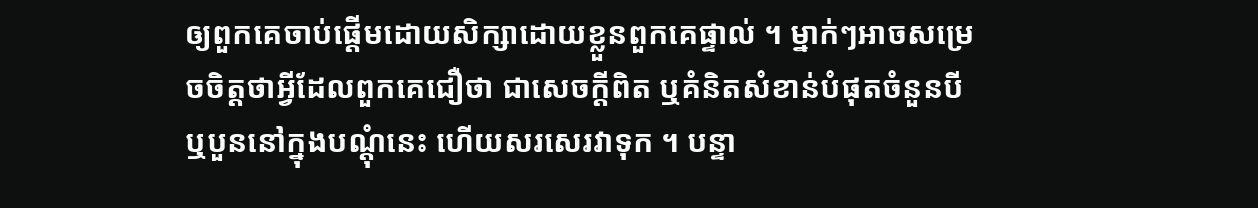ឲ្យពួកគេចាប់ផ្ដើមដោយសិក្សាដោយខ្លួនពួកគេផ្ទាល់ ។ ម្នាក់ៗអាចសម្រេចចិត្តថាអ្វីដែលពួកគេជឿថា ជាសេចក្តីពិត ឬគំនិតសំខាន់បំផុតចំនួនបី ឬបួននៅក្នុងបណ្ដុំនេះ ហើយសរសេរវាទុក ។ បន្ទា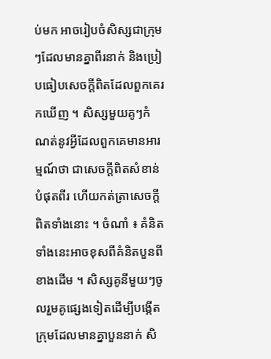ប់មក អាចរៀបចំសិស្សជាក្រុមៗដែលមានគ្នាពីរនាក់ និងប្រៀបធៀបសេចក្តីពិតដែលពួកគេរកឃើញ ។ សិស្សមួយគូៗកំណត់នូវអ្វីដែលពួកគេមានអារម្មណ៍ថា ជាសេចក្ដីពិតសំខាន់បំផុតពីរ ហើយកត់ត្រាសេចក្តីពិតទាំងនោះ ។ ចំណាំ ៖ គំនិតទាំងនេះអាចខុសពីគំនិតបួនពីខាងដើម ។ សិស្សគូនីមួយៗចូលរួមគូផ្សេងទៀតដើម្បីបង្កើតក្រុមដែលមានគ្នាបួននាក់ សិ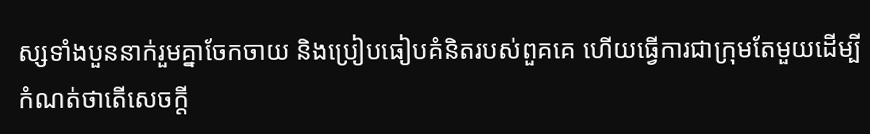ស្សទាំងបួននាក់រួមគ្នាចែកចាយ និងប្រៀបធៀបគំនិតរបស់ពួគគេ ហើយធ្វើការជាក្រុមតែមួយដើម្បីកំណត់ថាតើសេចក្តី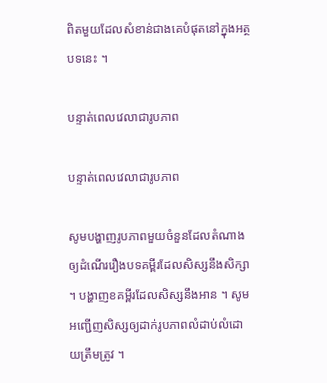ពិតមួយដែលសំខាន់ជាងគេបំផុតនៅក្នុងអត្ថបទនេះ ។

បន្ទាត់ពេលវេលាជារូបភាព

បន្ទាត់ពេលវេលាជារូបភាព

សូមបង្ហាញរូបភាពមួយចំនួនដែលតំណាងឲ្យដំណើររឿងបទគម្ពីរដែលសិស្សនឹងសិក្សា ។ បង្ហាញខគម្ពីរដែលសិស្សនឹងអាន ។ សូមអញ្ជើញសិស្សឲ្យដាក់រូបភាពលំដាប់លំដោយត្រឹមត្រូវ ។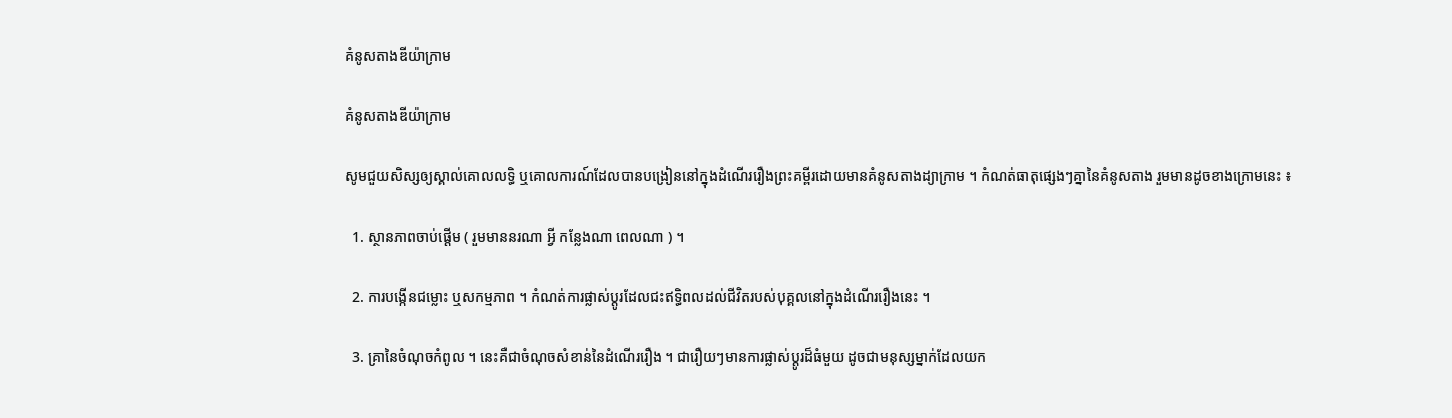គំនូសតាងឌីយ៉ាក្រាម

គំនូសតាងឌីយ៉ាក្រាម

សូមជួយសិស្សឲ្យស្គាល់គោលលទ្ធិ ឬគោលការណ៍ដែលបានបង្រៀននៅក្នុងដំណើររឿងព្រះគម្ពីរដោយមានគំនូសតាងដ្យាក្រាម ។ កំណត់ធាតុផ្សេងៗគ្នានៃគំនូសតាង រួមមានដូចខាងក្រោមនេះ ៖

  1. ស្ថានភាពចាប់ផ្តើម ( រួមមាននរណា អ្វី កន្លែងណា ពេលណា ) ។

  2. ការបង្កើនជម្លោះ ឬសកម្មភាព ។ កំណត់ការផ្លាស់ប្តូរដែលជះឥទ្ធិពលដល់ជីវិតរបស់បុគ្គលនៅក្នុងដំណើររឿងនេះ ។

  3. គ្រានៃចំណុចកំពូល ។ នេះគឺជាចំណុចសំខាន់នៃដំណើររឿង ។ ជារឿយៗមានការផ្លាស់ប្តូរដ៏ធំមួយ ដូចជាមនុស្សម្នាក់ដែលយក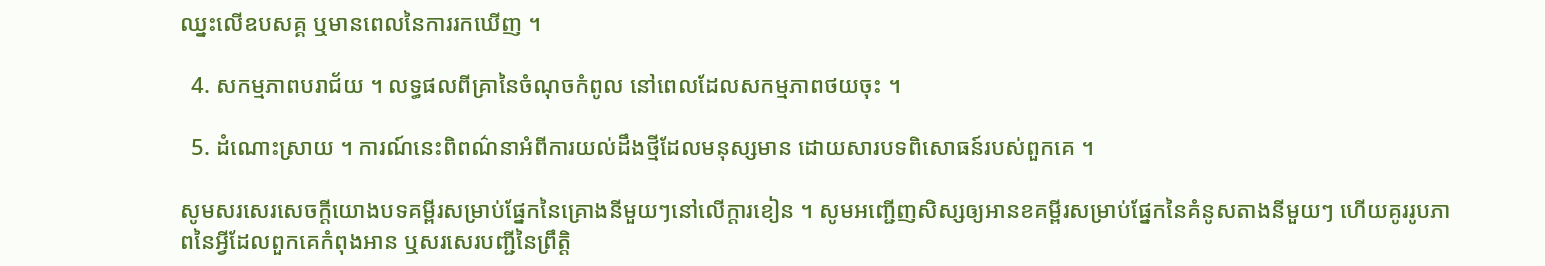ឈ្នះលើឧបសគ្គ ឬមានពេលនៃការរកឃើញ ។

  4. សកម្មភាពបរាជ័យ ។ លទ្ធផលពីគ្រានៃចំណុចកំពូល នៅពេលដែលសកម្មភាពថយចុះ ។

  5. ដំណោះស្រាយ ។ ការណ៍នេះពិពណ៌នាអំពីការយល់ដឹងថ្មីដែលមនុស្សមាន ដោយសារបទពិសោធន៍របស់ពួកគេ ។

សូមសរសេរសេចក្ដីយោងបទគម្ពីរសម្រាប់ផ្នែកនៃគ្រោងនីមួយៗនៅលើក្ដារខៀន ។ សូមអញ្ជើញសិស្សឲ្យអានខគម្ពីរសម្រាប់ផ្នែកនៃគំនូសតាងនីមួយៗ ហើយគូររូបភាពនៃអ្វីដែលពួកគេកំពុងអាន ឬសរសេរបញ្ជីនៃព្រឹត្តិ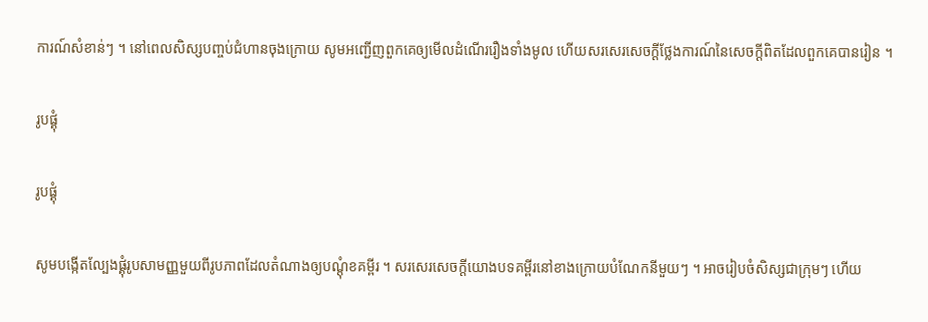ការណ៍សំខាន់ៗ ។ នៅពេលសិស្សបញ្ចប់ជំហានចុងក្រោយ សូមអញ្ជើញពួកគេឲ្យមើលដំណើររឿងទាំងមូល ហើយសរសេរសេចក្ដីថ្លែងការណ៍នៃសេចក្ដីពិតដែលពួកគេបានរៀន ។

រូបផ្គុំ

រូបផ្គុំ

សូមបង្កើតល្បែងផ្គុំរូបសាមញ្ញមួយពីរូបភាពដែលតំណាងឲ្យបណ្ដុំខគម្ពីរ ។ សរសេរសេចក្ដីយោងបទគម្ពីរនៅខាងក្រោយបំណែកនីមួយៗ ។ អាចរៀបចំសិស្សជាក្រុមៗ ហើយ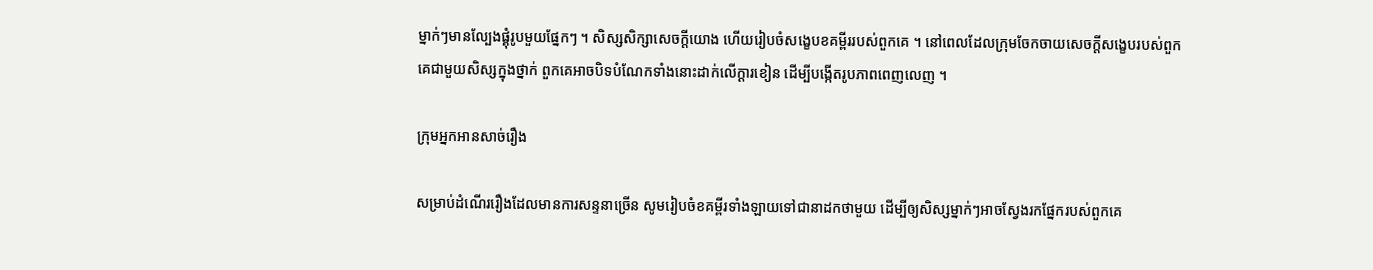ម្នាក់ៗមានល្បែងផ្គុំរូបមួយផ្នែកៗ ។ សិស្សសិក្សាសេចក្តីយោង ហើយរៀបចំសង្ខេបខគម្ពីររបស់ពួកគេ ។ នៅពេលដែលក្រុមចែកចាយសេចក្ដីសង្ខេបរបស់ពួកគេជាមួយសិស្សក្នុងថ្នាក់ ពួកគេអាចបិទបំណែកទាំងនោះដាក់លើក្ដារខៀន ដើម្បីបង្កើតរូបភាពពេញលេញ ។

ក្រុមអ្នកអានសាច់រឿង

សម្រាប់ដំណើររឿងដែលមានការសន្ទនាច្រើន សូមរៀបចំខគម្ពីរទាំងឡាយទៅជានាដកថាមួយ ដើម្បីឲ្យសិស្សម្នាក់ៗអាចស្វែងរកផ្នែករបស់ពួកគេ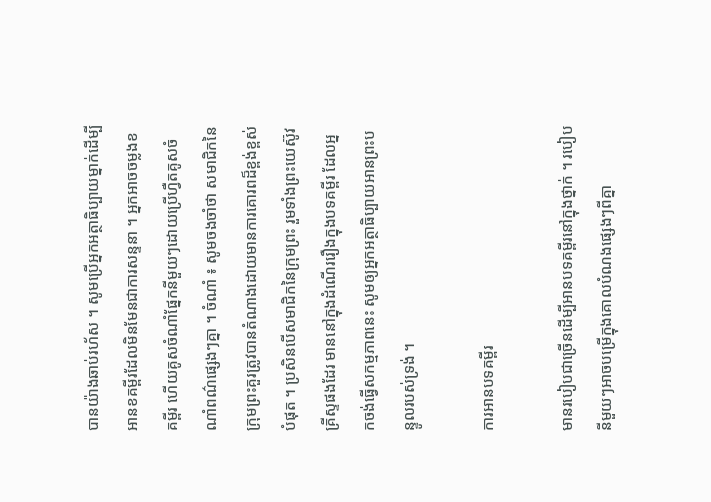បានយ៉ាងឆាប់រហ័ស ។ សូមប្រើអ្នកអត្ថាធិប្បាយម្នាក់ដើម្បីអានខគម្ពីរដែលមិនមែនជាការសន្ទនា ។ អ្នកអាចចម្លងខគម្ពីរ ហើយគូសចំណាំផ្នែកនីមួយៗដោយប្រើហ្វឺតគូសចំណាំពណ៌ផ្សេងៗគ្នា ។ ចំណាំ ៖ សូមចងចាំថា សមាជិកនៃក្រុមព្រះគួរត្រូវបានតំណាងដោយមានការគោរពដ៏ខ្ពង់ខ្ពស់បំផុត ។ ប្រសិនបើសមាជិកនៃក្រុមព្រះ រួមទាំងព្រះយេស៊ូវគ្រីស្ទផងដែរ មាននៅក្នុងដំណើររឿងក្នុងបទគម្ពីរ ដែលអ្នកចង់ធ្វើសកម្មភាពនេះ សូមឲ្យអ្នកអត្ថាធិប្បាយអានព្រះបន្ទូលរបស់ទ្រង់ ។

ការអានបទគម្ពីរ

មានរបៀបជាច្រើនដើម្បីអានបទគម្ពីរនៅក្នុងថ្នាក់ ។ របៀបនីមួយៗអាចបម្រើក្នុងគោលបំណងផ្សេងៗពីគ្នា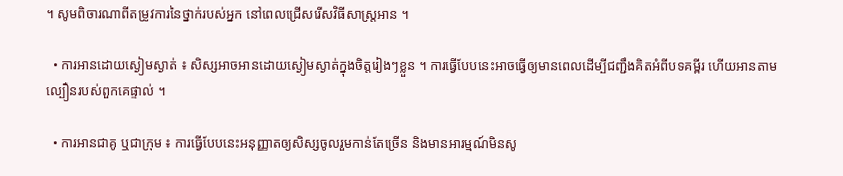។ សូមពិចារណាពីតម្រូវការនៃថ្នាក់របស់អ្នក នៅពេលជ្រើសរើសវិធីសាស្ត្រអាន ។

  • ការអានដោយស្ងៀមស្ងាត់ ៖ សិស្សអាចអានដោយស្ងៀមស្ងាត់ក្នុងចិត្តរៀងៗខ្លួន ។ ការធ្វើបែបនេះអាចធ្វើឲ្យមានពេលដើម្បីជញ្ជឹងគិតអំពីបទគម្ពីរ ហើយអានតាមល្បឿនរបស់ពួកគេផ្ទាល់ ។

  • ការអានជាគូ ឬជាក្រុម ៖ ការធ្វើបែបនេះអនុញ្ញាតឲ្យសិស្សចូលរួមកាន់តែច្រើន និងមានអារម្មណ៍មិនសូ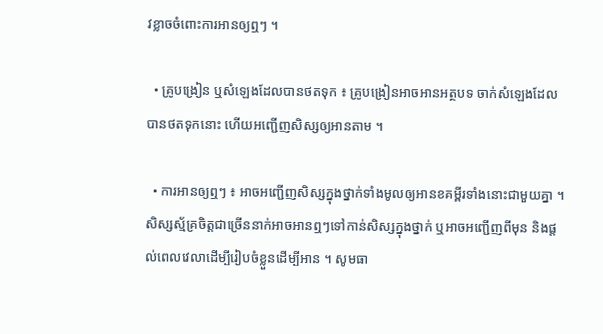វខ្លាចចំពោះការអានឲ្យឮៗ ។

  • គ្រូបង្រៀន ឬសំឡេងដែលបានថតទុក ៖ គ្រូបង្រៀនអាចអានអត្ថបទ ចាក់សំឡេងដែលបានថតទុកនោះ ហើយអញ្ជើញសិស្សឲ្យអានតាម ។

  • ការអានឲ្យឮៗ ៖ អាចអញ្ជើញសិស្សក្នុងថ្នាក់ទាំងមូលឲ្យអានខគម្ពីរទាំងនោះជាមួយគ្នា ។ សិស្សស្ម័គ្រចិត្ដជាច្រើននាក់អាចអានឮៗទៅកាន់សិស្សក្នុងថ្នាក់ ឬអាចអញ្ជើញពីមុន និងផ្តល់ពេលវេលាដើម្បីរៀបចំខ្លួនដើម្បីអាន ។ សូមធា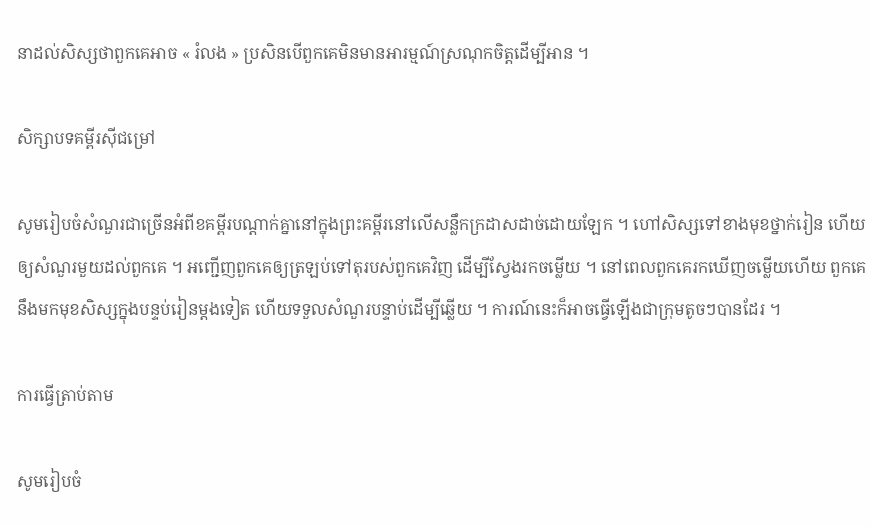នាដល់សិស្សថាពួកគេអាច « រំលង » ប្រសិនបើពួកគេមិនមានអារម្មណ៍ស្រណុកចិត្តដើម្បីអាន ។

សិក្សាបទគម្ពីរស៊ីជម្រៅ

សូមរៀបចំសំណួរជាច្រើនអំពីខគម្ពីរបណ្តាក់គ្នានៅក្នុងព្រះគម្ពីរនៅលើសន្លឹកក្រដាសដាច់ដោយឡែក ។ ហៅសិស្សទៅខាងមុខថ្នាក់រៀន ហើយឲ្យសំណួរមួយដល់ពួកគេ ។ អញ្ជើញពួកគេឲ្យត្រឡប់ទៅតុរបស់ពួកគេវិញ ដើម្បីស្វែងរកចម្លើយ ។ នៅពេលពួកគេរកឃើញចម្លើយហើយ ពួកគេនឹងមកមុខសិស្សក្នុងបន្ទប់រៀនម្ដងទៀត ហើយទទួលសំណួរបន្ទាប់ដើម្បីឆ្លើយ ។ ការណ៍នេះក៏អាចធ្វើឡើងជាក្រុមតូចៗបានដែរ ។

ការធ្វើត្រាប់តាម

សូមរៀបចំ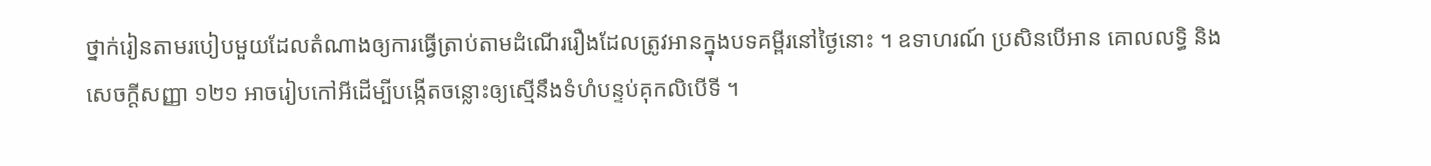ថ្នាក់រៀនតាមរបៀបមួយដែលតំណាងឲ្យការធ្វើត្រាប់តាមដំណើររឿងដែលត្រូវអានក្នុងបទគម្ពីរនៅថ្ងៃនោះ ។ ឧទាហរណ៍ ប្រសិនបើអាន គោលលទ្ធិ និងសេចក្តីសញ្ញា ១២១ អាចរៀបកៅអីដើម្បីបង្កើតចន្លោះឲ្យស្មើនឹងទំហំបន្ទប់គុកលិបើទី ។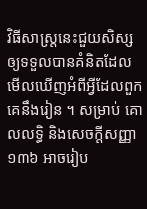វិធីសាស្រ្តនេះជួយសិស្សឲ្យទទួលបានគំនិតដែលមើលឃើញអំពីអ្វីដែលពួកគេនឹងរៀន ។ សម្រាប់ គោលលទ្ធិ និងសេចក្តីសញ្ញា ១៣៦ អាចរៀប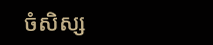ចំសិស្ស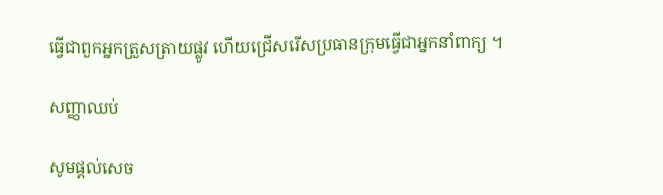ធ្វើជាពួកអ្នកត្រួសត្រាយផ្លូវ ហើយជ្រើសរើសប្រធានក្រុមធ្វើជាអ្នកនាំពាក្យ ។

សញ្ញាឈប់

សូមផ្ដល់សេច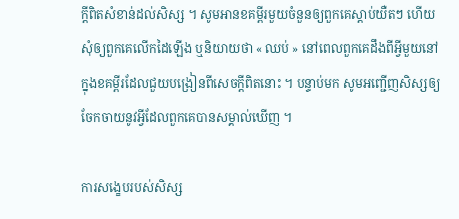ក្តីពិតសំខាន់ដល់សិស្ស ។ សូមអានខគម្ពីរមួយចំនួនឲ្យពួកគេស្ដាប់យឺតៗ ហើយសុំឲ្យពួកគេលើកដៃឡើង ឬនិយាយថា « ឈប់ » នៅពេលពួកគេដឹងពីអ្វីមួយនៅក្នុងខគម្ពីរដែលជួយបង្រៀនពីសេចក្ដីពិតនោះ ។ បន្ទាប់មក សូមអញ្ជើញសិស្សឲ្យចែកចាយនូវអ្វីដែលពួកគេបានសម្គាល់ឃើញ ។

ការសង្ខេបរបស់សិស្ស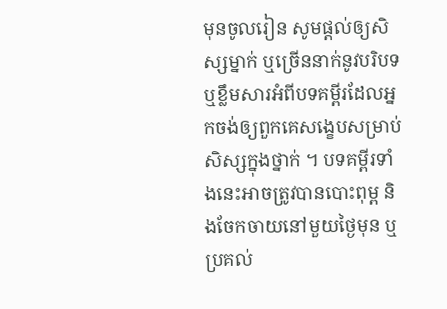មុនចូលរៀន សូមផ្តល់ឲ្យសិស្សម្នាក់ ឬច្រើននាក់នូវបរិបទ ឬខ្លឹមសារអំពីបទគម្ពីរដែលអ្នកចង់ឲ្យពួកគេសង្ខេបសម្រាប់សិស្សក្នុងថ្នាក់ ។ បទគម្ពីរទាំងនេះអាចត្រូវបានបោះពុម្ព និងចែកចាយនៅមួយថ្ងៃមុន ឬប្រគល់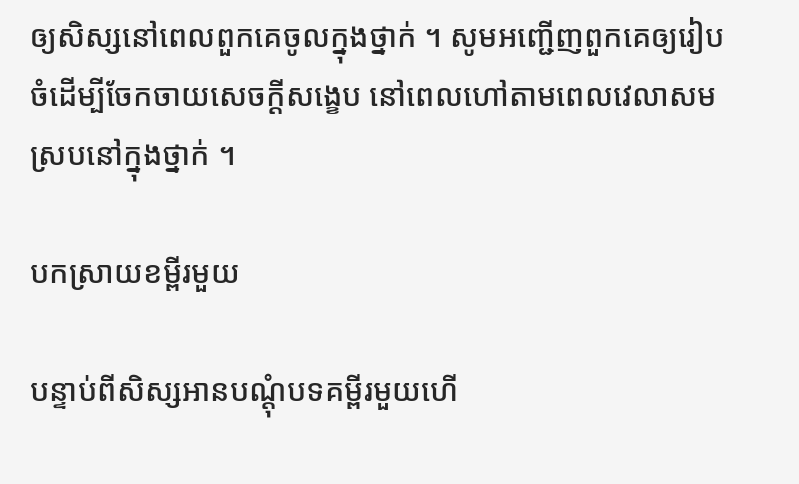ឲ្យសិស្សនៅពេលពួកគេចូលក្នុងថ្នាក់ ។ សូមអញ្ជើញពួកគេឲ្យរៀបចំដើម្បីចែកចាយសេចក្ដីសង្ខេប នៅពេលហៅតាមពេលវេលាសមស្របនៅក្នុងថ្នាក់ ។

បកស្រាយខម្ពីរមួយ

បន្ទាប់ពីសិស្សអានបណ្តុំបទគម្ពីរមួយហើ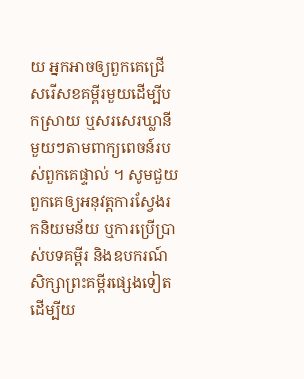យ អ្នកអាចឲ្យពួកគេជ្រើសរើសខគម្ពីរមួយដើម្បីបកស្រាយ ឬសរសេរឃ្លានីមួយៗតាមពាក្យពេចន៍របស់ពួកគេផ្ទាល់ ។ សូមជួយពួកគេឲ្យអនុវត្តការស្វែងរកនិយមន័យ ឬការប្រើប្រាស់បទគម្ពីរ និងឧបករណ៍សិក្សាព្រះគម្ពីរផ្សេងទៀត ដើម្បីយ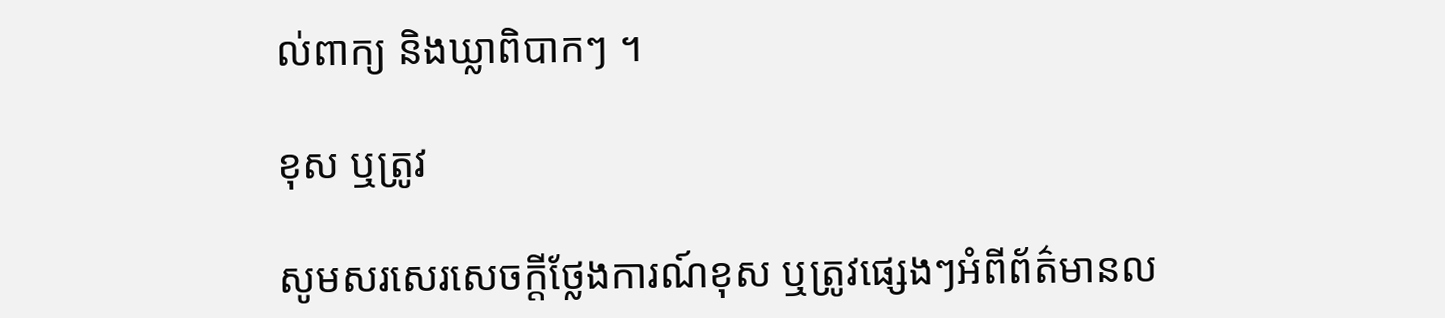ល់ពាក្យ និងឃ្លាពិបាកៗ ។

ខុស ឬត្រូវ

សូមសរសេរសេចក្តីថ្លែងការណ៍ខុស ឬត្រូវផ្សេងៗអំពីព័ត៌មានល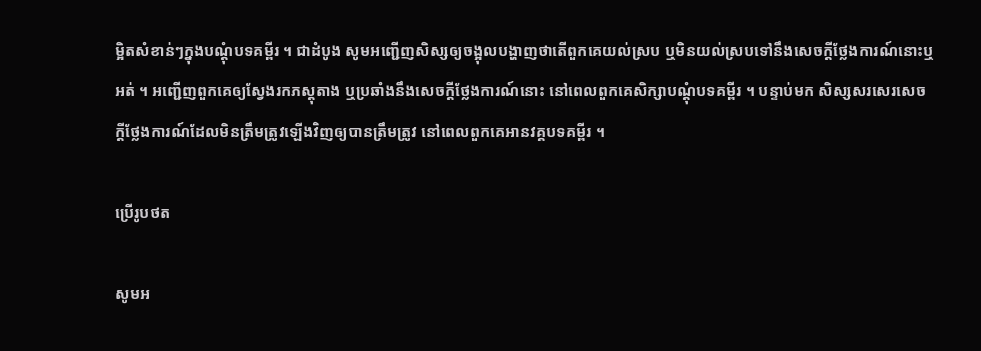ម្អិតសំខាន់ៗក្នុងបណ្ដុំបទគម្ពីរ ។ ជាដំបូង សូមអញ្ជើញសិស្សឲ្យចង្អុលបង្ហាញថាតើពួកគេយល់ស្រប ឬមិនយល់ស្របទៅនឹងសេចក្ដីថ្លែងការណ៍នោះឬអត់ ។ អញ្ជើញពួកគេឲ្យស្វែងរកភស្តុតាង ឬប្រឆាំងនឹងសេចក្តីថ្លែងការណ៍នោះ នៅពេលពួកគេសិក្សាបណ្ដុំបទគម្ពីរ ។ បន្ទាប់មក សិស្សសរសេរសេចក្ដីថ្លែងការណ៍ដែលមិនត្រឹមត្រូវឡើងវិញឲ្យបានត្រឹមត្រូវ នៅពេលពួកគេអានវគ្គបទគម្ពីរ ។

ប្រើរូបថត

សូមអ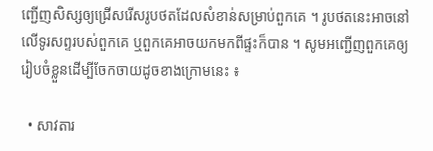ញ្ជើញសិស្សឲ្យជ្រើសរើសរូបថតដែលសំខាន់សម្រាប់ពួកគេ ។ រូបថតនេះអាចនៅលើទូរសព្ទរបស់ពួកគេ ឬពួកគេអាចយកមកពីផ្ទះក៏បាន ។ សូមអញ្ជើញពួកគេឲ្យរៀបចំខ្លួនដើម្បីចែកចាយដូចខាងក្រោមនេះ ៖

  • សាវតារ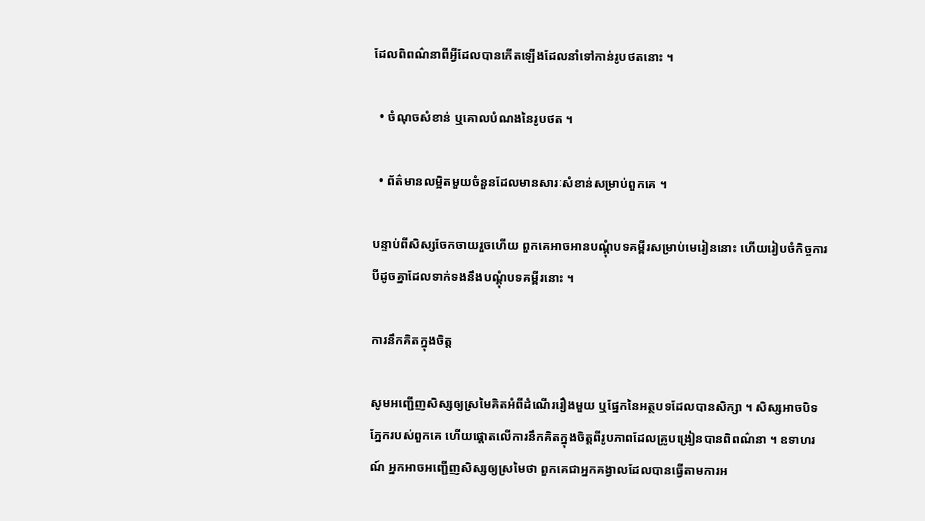ដែលពិពណ៌នាពីអ្វីដែលបានកើតឡើងដែលនាំទៅកាន់រូបថតនោះ ។

  • ចំណុចសំខាន់ ឬគោលបំណងនៃរូបថត ។

  • ព័ត៌មានលម្អិតមួយចំនួនដែលមានសារៈសំខាន់សម្រាប់ពួកគេ ។

បន្ទាប់ពីសិស្សចែកចាយរួចហើយ ពួកគេអាចអានបណ្តុំបទគម្ពីរសម្រាប់មេរៀននោះ ហើយរៀបចំកិច្ចការបីដូចគ្នាដែលទាក់ទងនឹងបណ្ដុំបទគម្ពីរនោះ ។

ការនឹកគិតក្នុងចិត្ត

សូមអញ្ជើញសិស្សឲ្យស្រមៃគិតអំពីដំណើររឿងមួយ ឬផ្នែកនៃអត្ថបទដែលបានសិក្សា ។ សិស្សអាចបិទភ្នែករបស់ពួកគេ ហើយផ្តោតលើការនឹកគិតក្នុងចិត្តពីរូបភាពដែលគ្រូបង្រៀនបានពិពណ៌នា ។ ឧទាហរណ៍ អ្នកអាចអញ្ជើញសិស្សឲ្យស្រមៃថា ពួកគេជាអ្នកគង្វាលដែលបានធ្វើតាមការអ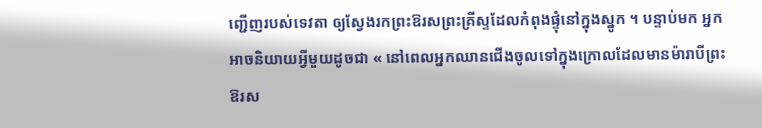ញ្ជើញរបស់ទេវតា ឲ្យស្វែងរកព្រះឱរសព្រះគ្រីស្ទដែលកំពុងផ្ទុំនៅក្នុងស្នូក ។ បន្ទាប់មក អ្នកអាចនិយាយអ្វីមួយដូចជា « នៅពេលអ្នកឈានជើងចូលទៅក្នុងក្រោលដែលមានម៉ារាបីព្រះឱរស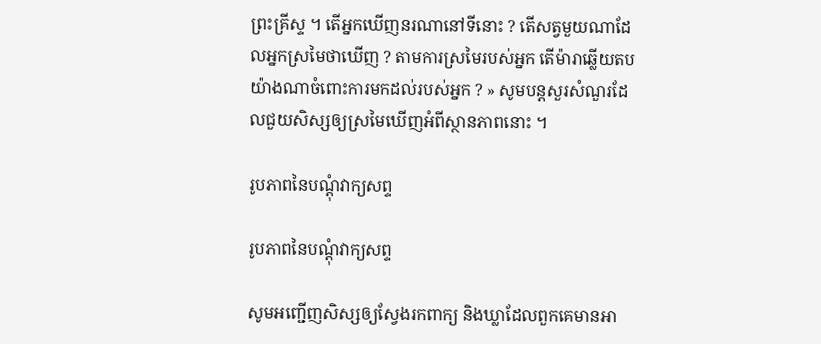ព្រះគ្រីស្ទ ។ តើអ្នកឃើញនរណានៅទីនោះ ? តើសត្វមួយណាដែលអ្នកស្រមៃថាឃើញ ? តាមការស្រមៃរបស់អ្នក តើម៉ារាឆ្លើយតបយ៉ាងណាចំពោះការមកដល់របស់អ្នក ? » សូមបន្តសួរសំណួរដែលជួយសិស្សឲ្យស្រមៃឃើញអំពីស្ថានភាពនោះ ។

រូបភាពនៃបណ្ដុំវាក្យសព្ទ

រូបភាពនៃបណ្ដុំវាក្យសព្ទ

សូមអញ្ជើញសិស្សឲ្យស្វែងរកពាក្យ និងឃ្លាដែលពួកគេមានអា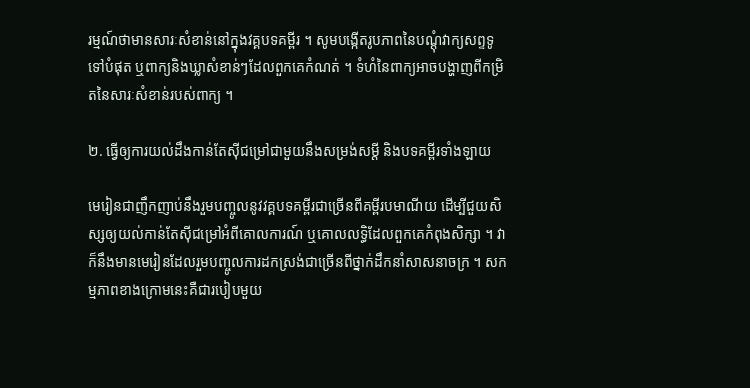រម្មណ៍ថាមានសារៈសំខាន់នៅក្នុងវគ្គបទគម្ពីរ ។ សូមបង្កើតរូបភាពនៃបណ្ដុំវាក្យសព្ទទូទៅបំផុត ឬពាក្យនិងឃ្លាសំខាន់ៗដែលពួកគេកំណត់ ។ ទំហំនៃពាក្យអាចបង្ហាញពីកម្រិតនៃសារៈសំខាន់របស់ពាក្យ ។

២. ធ្វើឲ្យការយល់ដឹងកាន់តែស៊ីជម្រៅជាមួយនឹងសម្រង់សម្តី និងបទគម្ពីរទាំងឡាយ

មេរៀនជាញឹកញាប់នឹងរួមបញ្ចូលនូវវគ្គបទគម្ពីរជាច្រើនពីគម្ពីរបមាណីយ ដើម្បីជួយសិស្សឲ្យយល់កាន់តែស៊ីជម្រៅអំពីគោលការណ៍ ឬគោលលទ្ធិដែលពួកគេកំពុងសិក្សា ។ វាក៏នឹងមានមេរៀនដែលរួមបញ្ចូលការដកស្រង់ជាច្រើនពីថ្នាក់ដឹកនាំសាសនាចក្រ ។ សកម្មភាពខាងក្រោមនេះគឺជារបៀបមួយ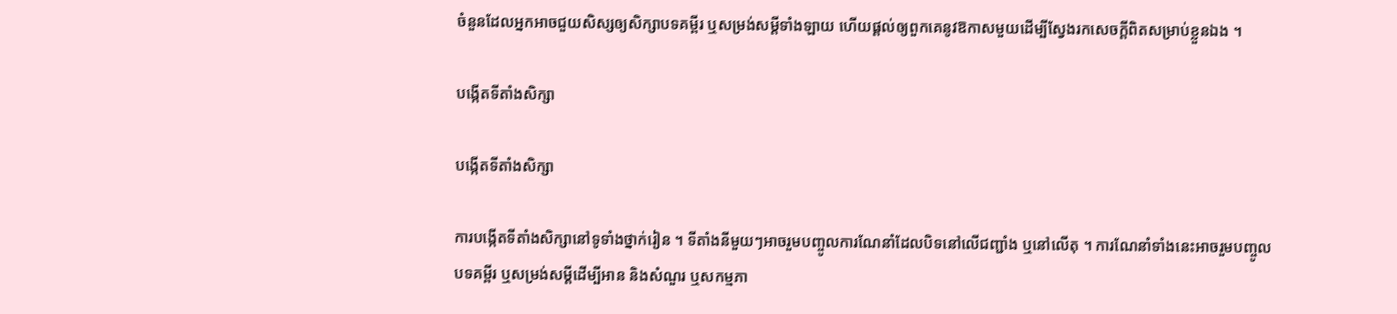ចំនួនដែលអ្នកអាចជួយសិស្សឲ្យសិក្សាបទគម្ពីរ ឬសម្រង់សម្តីទាំងឡាយ ហើយផ្តល់ឲ្យពួកគេនូវឱកាសមួយដើម្បីស្វែងរកសេចក្តីពិតសម្រាប់ខ្លួនឯង ។

បង្កើតទីតាំងសិក្សា

បង្កើតទីតាំងសិក្សា

ការបង្កើតទីតាំងសិក្សានៅទូទាំងថ្នាក់រៀន ។ ទីតាំងនីមួយៗអាចរួមបញ្ចូលការណែនាំដែលបិទនៅលើជញ្ជាំង ឬនៅលើតុ ។ ការណែនាំទាំងនេះអាចរួមបញ្ចូលបទគម្ពីរ ឬសម្រង់សម្តីដើម្បីអាន និងសំណួរ ឬសកម្មភា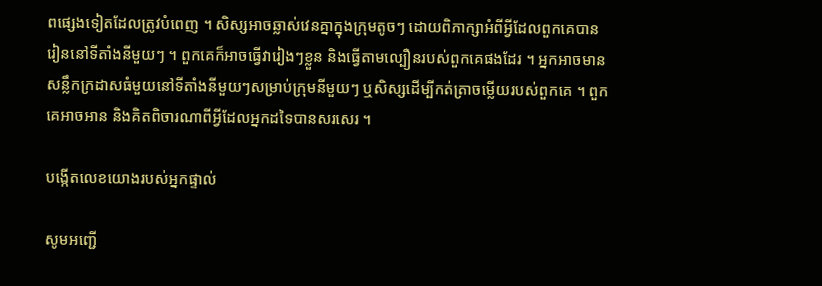ពផ្សេងទៀតដែលត្រូវបំពេញ ។ សិស្សអាចឆ្លាស់វេនគ្នាក្នុងក្រុមតូចៗ ដោយពិភាក្សាអំពីអ្វីដែលពួកគេបានរៀននៅទីតាំងនីមួយៗ ។ ពួកគេក៏អាចធ្វើវារៀងៗខ្លួន និងធ្វើតាមល្បឿនរបស់ពួកគេផងដែរ ។ អ្នកអាចមានសន្លឹកក្រដាសធំមួយនៅទីតាំងនីមួយៗសម្រាប់ក្រុមនីមួយៗ ឬសិស្សដើម្បីកត់ត្រាចម្លើយរបស់ពួកគេ ។ ពួកគេអាចអាន និងគិតពិចារណាពីអ្វីដែលអ្នកដទៃបានសរសេរ ។

បង្កើតលេខយោងរបស់អ្នកផ្ទាល់

សូមអញ្ជើ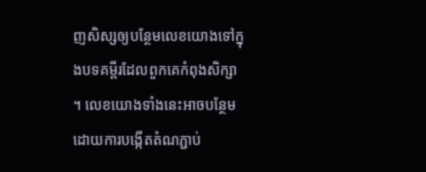ញសិស្សឲ្យបន្ថែមលេខយោងទៅក្នុងបទគម្ពីរដែលពួកគេកំពុងសិក្សា ។ លេខយោងទាំងនេះអាចបន្ថែមដោយការបង្កើតតំណភ្ជាប់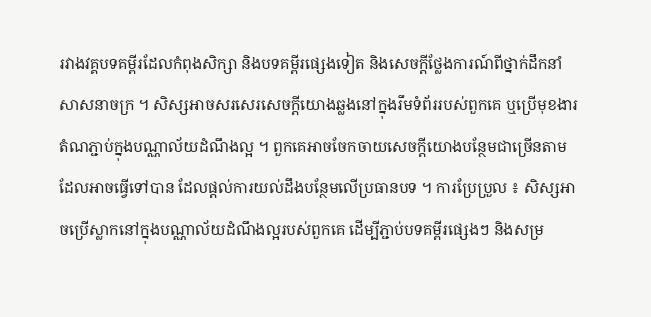រវាងវគ្គបទគម្ពីរដែលកំពុងសិក្សា និងបទគម្ពីរផ្សេងទៀត និងសេចក្តីថ្លែងការណ៍ពីថ្នាក់ដឹកនាំសាសនាចក្រ ។ សិស្សអាចសរសេរសេចក្តីយោងឆ្លងនៅក្នុងរឹមទំព័ររបស់ពួកគេ ឬប្រើមុខងារតំណភ្ជាប់ក្នុងបណ្ណាល័យដំណឹងល្អ ។ ពួកគេអាចចែកចាយសេចក្តីយោងបន្ថែមជាច្រើនតាមដែលអាចធ្វើទៅបាន ដែលផ្តល់ការយល់ដឹងបន្ថែមលើប្រធានបទ ។ ការប្រែប្រួល ៖ សិស្សអាចប្រើស្លាកនៅក្នុងបណ្ណាល័យដំណឹងល្អរបស់ពួកគេ ដើម្បីភ្ជាប់បទគម្ពីរផ្សេងៗ និងសម្រ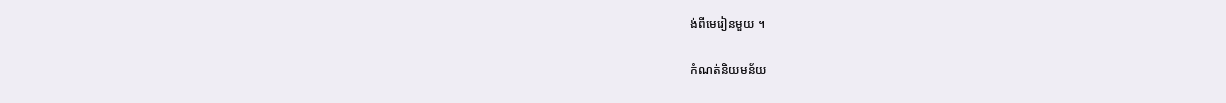ង់ពីមេរៀនមួយ ។

កំណត់និយមន័យ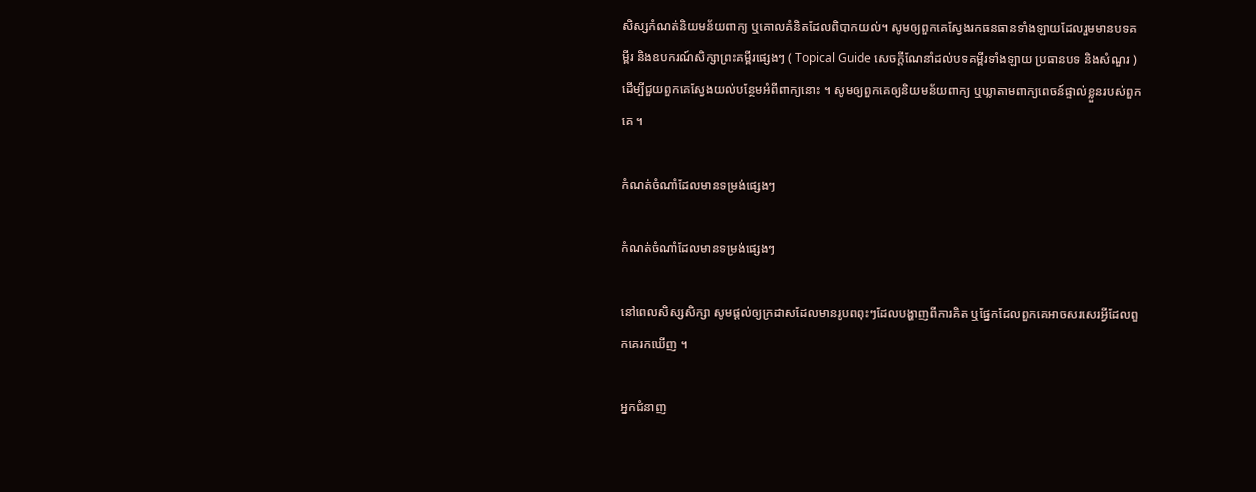សិស្សកំណត់និយមន័យពាក្យ ឬគោលគំនិតដែលពិបាកយល់។ សូមឲ្យពួកគេស្វែងរកធនធានទាំងឡាយដែលរួមមានបទគម្ពីរ និងឧបករណ៍សិក្សាព្រះគម្ពីរផ្សេងៗ ( Topical Guide សេចក្ដីណែនាំដល់បទគម្ពីរទាំងឡាយ ប្រធានបទ និងសំណួរ ) ដើម្បីជួយពួកគេស្វែងយល់បន្ថែមអំពីពាក្យនោះ ។ សូមឲ្យពួកគេឲ្យនិយមន័យពាក្យ ឬឃ្លាតាមពាក្យពេចន៍ផ្ទាល់ខ្លួនរបស់ពួកគេ ។

កំណត់ចំណាំដែលមានទម្រង់ផ្សេងៗ

កំណត់ចំណាំដែលមានទម្រង់ផ្សេងៗ

នៅពេលសិស្សសិក្សា សូមផ្តល់ឲ្យក្រដាសដែលមានរូបពពុះៗដែលបង្ហាញពីការគិត ឬផ្នែកដែលពួកគេអាចសរសេរអ្វីដែលពួកគេរកឃើញ ។

អ្នកជំនាញ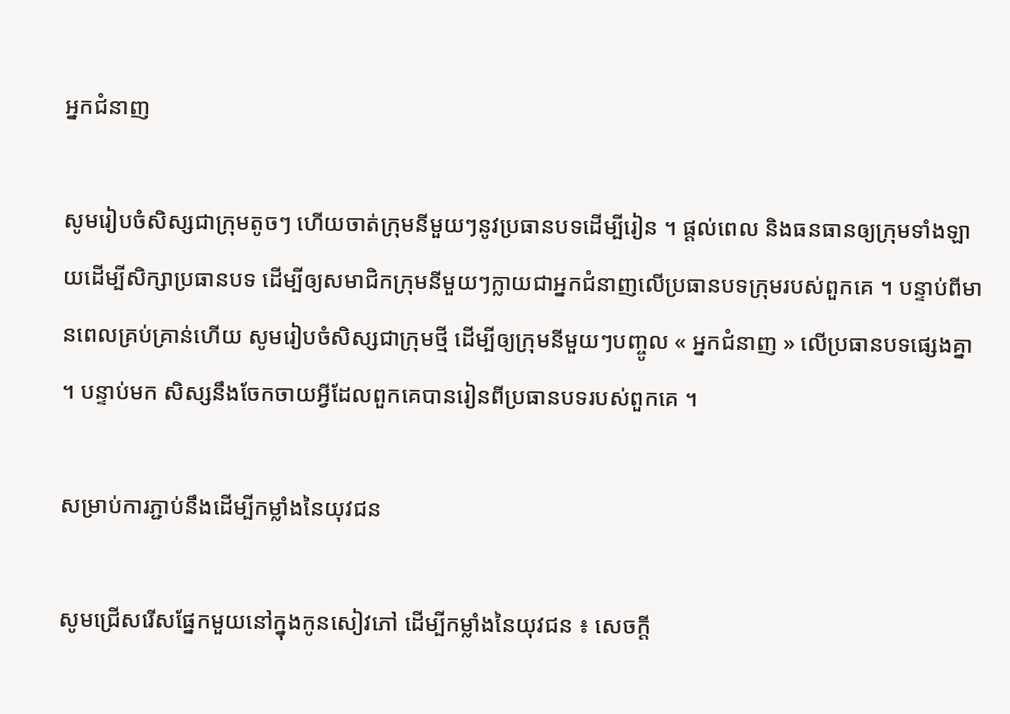អ្នកជំនាញ

សូមរៀបចំសិស្សជាក្រុមតូចៗ ហើយចាត់ក្រុមនីមួយៗនូវប្រធានបទដើម្បីរៀន ។ ផ្តល់ពេល និងធនធានឲ្យក្រុមទាំងឡាយដើម្បីសិក្សាប្រធានបទ ដើម្បីឲ្យសមាជិកក្រុមនីមួយៗក្លាយជាអ្នកជំនាញលើប្រធានបទក្រុមរបស់ពួកគេ ។ បន្ទាប់ពីមានពេលគ្រប់គ្រាន់ហើយ សូមរៀបចំសិស្សជាក្រុមថ្មី ដើម្បីឲ្យក្រុមនីមួយៗបញ្ចូល « អ្នកជំនាញ » លើប្រធានបទផ្សេងគ្នា ។ បន្ទាប់មក សិស្សនឹងចែកចាយអ្វីដែលពួកគេបានរៀនពីប្រធានបទរបស់ពួកគេ ។

សម្រាប់ការភ្ជាប់នឹងដើម្បីកម្លាំងនៃយុវជន

សូមជ្រើសរើសផ្នែកមួយនៅក្នុងកូនសៀវភៅ ដើម្បីកម្លាំងនៃយុវជន ៖ សេចក្តី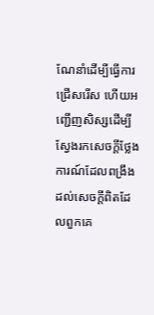ណែនាំដើម្បីធ្វើការជ្រើសរើស ហើយអញ្ជើញសិស្សដើម្បីស្វែងរកសេចក្តីថ្លែងការណ៍ដែលពង្រឹងដល់សេចក្តីពិតដែលពួកគេ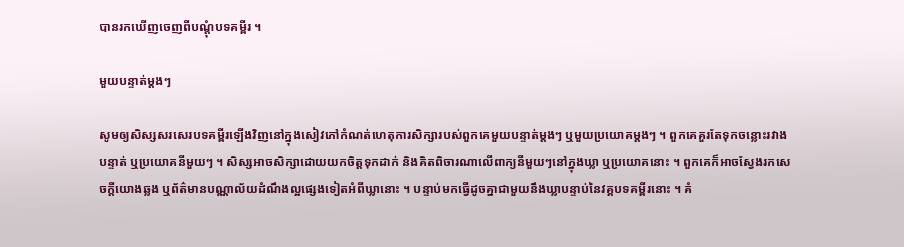បានរកឃើញចេញពីបណ្ដុំបទគម្ពីរ ។

មួយបន្ទាត់ម្ដងៗ

សូមឲ្យសិស្សសរសេរបទគម្ពីរឡើងវិញនៅក្នុងសៀវភៅកំណត់ហេតុការសិក្សារបស់ពួកគេមួយបន្ទាត់ម្តងៗ ឬមួយប្រយោគម្តងៗ ។ ពួកគេគួរតែទុកចន្លោះរវាងបន្ទាត់ ឬប្រយោគនីមួយៗ ។ សិស្សអាចសិក្សាដោយយកចិត្តទុកដាក់ និងគិតពិចារណាលើពាក្យនីមួយៗនៅក្នុងឃ្លា ឬប្រយោគនោះ ។ ពួកគេក៏អាចស្វែងរកសេចក្តីយោងឆ្លង ឬព័ត៌មានបណ្ណាល័យដំណឹងល្អផ្សេងទៀតអំពីឃ្លានោះ ។ បន្ទាប់មកធ្វើដូចគ្នាជាមួយនឹងឃ្លាបន្ទាប់នៃវគ្គបទគម្ពីរនោះ ។ គំ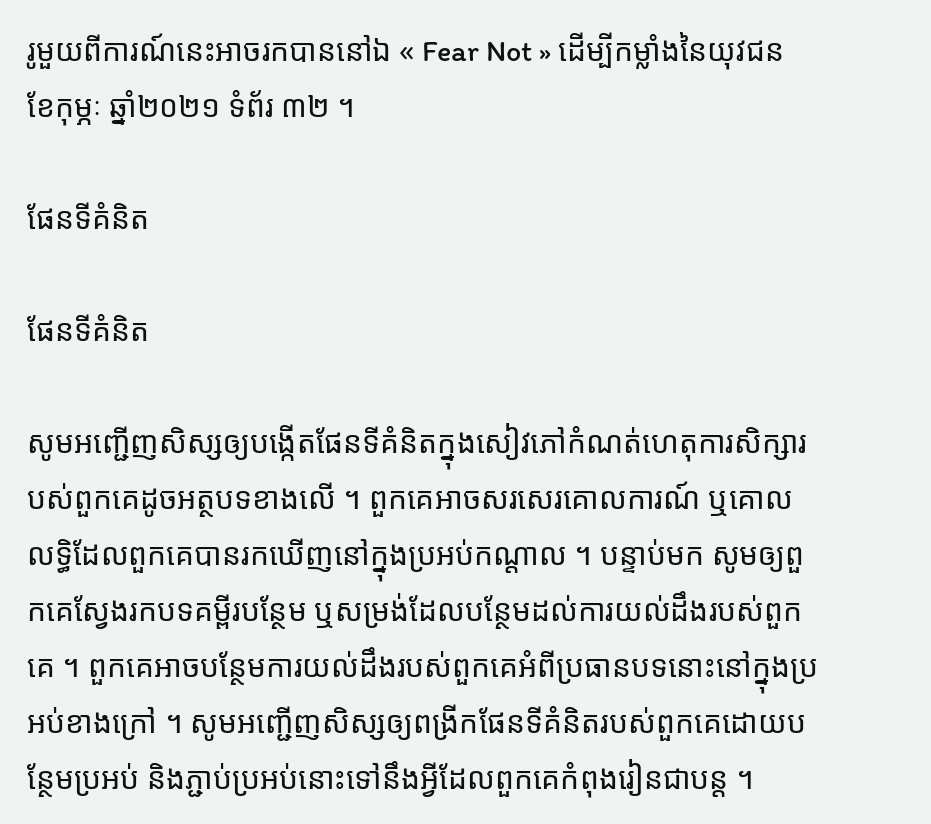រូមួយពីការណ៍នេះអាចរកបាននៅឯ « Fear Not » ដើម្បីកម្លាំងនៃយុវជន ខែកុម្ភៈ ឆ្នាំ២០២១ ទំព័រ ៣២ ។

ផែនទីគំនិត

ផែនទីគំនិត

សូមអញ្ជើញសិស្សឲ្យបង្កើតផែនទីគំនិតក្នុងសៀវភៅកំណត់ហេតុការសិក្សារបស់ពួកគេដូចអត្ថបទខាងលើ ។ ពួកគេអាចសរសេរគោលការណ៍ ឬគោលលទ្ធិដែលពួកគេបានរកឃើញនៅក្នុងប្រអប់កណ្តាល ។ បន្ទាប់មក សូមឲ្យពួកគេស្វែងរកបទគម្ពីរបន្ថែម ឬសម្រង់ដែលបន្ថែមដល់ការយល់ដឹងរបស់ពួកគេ ។ ពួកគេអាចបន្ថែមការយល់ដឹងរបស់ពួកគេអំពីប្រធានបទនោះនៅក្នុងប្រអប់ខាងក្រៅ ។ សូមអញ្ជើញសិស្សឲ្យពង្រីកផែនទីគំនិតរបស់ពួកគេដោយបន្ថែមប្រអប់ និងភ្ជាប់ប្រអប់នោះទៅនឹងអ្វីដែលពួកគេកំពុងរៀនជាបន្ត ។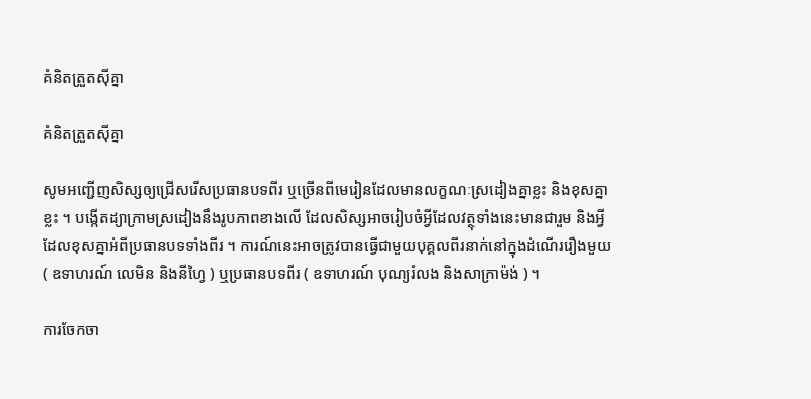គំនិតត្រួតស៊ីគ្នា

គំនិតត្រួតស៊ីគ្នា

សូមអញ្ជើញសិស្សឲ្យជ្រើសរើសប្រធានបទពីរ ឬច្រើនពីមេរៀនដែលមានលក្ខណៈស្រដៀងគ្នាខ្លះ និងខុសគ្នាខ្លះ ។ បង្កើតដ្យាក្រាមស្រដៀងនឹងរូបភាពខាងលើ ដែលសិស្សអាចរៀបចំអ្វីដែលវត្ថុទាំងនេះមានជារួម និងអ្វីដែលខុសគ្នាអំពីប្រធានបទទាំងពីរ ។ ការណ៍នេះអាចត្រូវបានធ្វើជាមួយបុគ្គលពីរនាក់នៅក្នុងដំណើររឿងមួយ ( ឧទាហរណ៍ លេមិន និងនីហ្វៃ ) ឬប្រធានបទពីរ ( ឧទាហរណ៍ បុណ្យរំលង និងសាក្រាម៉ង់ ) ។

ការចែកចា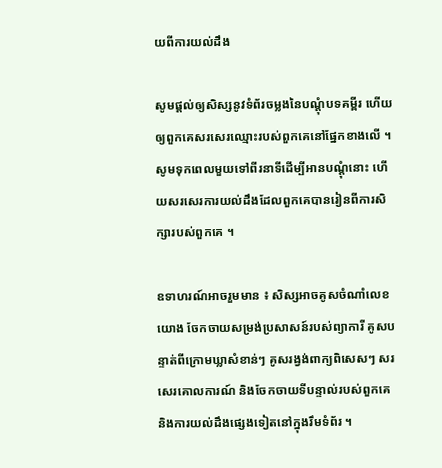យពីការយល់ដឹង

សូមផ្តល់ឲ្យសិស្សនូវទំព័រចម្លងនៃបណ្ដុំបទគម្ពីរ ហើយឲ្យពួកគេសរសេរឈ្មោះរបស់ពួកគេនៅផ្នែកខាងលើ ។ សូមទុកពេលមួយទៅពីរនាទីដើម្បីអានបណ្ដុំនោះ ហើយសរសេរការយល់ដឹងដែលពួកគេបានរៀនពីការសិក្សារបស់ពួកគេ ។

ឧទាហរណ៍អាចរួមមាន ៖ សិស្សអាចគូសចំណាំលេខយោង ចែកចាយសម្រង់ប្រសាសន៍របស់ព្យាការី គូសបន្ទាត់ពីក្រោមឃ្លាសំខាន់ៗ គូសរង្វង់ពាក្យពិសេសៗ សរសេរគោលការណ៍ និងចែកចាយទីបន្ទាល់របស់ពួកគេ និងការយល់ដឹងផ្សេងទៀតនៅក្នុងរឹមទំព័រ ។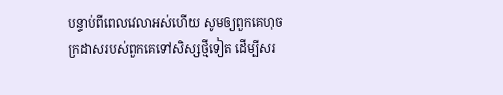បន្ទាប់ពីពេលវេលាអស់ហើយ សូមឲ្យពួកគេហុចក្រដាសរបស់ពួកគេទៅសិស្សថ្មីទៀត ដើម្បីសរ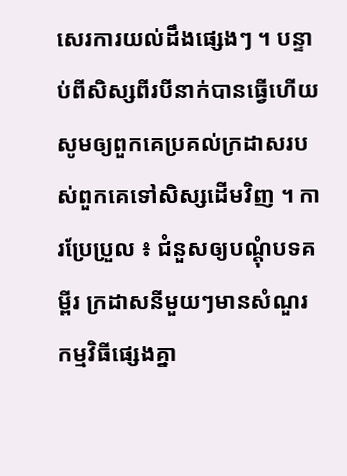សេរការយល់ដឹងផ្សេងៗ ។ បន្ទាប់ពីសិស្សពីរបីនាក់បានធ្វើហើយ សូមឲ្យពួកគេប្រគល់ក្រដាសរបស់ពួកគេទៅសិស្សដើមវិញ ។ ការប្រែប្រួល ៖ ជំនួសឲ្យបណ្ដុំបទគម្ពីរ ក្រដាសនីមួយៗមានសំណួរកម្មវិធីផ្សេងគ្នា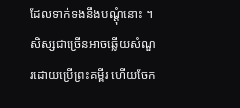ដែលទាក់ទងនឹងបណ្ដុំនោះ ។ សិស្សជាច្រើនអាចឆ្លើយសំណួរដោយប្រើព្រះគម្ពីរ ហើយចែក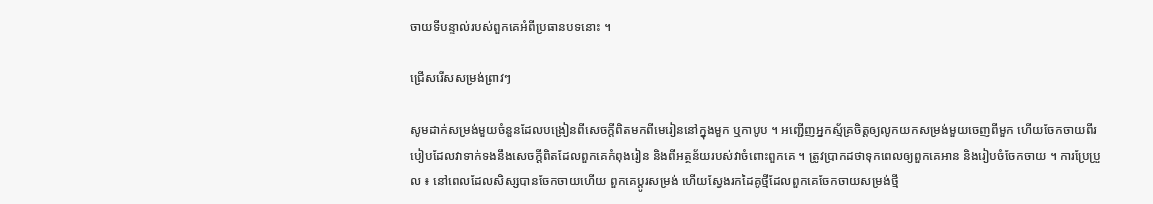ចាយទីបន្ទាល់របស់ពួកគេអំពីប្រធានបទនោះ ។

ជ្រើសរើសសម្រង់ព្រាវៗ

សូមដាក់សម្រង់មួយចំនួនដែលបង្រៀនពីសេចក្តីពិតមកពីមេរៀននៅក្នុងមួក ឬកាបូប ។ អញ្ជើញអ្នកស្ម័គ្រចិត្តឲ្យលូកយកសម្រង់មួយចេញពីមួក ហើយចែកចាយពីរបៀបដែលវាទាក់ទងនឹងសេចក្ដីពិតដែលពួកគេកំពុងរៀន និងពីអត្ថន័យរបស់វាចំពោះពួកគេ ។ ត្រូវប្រាកដថាទុកពេលឲ្យពួកគេអាន និងរៀបចំចែកចាយ ។ ការប្រែប្រួល ៖ នៅពេលដែលសិស្សបានចែកចាយហើយ ពួកគេប្តូរសម្រង់ ហើយស្វែងរកដៃគូថ្មីដែលពួកគេចែកចាយសម្រង់ថ្មី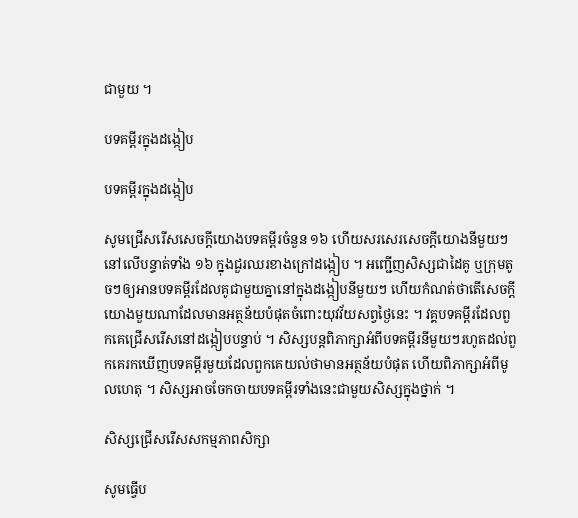ជាមួយ ។

បទគម្ពីរក្នុងដង្កៀប

បទគម្ពីរក្នុងដង្កៀប

សូមជ្រើសរើសសេចក្ដីយោងបទគម្ពីរចំនួន ១៦ ហើយសរសេរសេចក្ដីយោងនីមួយៗនៅលើបន្ទាត់ទាំង ១៦ ក្នុងជួរឈរខាងក្រៅដង្កៀប ។ អញ្ជើញសិស្សជាដៃគូ ឬក្រុមតូចៗឲ្យអានបទគម្ពីរដែលគូជាមួយគ្នានៅក្នុងដង្កៀបនីមួយៗ ហើយកំណត់ថាតើសេចក្តីយោងមួយណាដែលមានអត្ថន័យបំផុតចំពោះយុវវ័យសព្វថ្ងៃនេះ ។ វគ្គបទគម្ពីរដែលពួកគេជ្រើសរើសនៅដង្កៀបបន្ទាប់ ។ សិស្សបន្តពិភាក្សាអំពីបទគម្ពីរនីមួយៗរហូតដល់ពួកគេរកឃើញបទគម្ពីរមួយដែលពួកគេយល់ថាមានអត្ថន័យបំផុត ហើយពិភាក្សាអំពីមូលហេតុ ។ សិស្សអាចចែកចាយបទគម្ពីរទាំងនេះជាមួយសិស្សក្នុងថ្នាក់ ។

សិស្សជ្រើសរើសសកម្មភាពសិក្សា

សូមធ្វើប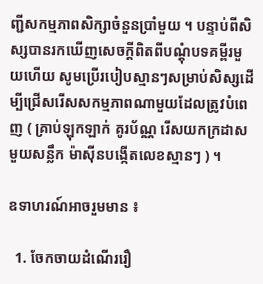ញ្ជីសកម្មភាពសិក្សាចំនួនប្រាំមួយ ។ បន្ទាប់ពីសិស្សបានរកឃើញសេចក្តីពិតពីបណ្តុំបទគម្ពីរមួយហើយ សូមប្រើរបៀបស្មានៗសម្រាប់សិស្សដើម្បីជ្រើសរើសសកម្មភាពណាមួយដែលត្រូវបំពេញ ( គ្រាប់ឡុកឡាក់ គូរប័ណ្ណ រើសយកក្រដាសមួយសន្លឹក ម៉ាស៊ីនបង្កើតលេខស្មានៗ ) ។

ឧទាហរណ៍អាចរួមមាន ៖

  1. ចែកចាយដំណើររឿ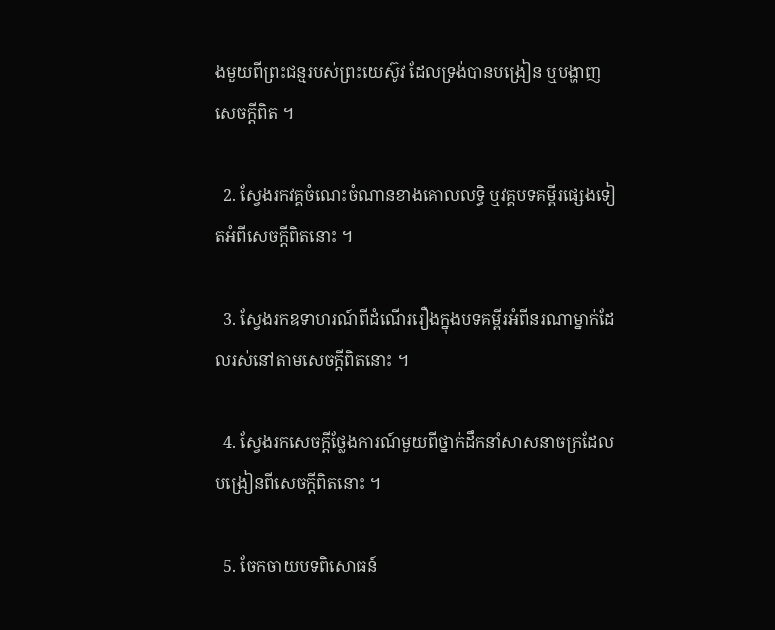ងមួយពីព្រះជន្មរបស់ព្រះយេស៊ូវ ដែលទ្រង់បានបង្រៀន ឬបង្ហាញសេចក្តីពិត ។

  2. ស្វែងរកវគ្គចំណេះចំណានខាងគោលលទ្ធិ ឬវគ្គបទគម្ពីរផ្សេងទៀតអំពីសេចក្តីពិតនោះ ។

  3. ស្វែងរកឧទាហរណ៍ពីដំណើររឿងក្នុងបទគម្ពីរអំពីនរណាម្នាក់ដែលរស់នៅតាមសេចក្ដីពិតនោះ ។

  4. ស្វែងរកសេចក្តីថ្លែងការណ៍មួយពីថ្នាក់ដឹកនាំសាសនាចក្រដែលបង្រៀនពីសេចក្ដីពិតនោះ ។

  5. ចែកចាយបទពិសោធន៍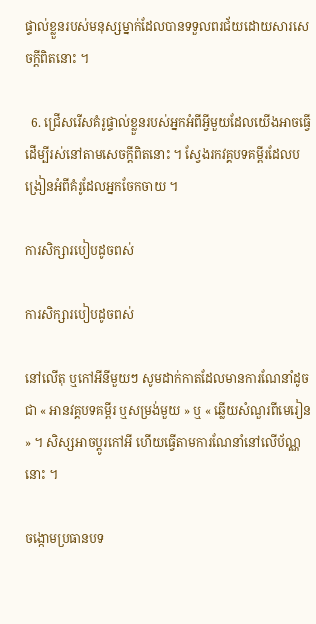ផ្ទាល់ខ្លួនរបស់មនុស្សម្នាក់ដែលបានទទួលពរជ័យដោយសារសេចក្ដីពិតនោះ ។

  6. ជ្រើសរើសគំរូផ្ទាល់ខ្លួនរបស់អ្នកអំពីអ្វីមួយដែលយើងអាចធ្វើ ដើម្បីរស់នៅតាមសេចក្តីពិតនោះ ។ ស្វែងរកវគ្គបទគម្ពីរដែលបង្រៀនអំពីគំរូដែលអ្នកចែកចាយ ។

ការសិក្សារបៀបដូចពស់

ការសិក្សារបៀបដូចពស់

នៅលើតុ ឬកៅអីនីមួយៗ សូមដាក់កាតដែលមានការណែនាំដូចជា « អានវគ្គបទគម្ពីរ ឬសម្រង់មួយ » ឬ « ឆ្លើយសំណួរពីមេរៀន » ។ សិស្សអាចប្តូរកៅអី ហើយធ្វើតាមការណែនាំនៅលើប័ណ្ណនោះ ។

ចង្កោមប្រធានបទ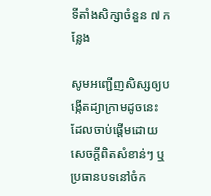ទីតាំងសិក្សាចំនួន ៧ កន្លែង

សូមអញ្ជើញសិស្សឲ្យបង្កើតដ្យាក្រាមដូចនេះ ដែលចាប់ផ្តើមដោយសេចក្ដីពិតសំខាន់ៗ ឬប្រធានបទនៅចំក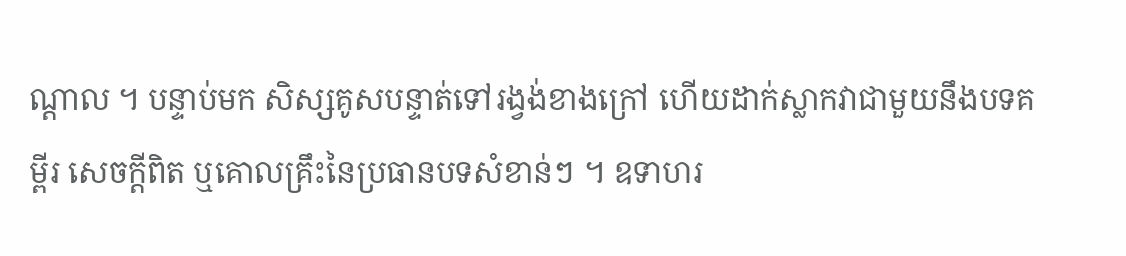ណ្តាល ។ បន្ទាប់មក សិស្សគូសបន្ទាត់ទៅរង្វង់ខាងក្រៅ ហើយដាក់ស្លាកវាជាមួយនឹងបទគម្ពីរ សេចក្ដីពិត ឬគោលគ្រឹះនៃប្រធានបទសំខាន់ៗ ។ ឧទាហរ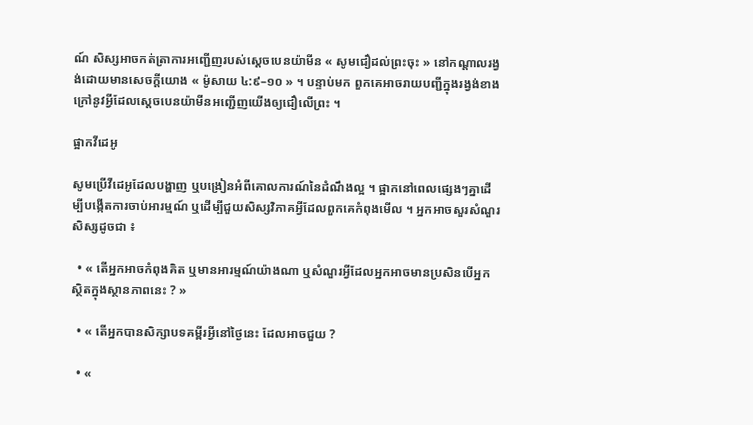ណ៍ សិស្សអាចកត់ត្រាការអញ្ជើញរបស់ស្តេចបេនយ៉ាមីន « សូមជឿដល់ព្រះចុះ » នៅកណ្ដាលរង្វង់ដោយមានសេចក្តីយោង « ម៉ូសាយ ៤:៩–១០ » ។ បន្ទាប់មក ពួកគេអាចរាយបញ្ជីក្នុងរង្វង់ខាងក្រៅនូវអ្វីដែលស្តេចបេនយ៉ាមីនអញ្ជើញយើងឲ្យជឿលើព្រះ ។

ផ្អាកវីដេអូ

សូមប្រើវីដេអូដែលបង្ហាញ ឬបង្រៀនអំពីគោលការណ៍នៃដំណឹងល្អ ។ ផ្អាកនៅពេលផ្សេងៗគ្នាដើម្បីបង្កើតការចាប់អារម្មណ៍ ឬដើម្បីជួយសិស្សវិភាគអ្វីដែលពួកគេកំពុងមើល ។ អ្នកអាចសួរសំណួរសិស្សដូចជា ៖

  • « តើអ្នកអាចកំពុងគិត ឬមានអារម្មណ៍យ៉ាងណា ឬសំណួរអ្វីដែលអ្នកអាចមានប្រសិនបើអ្នកស្ថិតក្នុងស្ថានភាពនេះ ? »

  • « តើអ្នកបានសិក្សាបទគម្ពីរអ្វីនៅថ្ងៃនេះ ដែលអាចជួយ ?

  • «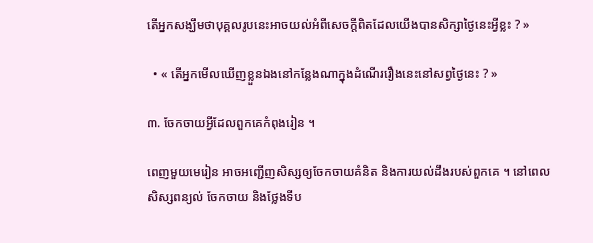តើអ្នកសង្ឃឹមថាបុគ្គលរូបនេះអាចយល់អំពីសេចក្តីពិតដែលយើងបានសិក្សាថ្ងៃនេះអ្វីខ្លះ ? »

  • « តើអ្នកមើលឃើញខ្លួនឯងនៅកន្លែងណាក្នុងដំណើររឿងនេះនៅសព្វថ្ងៃនេះ ? »

៣. ចែកចាយអ្វីដែលពួកគេកំពុងរៀន ។

ពេញមួយមេរៀន អាចអញ្ជើញសិស្សឲ្យចែកចាយគំនិត និងការយល់ដឹងរបស់ពួកគេ ។ នៅពេលសិស្សពន្យល់ ចែកចាយ និងថ្លែងទីប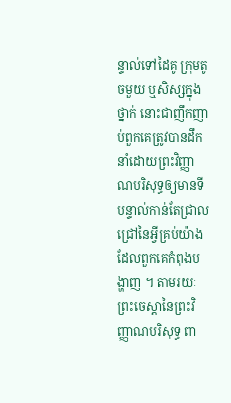ន្ទាល់ទៅដៃគូ ក្រុមតូចមួយ ឬសិស្សក្នុងថ្នាក់ នោះជាញឹកញាប់ពួកគេត្រូវបានដឹកនាំដោយព្រះវិញ្ញាណបរិសុទ្ធឲ្យមានទីបន្ទាល់កាន់តែជ្រាលជ្រៅនៃអ្វីគ្រប់យ៉ាងដែលពួកគេកំពុងបង្ហាញ ។ តាមរយៈព្រះចេស្ដានៃព្រះវិញ្ញាណបរិសុទ្ធ ពា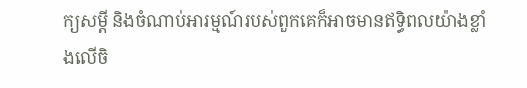ក្យសម្ដី និងចំណាប់អារម្មណ៍របស់ពួកគេក៏អាចមានឥទ្ធិពលយ៉ាងខ្លាំងលើចិ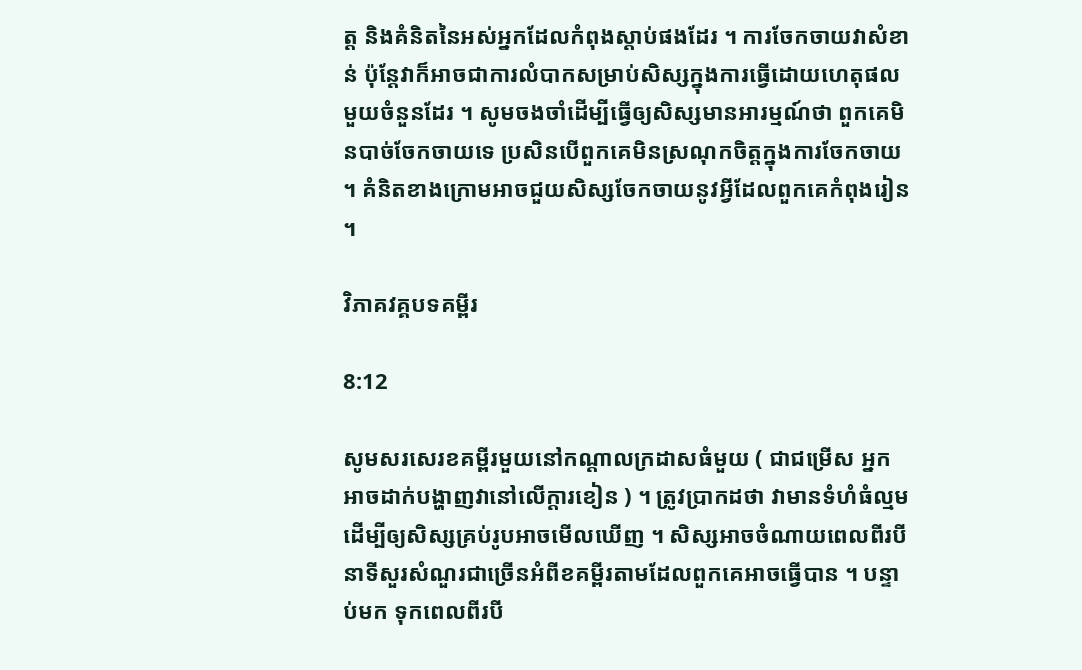ត្ត និងគំនិតនៃអស់អ្នកដែលកំពុងស្ដាប់ផងដែរ ។ ការចែកចាយវាសំខាន់ ប៉ុន្តែវាក៏អាចជាការលំបាកសម្រាប់សិស្សក្នុងការធ្វើដោយហេតុផលមួយចំនួនដែរ ។ សូមចងចាំដើម្បីធ្វើឲ្យសិស្សមានអារម្មណ៍ថា ពួកគេមិនបាច់ចែកចាយទេ ប្រសិនបើពួកគេមិនស្រណុកចិត្តក្នុងការចែកចាយ ។ គំនិតខាងក្រោមអាចជួយសិស្សចែកចាយនូវអ្វីដែលពួកគេកំពុងរៀន ។

វិភាគវគ្គបទគម្ពីរ

8:12

សូមសរសេរខគម្ពីរមួយនៅកណ្តាលក្រដាសធំមួយ ( ជាជម្រើស អ្នកអាចដាក់បង្ហាញវានៅលើក្ដារខៀន ) ។ ត្រូវប្រាកដថា វាមានទំហំធំល្មមដើម្បីឲ្យសិស្សគ្រប់រូបអាចមើលឃើញ ។ សិស្សអាចចំណាយពេលពីរបីនាទីសួរសំណួរជាច្រើនអំពីខគម្ពីរតាមដែលពួកគេអាចធ្វើបាន ។ បន្ទាប់មក ទុកពេលពីរបី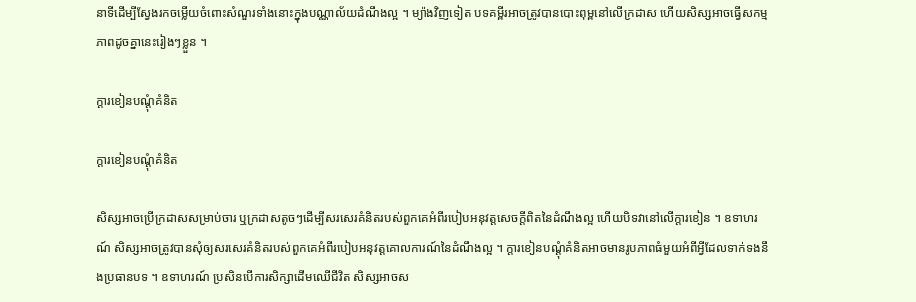នាទីដើម្បីស្វែងរកចម្លើយចំពោះសំណួរទាំងនោះក្នុងបណ្ណាល័យដំណឹងល្អ ។ ម្យ៉ាងវិញទៀត បទគម្ពីរអាចត្រូវបានបោះពុម្ពនៅលើក្រដាស ហើយសិស្សអាចធ្វើសកម្មភាពដូចគ្នានេះរៀងៗខ្លួន ។

ក្តារខៀនបណ្តុំគំនិត

ក្តារខៀនបណ្តុំគំនិត

សិស្សអាចប្រើក្រដាសសម្រាប់ចារ ឬក្រដាសតូចៗដើម្បីសរសេរគំនិតរបស់ពួកគេអំពីរបៀបអនុវត្តសេចក្ដីពិតនៃដំណឹងល្អ ហើយបិទវានៅលើក្ដារខៀន ។ ឧទាហរណ៍ សិស្សអាចត្រូវបានសុំឲ្យសរសេរគំនិតរបស់ពួកគេអំពីរបៀបអនុវត្តគោលការណ៍នៃដំណឹងល្អ ។ ក្តារខៀនបណ្តុំគំនិតអាចមានរូបភាពធំមួយអំពីអ្វីដែលទាក់ទងនឹងប្រធានបទ ។ ឧទាហរណ៍ ប្រសិនបើការសិក្សាដើមឈើជីវិត សិស្សអាចស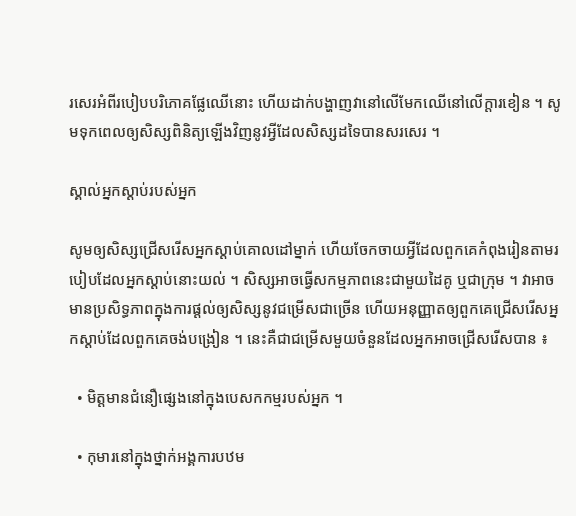រសេរអំពីរបៀបបរិភោគផ្លែឈើនោះ ហើយដាក់បង្ហាញវានៅលើមែកឈើនៅលើក្តារខៀន ។ សូមទុកពេលឲ្យសិស្សពិនិត្យឡើងវិញនូវអ្វីដែលសិស្សដទៃបានសរសេរ ។

ស្គាល់អ្នកស្ដាប់របស់អ្នក

សូមឲ្យសិស្សជ្រើសរើសអ្នកស្ដាប់គោលដៅម្នាក់ ហើយចែកចាយអ្វីដែលពួកគេកំពុងរៀនតាមរបៀបដែលអ្នកស្ដាប់នោះយល់ ។ សិស្សអាចធ្វើសកម្មភាពនេះជាមួយដៃគូ ឬជាក្រុម ។ វាអាចមានប្រសិទ្ធភាពក្នុងការផ្តល់ឲ្យសិស្សនូវជម្រើសជាច្រើន ហើយអនុញ្ញាតឲ្យពួកគេជ្រើសរើសអ្នកស្ដាប់ដែលពួកគេចង់បង្រៀន ។ នេះគឺជាជម្រើសមួយចំនួនដែលអ្នកអាចជ្រើសរើសបាន ៖

  • មិត្តមានជំនឿផ្សេងនៅក្នុងបេសកកម្មរបស់អ្នក ។

  • កុមារនៅក្នុងថ្នាក់អង្គការបឋម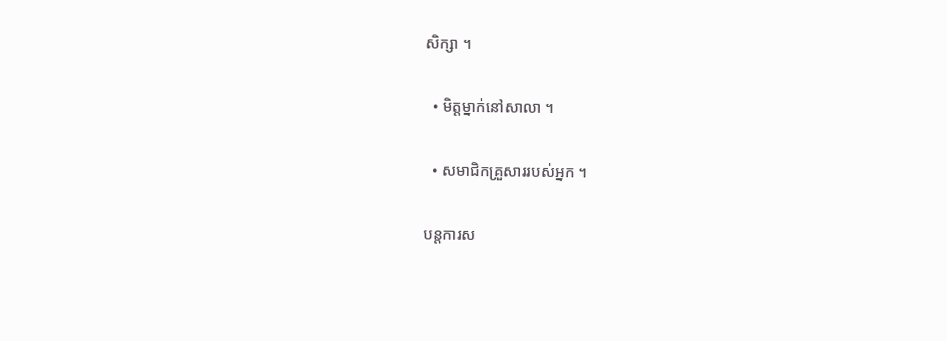សិក្សា ។

  • មិត្តម្នាក់នៅសាលា ។

  • សមាជិកគ្រួសាររបស់អ្នក ។

បន្តការស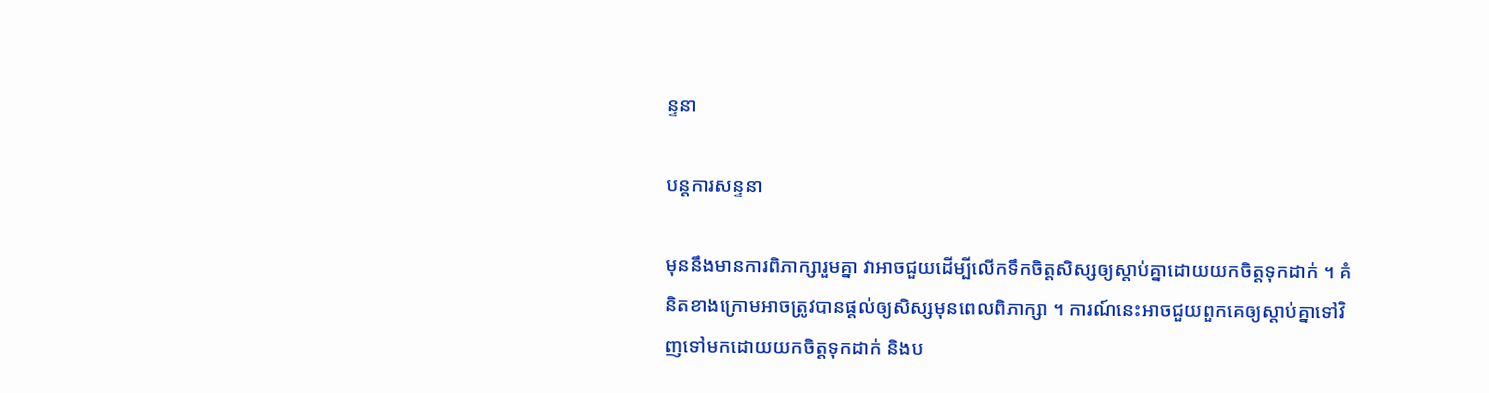ន្ទនា

បន្តការសន្ទនា

មុននឹងមានការពិភាក្សារួមគ្នា វាអាចជួយដើម្បីលើកទឹកចិត្តសិស្សឲ្យស្តាប់គ្នាដោយយកចិត្តទុកដាក់ ។ គំនិតខាងក្រោមអាចត្រូវបានផ្តល់ឲ្យសិស្សមុនពេលពិភាក្សា ។ ការណ៍នេះអាចជួយពួកគេឲ្យស្តាប់គ្នាទៅវិញទៅមកដោយយកចិត្តទុកដាក់ និងប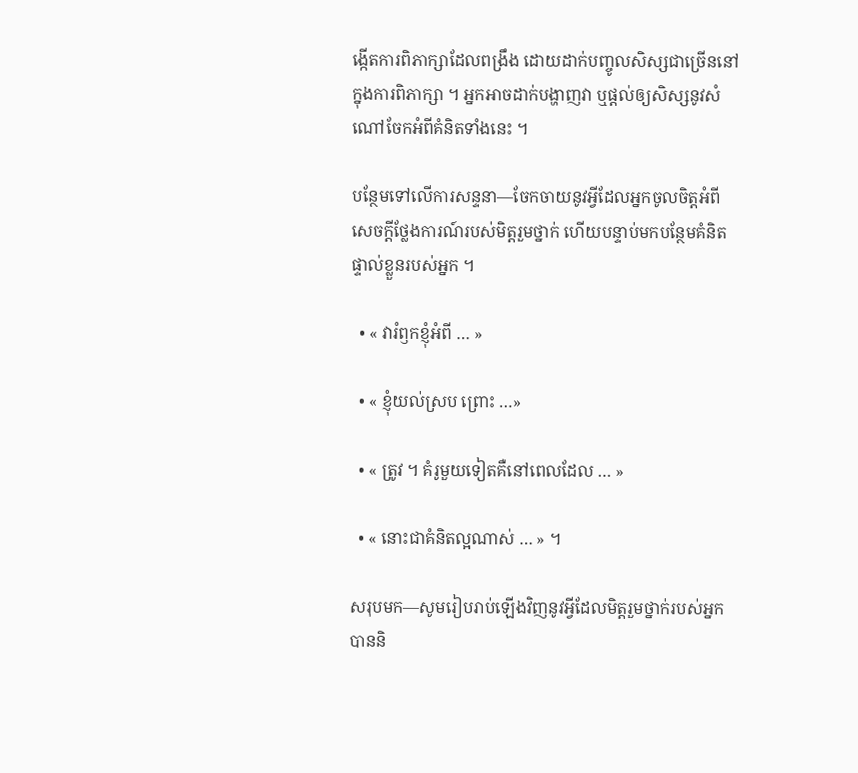ង្កើតការពិភាក្សាដែលពង្រឹង ដោយដាក់បញ្ចូលសិស្សជាច្រើននៅក្នុងការពិភាក្សា ។ អ្នកអាចដាក់បង្ហាញវា ឬផ្តល់ឲ្យសិស្សនូវសំណៅចែកអំពីគំនិតទាំងនេះ ។

បន្ថែមទៅលើការសន្ទនា—ចែកចាយនូវអ្វីដែលអ្នកចូលចិត្តអំពីសេចក្ដីថ្លែងការណ៍របស់មិត្តរួមថ្នាក់ ហើយបន្ទាប់មកបន្ថែមគំនិតផ្ទាល់ខ្លួនរបស់អ្នក ។

  • « វារំឭកខ្ញុំអំពី … »

  • « ខ្ញុំយល់ស្រប ព្រោះ …»

  • « ត្រូវ ។ គំរូមួយទៀតគឺនៅពេលដែល … »

  • « នោះជាគំនិតល្អណាស់ … » ។

សរុបមក—សូមរៀបរាប់ឡើងវិញនូវអ្វីដែលមិត្តរួមថ្នាក់របស់អ្នកបាននិ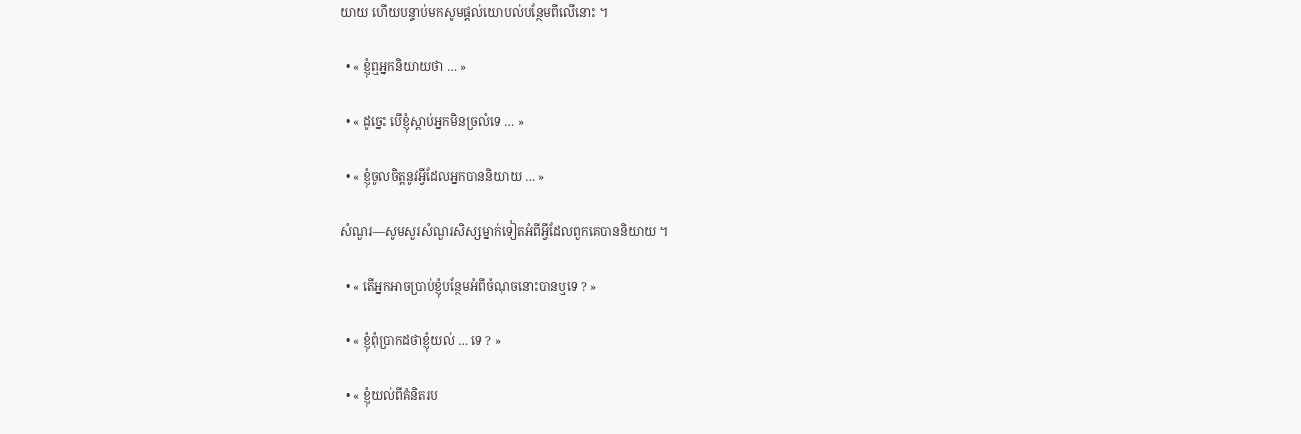យាយ ហើយបន្ទាប់មកសូមផ្តល់យោបល់បន្ថែមពីលើនោះ ។

  • « ខ្ញុំឮអ្នកនិយាយថា … »

  • « ដូច្នេះ បើខ្ញុំស្តាប់អ្នកមិនច្រលំទេ … »

  • « ខ្ញុំចូលចិត្តនូវអ្វីដែលអ្នកបាននិយាយ … »

សំណួរ—សូមសួរសំណួរសិស្សម្នាក់ទៀតអំពីអ្វីដែលពួកគេបាននិយាយ ។

  • « តើអ្នកអាចប្រាប់ខ្ញុំបន្ថែមអំពីចំណុចនោះបានឬទេ ? »

  • « ខ្ញុំពុំប្រាកដថាខ្ញុំយល់ … ទេ ? »

  • « ខ្ញុំយល់ពីគំនិតរប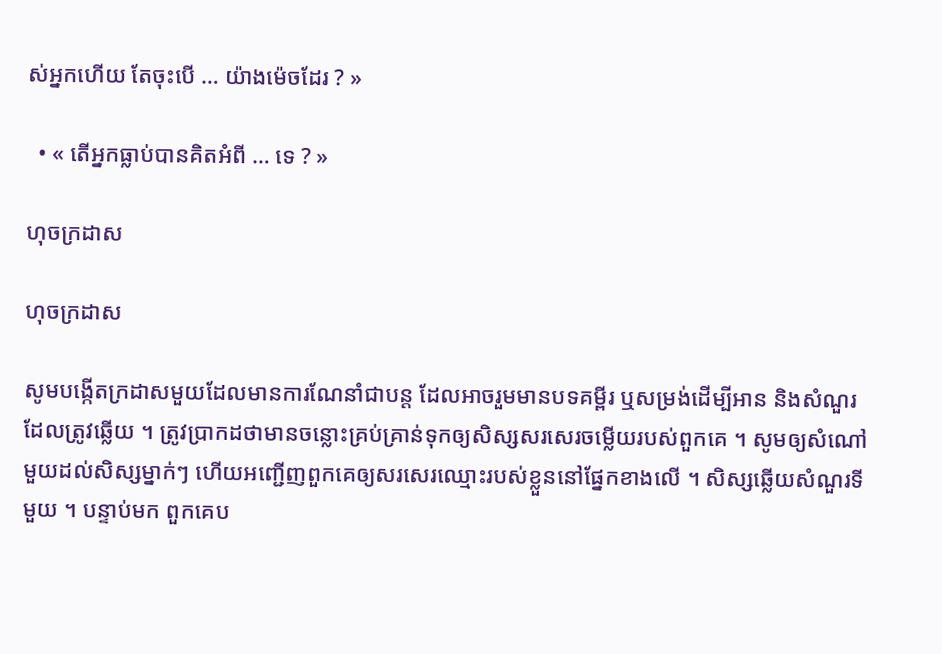ស់អ្នកហើយ តែចុះបើ … យ៉ាងម៉េចដែរ ? »

  • « តើអ្នកធ្លាប់បានគិតអំពី … ទេ ? »

ហុចក្រដាស

ហុចក្រដាស

សូមបង្កើតក្រដាសមួយដែលមានការណែនាំជាបន្ត ដែលអាចរួមមានបទគម្ពីរ ឬសម្រង់ដើម្បីអាន និងសំណួរដែលត្រូវឆ្លើយ ។ ត្រូវប្រាកដថាមានចន្លោះគ្រប់គ្រាន់ទុកឲ្យសិស្សសរសេរចម្លើយរបស់ពួកគេ ។ សូមឲ្យសំណៅមួយដល់សិស្សម្នាក់ៗ ហើយអញ្ជើញពួកគេឲ្យសរសេរឈ្មោះរបស់ខ្លួននៅផ្នែកខាងលើ ។ សិស្សឆ្លើយសំណួរទីមួយ ។ បន្ទាប់មក ពួកគេប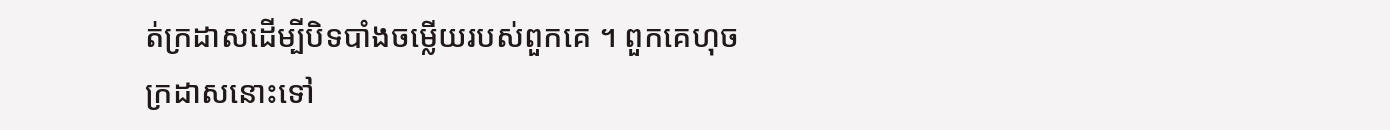ត់ក្រដាសដើម្បីបិទបាំងចម្លើយរបស់ពួកគេ ។ ពួកគេហុចក្រដាសនោះទៅ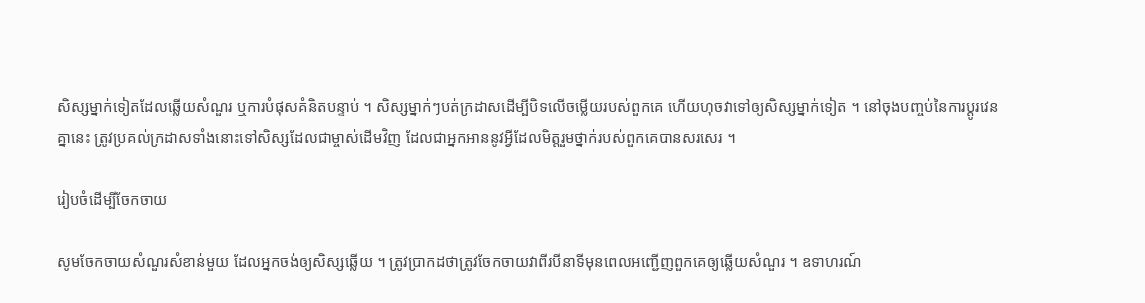សិស្សម្នាក់ទៀតដែលឆ្លើយសំណួរ ឬការបំផុសគំនិតបន្ទាប់ ។ សិស្សម្នាក់ៗបត់ក្រដាសដើម្បីបិទលើចម្លើយរបស់ពួកគេ ហើយហុចវាទៅឲ្យសិស្សម្នាក់ទៀត ។ នៅចុងបញ្ចប់នៃការប្តូរវេនគ្នានេះ ត្រូវប្រគល់ក្រដាសទាំងនោះទៅសិស្សដែលជាម្ចាស់ដើមវិញ ដែលជាអ្នកអាននូវអ្វីដែលមិត្តរួមថ្នាក់របស់ពួកគេបានសរសេរ ។

រៀបចំដើម្បីចែកចាយ

សូមចែកចាយសំណួរសំខាន់មួយ ដែលអ្នកចង់ឲ្យសិស្សឆ្លើយ ។ ត្រូវប្រាកដថាត្រូវចែកចាយវាពីរបីនាទីមុនពេលអញ្ជើញពួកគេឲ្យឆ្លើយសំណួរ ។ ឧទាហរណ៍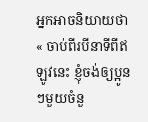អ្នកអាចនិយាយថា « ចាប់ពីរបីនាទីពីឥឡូវនេះ ខ្ញុំចង់ឲ្យប្អូនៗមួយចំនួ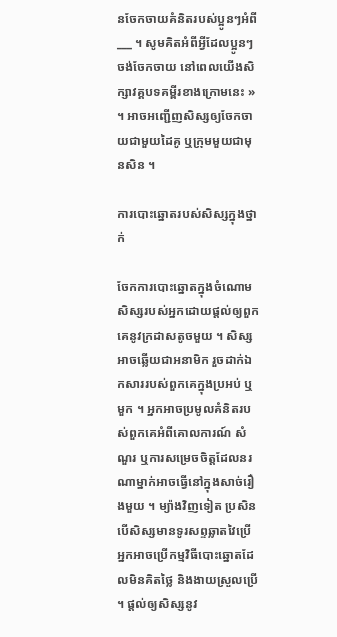នចែកចាយគំនិតរបស់ប្អូនៗអំពី ___ ។ សូមគិតអំពីអ្វីដែលប្អូនៗចង់ចែកចាយ នៅពេលយើងសិក្សាវគ្គបទគម្ពីរខាងក្រោមនេះ » ។ អាចអញ្ជើញសិស្សឲ្យចែកចាយជាមួយដៃគូ ឬក្រុមមួយជាមុនសិន ។

ការបោះឆ្នោតរបស់សិស្សក្នុងថ្នាក់

ចែកការបោះឆ្នោតក្នុងចំណោមសិស្សរបស់អ្នកដោយផ្តល់ឲ្យពួកគេនូវក្រដាសតូចមួយ ។ សិស្សអាចឆ្លើយជាអនាមិក រួចដាក់ឯកសាររបស់ពួកគេក្នុងប្រអប់ ឬមួក ។ អ្នកអាចប្រមូលគំនិតរបស់ពួកគេអំពីគោលការណ៍ សំណួរ ឬការសម្រេចចិត្តដែលនរណាម្នាក់អាចធ្វើនៅក្នុងសាច់រឿងមួយ ។ ម្យ៉ាងវិញទៀត ប្រសិនបើសិស្សមានទូរសព្ទឆ្លាតវៃប្រើ អ្នកអាចប្រើកម្មវិធីបោះឆ្នោតដែលមិនគិតថ្លៃ និងងាយស្រួលប្រើ ។ ផ្តល់ឲ្យសិស្សនូវ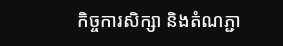កិច្ចការសិក្សា និងតំណភ្ជា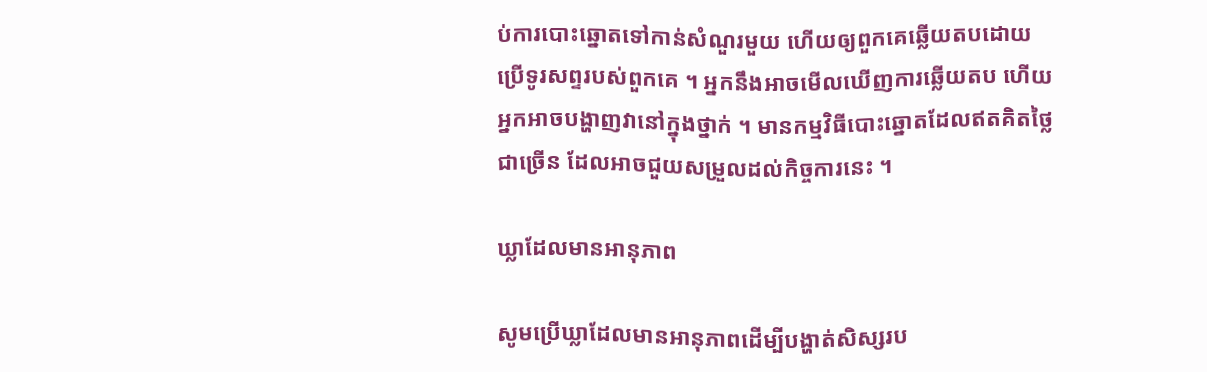ប់ការបោះឆ្នោតទៅកាន់សំណួរមួយ ហើយឲ្យពួកគេឆ្លើយតបដោយប្រើទូរសព្ទរបស់ពួកគេ ។ អ្នកនឹងអាចមើលឃើញការឆ្លើយតប ហើយអ្នកអាចបង្ហាញវានៅក្នុងថ្នាក់ ។ មានកម្មវិធីបោះឆ្នោតដែលឥតគិតថ្លៃជាច្រើន ដែលអាចជួយសម្រួលដល់កិច្ចការនេះ ។

ឃ្លាដែលមានអានុភាព

សូមប្រើឃ្លាដែលមានអានុភាពដើម្បីបង្ហាត់សិស្សរប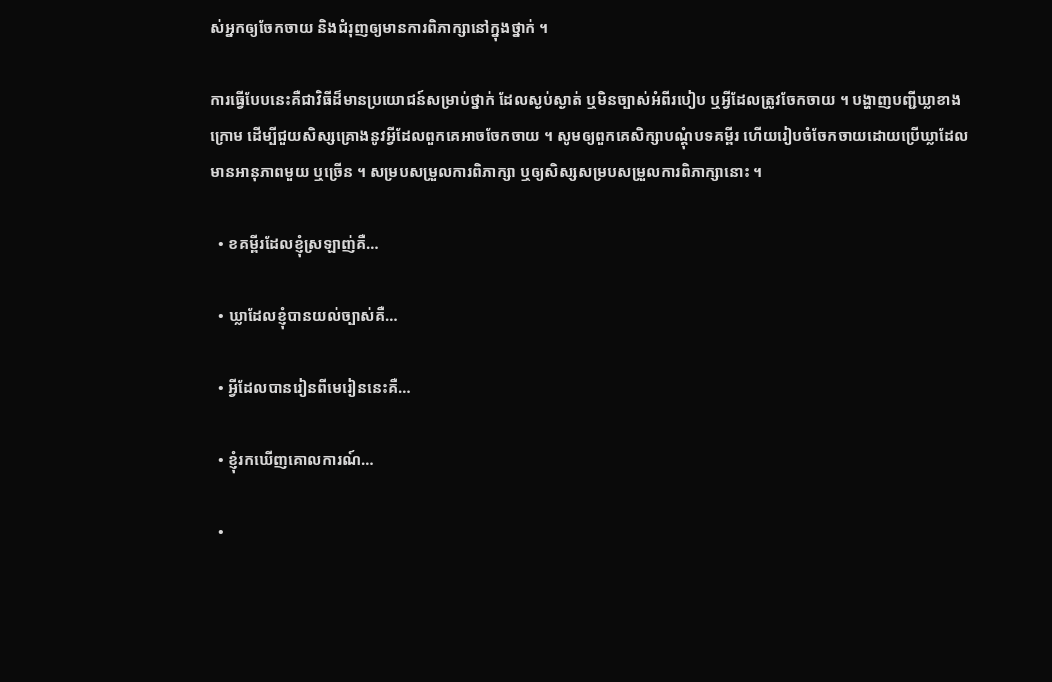ស់អ្នកឲ្យចែកចាយ និងជំរុញឲ្យមានការពិភាក្សានៅក្នុងថ្នាក់ ។

ការធ្វើបែបនេះគឺជាវិធីដ៏មានប្រយោជន៍សម្រាប់ថ្នាក់ ដែលស្ងប់ស្ងាត់ ឬមិនច្បាស់អំពីរបៀប ឬអ្វីដែលត្រូវចែកចាយ ។ បង្ហាញបញ្ជីឃ្លាខាងក្រោម ដើម្បីជួយសិស្សគ្រោងនូវអ្វីដែលពួកគេអាចចែកចាយ ។ សូមឲ្យពួកគេសិក្សាបណ្ដុំបទគម្ពីរ ហើយរៀបចំចែកចាយដោយប្រើឃ្លាដែលមានអានុភាពមួយ ឬច្រើន ។ សម្របសម្រួលការពិភាក្សា ឬឲ្យសិស្សសម្របសម្រួលការពិភាក្សានោះ ។

  • ខគម្ពីរដែលខ្ញុំស្រឡាញ់គឺ…

  • ឃ្លាដែលខ្ញុំបានយល់ច្បាស់គឺ…

  • អ្វីដែលបានរៀនពីមេរៀននេះគឺ…

  • ខ្ញុំរកឃើញគោលការណ៍…

  •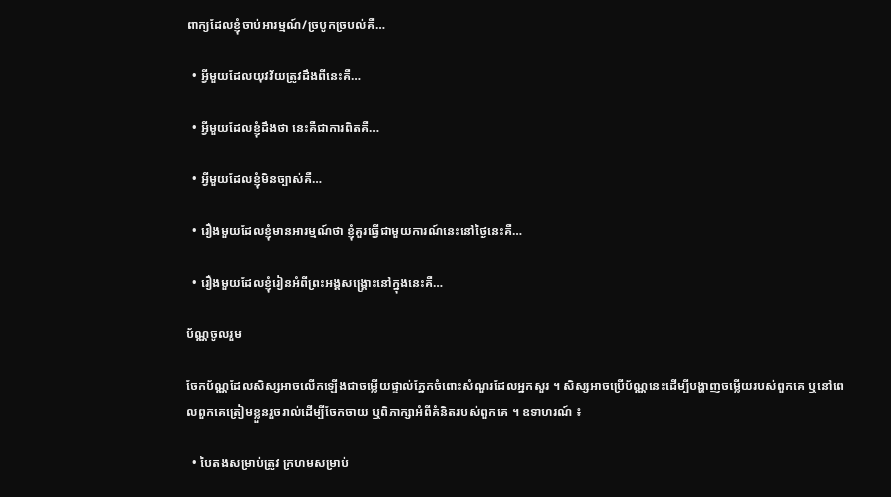ពាក្យដែលខ្ញុំចាប់អារម្មណ៍/ច្របូកច្របល់គឺ…

  • អ្វីមួយដែលយុវវ័យត្រូវដឹងពីនេះគឺ…

  • អ្វីមួយដែលខ្ញុំដឹងថា នេះគឺជាការពិតគឺ…

  • អ្វីមួយដែលខ្ញុំមិនច្បាស់គឺ…

  • រឿងមួយដែលខ្ញុំមានអារម្មណ៍ថា ខ្ញុំគួរធ្វើជាមួយការណ៍នេះនៅថ្ងៃនេះគឺ…

  • រឿងមួយដែលខ្ញុំរៀនអំពីព្រះអង្គសង្គ្រោះនៅក្នុងនេះគឺ…

ប័ណ្ណចូលរួម

ចែកប័ណ្ណដែលសិស្សអាចលើកឡើងជាចម្លើយផ្ទាល់ភ្នែកចំពោះសំណួរដែលអ្នកសួរ ។ សិស្សអាចប្រើប័ណ្ណនេះដើម្បីបង្ហាញចម្លើយរបស់ពួកគេ ឬនៅពេលពួកគេត្រៀមខ្លួនរួចរាល់ដើម្បីចែកចាយ ឬពិភាក្សាអំពីគំនិតរបស់ពួកគេ ។ ឧទាហរណ៍ ៖

  • បៃតងសម្រាប់ត្រូវ ក្រហមសម្រាប់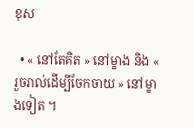ខុស

  • « នៅតែគិត » នៅម្ខាង និង « រួចរាល់ដើម្បីចែកចាយ » នៅម្ខាងទៀត ។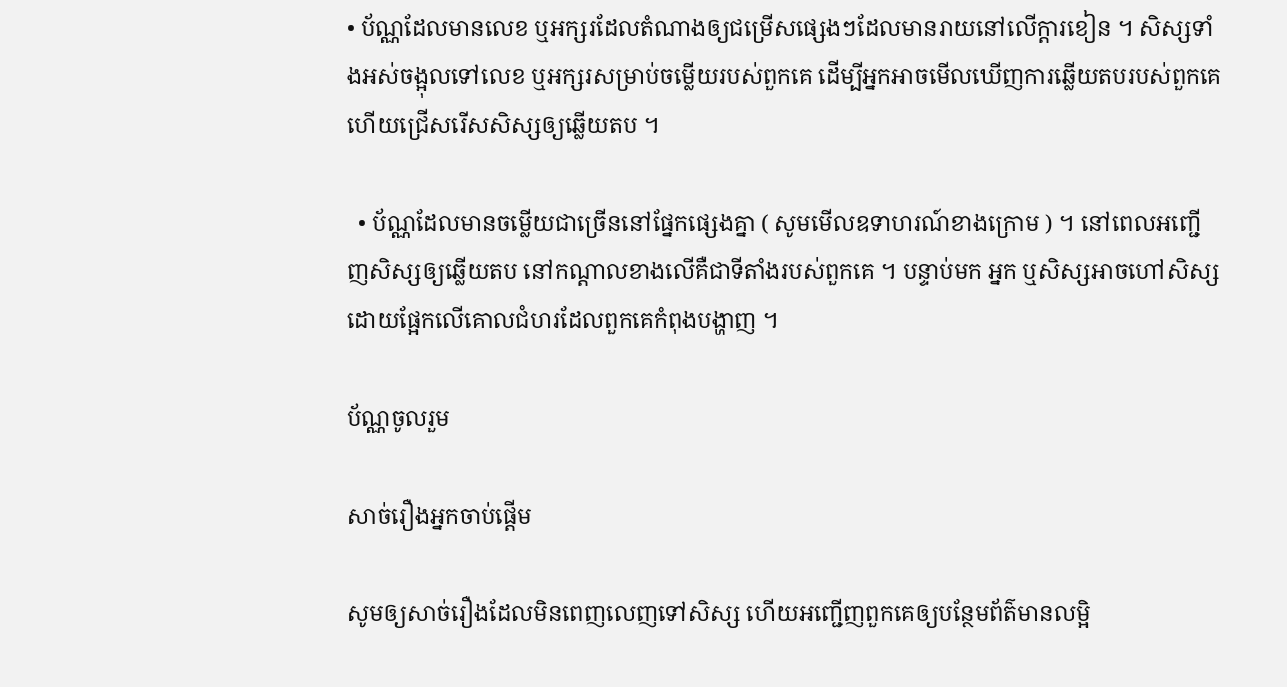• ប័ណ្ណដែលមានលេខ ឬអក្សរដែលតំណាងឲ្យជម្រើសផ្សេងៗដែលមានរាយនៅលើក្តារខៀន ។ សិស្សទាំងអស់ចង្អុលទៅលេខ ឬអក្សរសម្រាប់ចម្លើយរបស់ពួកគេ ដើម្បីអ្នកអាចមើលឃើញការឆ្លើយតបរបស់ពួកគេ ហើយជ្រើសរើសសិស្សឲ្យឆ្លើយតប ។

  • ប័ណ្ណដែលមានចម្លើយជាច្រើននៅផ្នែកផ្សេងគ្នា ( សូមមើលឧទាហរណ៍ខាងក្រោម ) ។ នៅពេលអញ្ជើញសិស្សឲ្យឆ្លើយតប នៅកណ្តាលខាងលើគឺជាទីតាំងរបស់ពួកគេ ។ បន្ទាប់មក អ្នក ឬសិស្សអាចហៅសិស្សដោយផ្អែកលើគោលជំហរដែលពួកគេកំពុងបង្ហាញ ។

ប័ណ្ណចូលរួម

សាច់រឿងអ្នកចាប់ផ្ដើម

សូមឲ្យសាច់រឿងដែលមិនពេញលេញទៅសិស្ស ហើយអញ្ជើញពួកគេឲ្យបន្ថែមព័ត៌មានលម្អិ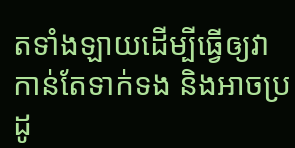តទាំងឡាយដើម្បីធ្វើឲ្យវាកាន់តែទាក់ទង និងអាចប្រដូ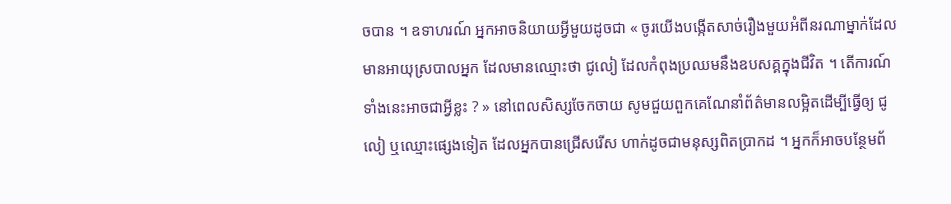ចបាន ។ ឧទាហរណ៍ អ្នកអាចនិយាយអ្វីមួយដូចជា « ចូរយើងបង្កើតសាច់រឿងមួយអំពីនរណាម្នាក់ដែលមានអាយុស្របាលអ្នក ដែលមានឈ្មោះថា ជូលៀ ដែលកំពុងប្រឈមនឹងឧបសគ្គក្នុងជីវិត ។ តើការណ៍ទាំងនេះអាចជាអ្វីខ្លះ ? » នៅពេលសិស្សចែកចាយ សូមជួយពួកគេណែនាំព័ត៌មានលម្អិតដើម្បីធ្វើឲ្យ ជូលៀ ឬឈ្មោះផ្សេងទៀត ដែលអ្នកបានជ្រើសរើស ហាក់ដូចជាមនុស្សពិតប្រាកដ ។ អ្នកក៏អាចបន្ថែមព័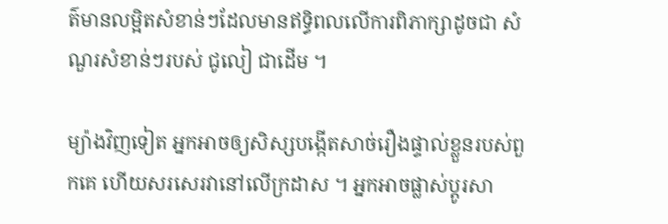ត៌មានលម្អិតសំខាន់ៗដែលមានឥទ្ធិពលលើការពិភាក្សាដូចជា សំណួរសំខាន់ៗរបស់ ជូលៀ ជាដើម ។

ម្យ៉ាងវិញទៀត អ្នកអាចឲ្យសិស្សបង្កើតសាច់រឿងផ្ទាល់ខ្លួនរបស់ពួកគេ ហើយសរសេរវានៅលើក្រដាស ។ អ្នកអាចផ្លាស់ប្តូរសា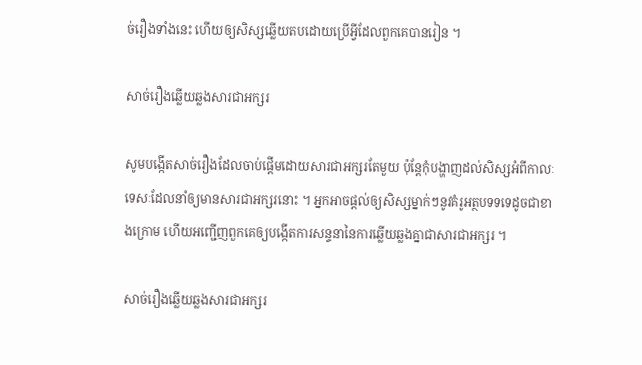ច់រឿងទាំងនេះ ហើយឲ្យសិស្សឆ្លើយតបដោយប្រើអ្វីដែលពួកគេបានរៀន ។

សាច់រឿងឆ្លើយឆ្លងសារជាអក្សរ

សូមបង្កើតសាច់រឿងដែលចាប់ផ្តើមដោយសារជាអក្សរតែមួយ ប៉ុន្តែកុំបង្ហាញដល់សិស្សអំពីកាលៈទេសៈដែលនាំឲ្យមានសារជាអក្សរនោះ ។ អ្នកអាចផ្តល់ឲ្យសិស្សម្នាក់ៗនូវគំរូអត្ថបទទទេដូចជាខាងក្រោម ហើយអញ្ជើញពួកគេឲ្យបង្កើតការសន្ទនានៃការឆ្លើយឆ្លងគ្នាជាសារជាអក្សរ ។

សាច់រឿងឆ្លើយឆ្លងសារជាអក្សរ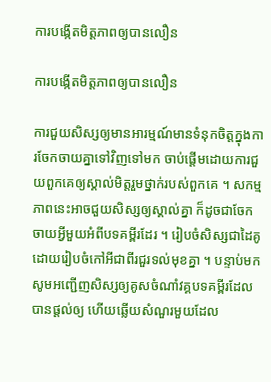ការបង្កើតមិត្តភាពឲ្យបានលឿន

ការបង្កើតមិត្តភាពឲ្យបានលឿន

ការជួយសិស្សឲ្យមានអារម្មណ៍មានទំនុកចិត្តក្នុងការចែកចាយគ្នាទៅវិញទៅមក ចាប់ផ្តើមដោយការជួយពួកគេឲ្យស្គាល់មិត្តរួមថ្នាក់របស់ពួកគេ ។ សកម្មភាពនេះអាចជួយសិស្សឲ្យស្គាល់គ្នា ក៏ដូចជាចែកចាយអ្វីមួយអំពីបទគម្ពីរដែរ ។ រៀបចំសិស្សជាដៃគូដោយរៀបចំកៅអីជាពីរជួរទល់មុខគ្នា ។ បន្ទាប់មក សូមអញ្ជើញសិស្សឲ្យគូសចំណាំវគ្គបទគម្ពីរដែលបានផ្ដល់ឲ្យ ហើយឆ្លើយសំណួរមួយដែល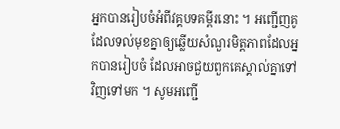អ្នកបានរៀបចំអំពីវគ្គបទគម្ពីរនោះ ។ អញ្ជើញគូដែលទល់មុខគ្នាឲ្យឆ្លើយសំណួរមិត្តភាពដែលអ្នកបានរៀបចំ ដែលអាចជួយពួកគេស្គាល់គ្នាទៅវិញទៅមក ។ សូមអញ្ជើ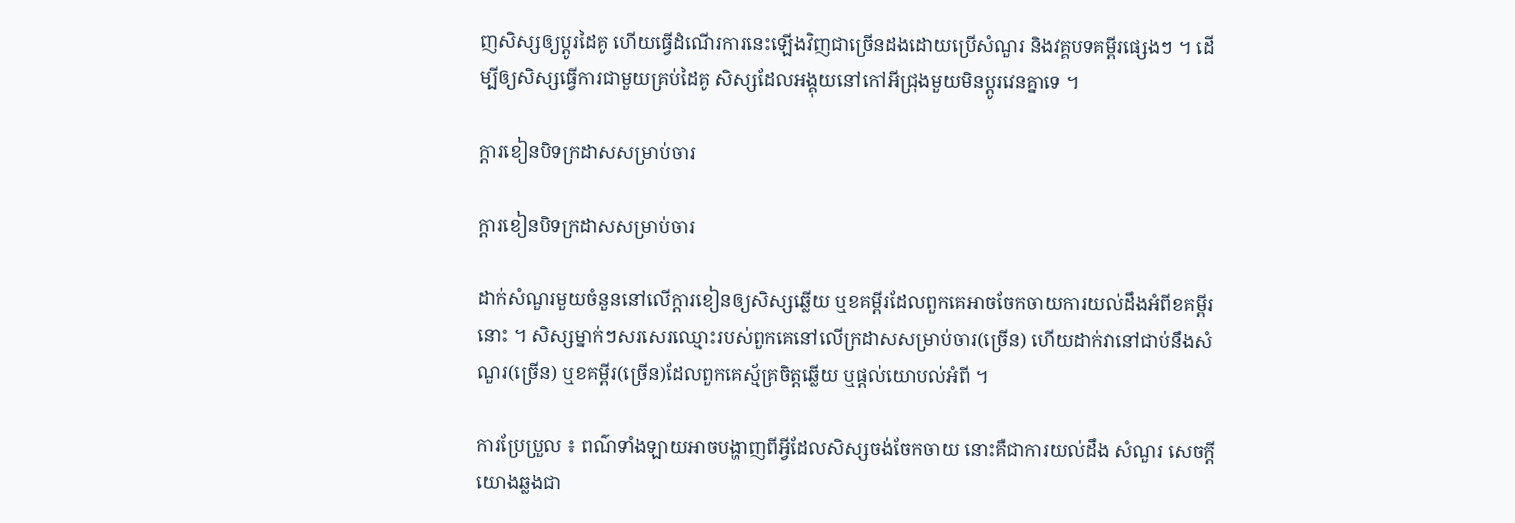ញសិស្សឲ្យប្តូរដៃគូ ហើយធ្វើដំណើរការនេះឡើងវិញជាច្រើនដងដោយប្រើសំណួរ និងវគ្គបទគម្ពីរផ្សេងៗ ។ ដើម្បីឲ្យសិស្សធ្វើការជាមួយគ្រប់ដៃគូ សិស្សដែលអង្គុយនៅកៅអីជ្រុងមួយមិនប្តូរវេនគ្នាទេ ។

ក្ដារខៀនបិទក្រដាសសម្រាប់ចារ

ក្ដារខៀនបិទក្រដាសសម្រាប់ចារ

ដាក់សំណួរមួយចំនួននៅលើក្ដារខៀនឲ្យសិស្សឆ្លើយ ឬខគម្ពីរដែលពួកគេអាចចែកចាយការយល់ដឹងអំពីខគម្ពីរនោះ ។ សិស្សម្នាក់ៗសរសេរឈ្មោះរបស់ពួកគេនៅលើក្រដាសសម្រាប់ចារ(ច្រើន) ហើយដាក់វានៅជាប់នឹងសំណួរ(ច្រើន) ឬខគម្ពីរ(ច្រើន)ដែលពួកគេស្ម័គ្រចិត្តឆ្លើយ ឬផ្តល់យោបល់អំពី ។

ការប្រែប្រួល ៖ ពណ៌ទាំងឡាយអាចបង្ហាញពីអ្វីដែលសិស្សចង់ចែកចាយ នោះគឺជាការយល់ដឹង សំណួរ សេចក្តីយោងឆ្លងជា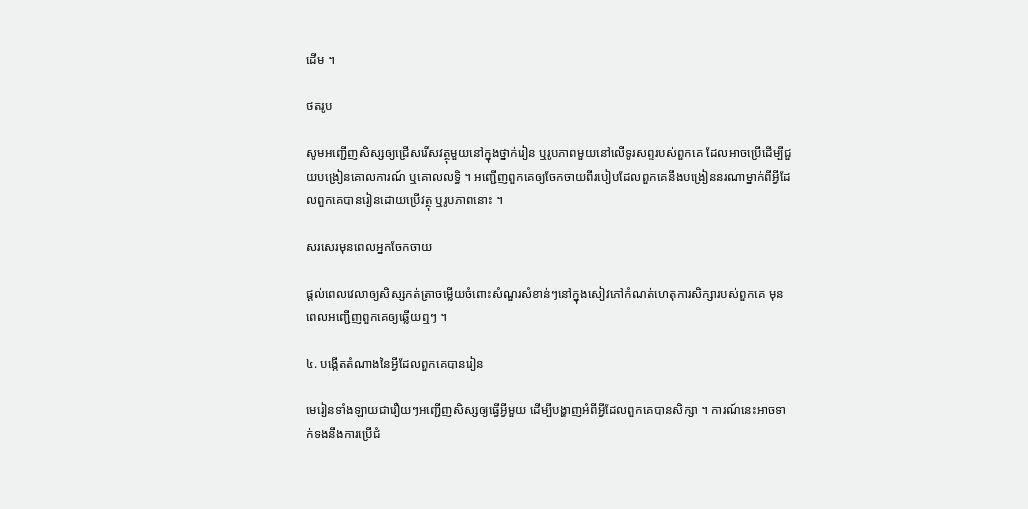ដើម ។

ថតរូប

សូមអញ្ជើញសិស្សឲ្យជ្រើសរើសវត្ថុមួយនៅក្នុងថ្នាក់រៀន ឬរូបភាពមួយនៅលើទូរសព្ទរបស់ពួកគេ ដែលអាចប្រើដើម្បីជួយបង្រៀនគោលការណ៍ ឬគោលលទ្ធិ ។ អញ្ជើញពួកគេឲ្យចែកចាយពីរបៀបដែលពួកគេនឹងបង្រៀននរណាម្នាក់ពីអ្វីដែលពួកគេបានរៀនដោយប្រើវត្ថុ ឬរូបភាពនោះ ។

សរសេរមុនពេលអ្នកចែកចាយ

ផ្តល់ពេលវេលាឲ្យសិស្សកត់ត្រាចម្លើយចំពោះសំណួរសំខាន់ៗនៅក្នុងសៀវភៅកំណត់ហេតុការសិក្សារបស់ពួកគេ មុនពេលអញ្ជើញពួកគេឲ្យឆ្លើយឮៗ ។

៤. បង្កើតតំណាងនៃអ្វីដែលពួកគេបានរៀន

មេរៀនទាំងឡាយជារឿយៗអញ្ជើញសិស្សឲ្យធ្វើអ្វីមួយ ដើម្បីបង្ហាញអំពីអ្វីដែលពួកគេបានសិក្សា ។ ការណ៍នេះអាចទាក់ទងនឹងការប្រើជំ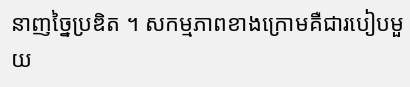នាញច្នៃប្រឌិត ។ សកម្មភាពខាងក្រោមគឺជារបៀបមួយ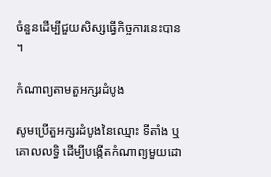ចំនួនដើម្បីជួយសិស្សធ្វើកិច្ចការនេះបាន ។

កំណាព្យតាមតួអក្សរដំបូង

សូមប្រើតួអក្សរដំបូងនៃឈ្មោះ ទីតាំង ឬគោលលទ្ធិ ដើម្បីបង្កើតកំណាព្យមួយដោ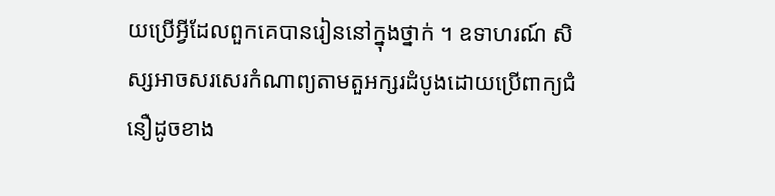យប្រើអ្វីដែលពួកគេបានរៀននៅក្នុងថ្នាក់ ។ ឧទាហរណ៍ សិស្សអាចសរសេរកំណាព្យតាមតួអក្សរដំបូងដោយប្រើពាក្យជំនឿដូចខាង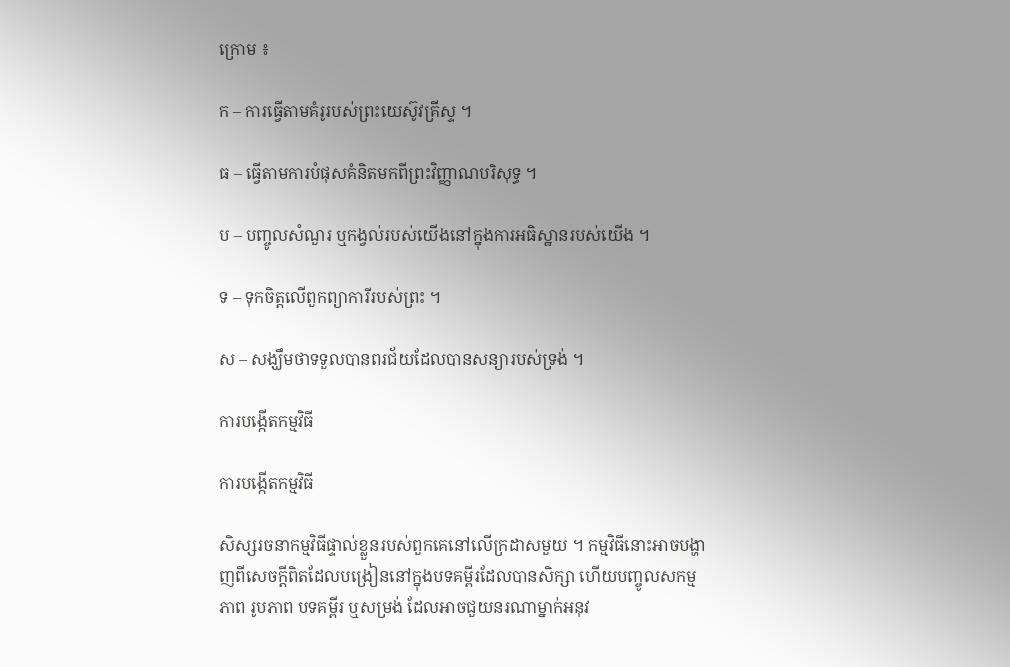ក្រោម ៖

ក – ការធ្វើតាមគំរូរបស់ព្រះយេស៊ូវគ្រីស្ទ ។

ធ – ធ្វើតាមការបំផុសគំនិតមកពីព្រះវិញ្ញាណបរិសុទ្ធ ។

ប – បញ្ចូលសំណួរ ឬកង្វល់របស់យើងនៅក្នុងការអធិស្ឋានរបស់យើង ។

ទ – ទុកចិត្តលើពួកព្យាការីរបស់ព្រះ ។

ស – សង្ឃឹមថាទទួលបានពរជ័យដែលបានសន្យារបស់ទ្រង់ ។

ការបង្កើតកម្មវិធី

ការបង្កើតកម្មវិធី

សិស្សរចនាកម្មវិធីផ្ទាល់ខ្លួនរបស់ពួកគេនៅលើក្រដាសមួយ ។ កម្មវិធីនោះអាចបង្ហាញពីសេចក្តីពិតដែលបង្រៀននៅក្នុងបទគម្ពីរដែលបានសិក្សា ហើយបញ្ចូលសកម្មភាព រូបភាព បទគម្ពីរ ឬសម្រង់ ដែលអាចជួយនរណាម្នាក់អនុវ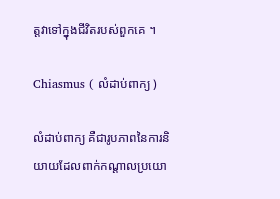ត្តវាទៅក្នុងជីវិតរបស់ពួកគេ ។

Chiasmus ( លំដាប់ពាក្យ )

លំដាប់ពាក្យ គឺជារូបភាពនៃការនិយាយដែលពាក់កណ្តាលប្រយោ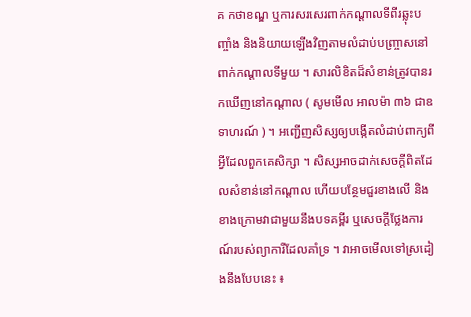គ កថាខណ្ឌ ឬការសរសេរពាក់កណ្ដាលទីពីរឆ្លុះបញ្ចាំង និងនិយាយឡើងវិញតាមលំដាប់បញ្ច្រាសនៅពាក់កណ្តាលទីមួយ ។ សារលិខិតដ៏សំខាន់ត្រូវបានរកឃើញនៅកណ្តាល ( សូមមើល អាលម៉ា ៣៦ ជាឧទាហរណ៍ ) ។ អញ្ជើញសិស្សឲ្យបង្កើតលំដាប់ពាក្យពីអ្វីដែលពួកគេសិក្សា ។ សិស្សអាចដាក់សេចក្ដីពិតដែលសំខាន់នៅកណ្តាល ហើយបន្ថែមជួរខាងលើ និងខាងក្រោមវាជាមួយនឹងបទគម្ពីរ ឬសេចក្ដីថ្លែងការណ៍របស់ព្យាការីដែលគាំទ្រ ។ វាអាចមើលទៅស្រដៀងនឹងបែបនេះ ៖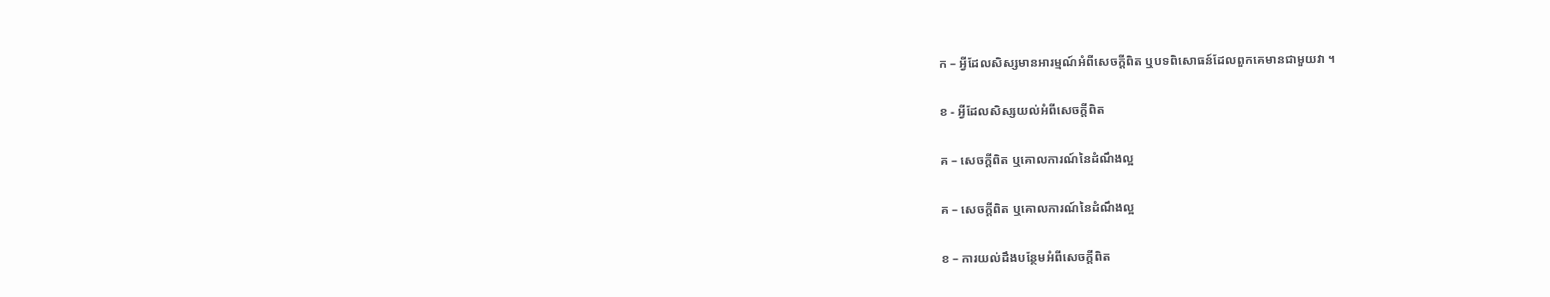ក – អ្វីដែលសិស្សមានអារម្មណ៍អំពីសេចក្តីពិត ឬបទពិសោធន៍ដែលពួកគេមានជាមួយវា ។

ខ - អ្វីដែលសិស្សយល់អំពីសេចក្តីពិត

គ – សេចក្តីពិត ឬគោលការណ៍នៃដំណឹងល្អ

គ – សេចក្តីពិត ឬគោលការណ៍នៃដំណឹងល្អ

ខ – ការយល់ដឹងបន្ថែមអំពីសេចក្តីពិត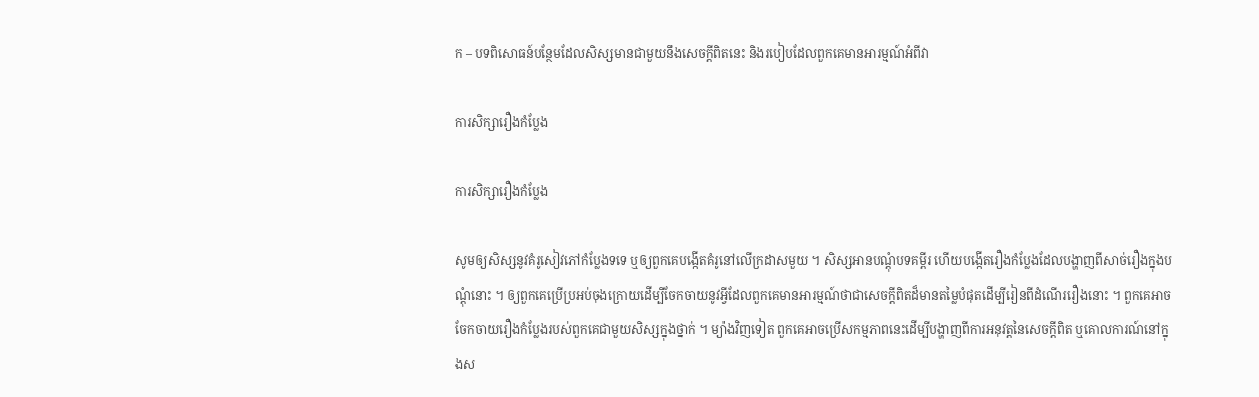ក – បទពិសោធន៍បន្ថែមដែលសិស្សមានជាមួយនឹងសេចក្តីពិតនេះ និងរបៀបដែលពួកគេមានអារម្មណ៍អំពីវា

ការសិក្សារឿងកំប្លែង

ការសិក្សារឿងកំប្លែង

សូមឲ្យសិស្សនូវគំរូសៀវភៅកំប្លែងទទេ ឬឲ្យពួកគេបង្កើតគំរូនៅលើក្រដាសមួយ ។ សិស្សអានបណ្តុំបទគម្ពីរ ហើយបង្កើតរឿងកំប្លែងដែលបង្ហាញពីសាច់រឿងក្នុងបណ្ដុំនោះ ។ ឲ្យពួកគេប្រើប្រអប់ចុងក្រោយដើម្បីចែកចាយនូវអ្វីដែលពួកគេមានអារម្មណ៍ថាជាសេចក្តីពិតដ៏មានតម្លៃបំផុតដើម្បីរៀនពីដំណើររឿងនោះ ។ ពួកគេអាចចែកចាយរឿងកំប្លែងរបស់ពួកគេជាមួយសិស្សក្នុងថ្នាក់ ។ ម្យ៉ាងវិញទៀត ពួកគេអាចប្រើសកម្មភាពនេះដើម្បីបង្ហាញពីការអនុវត្តនៃសេចក្ដីពិត ឬគោលការណ៍នៅក្នុងស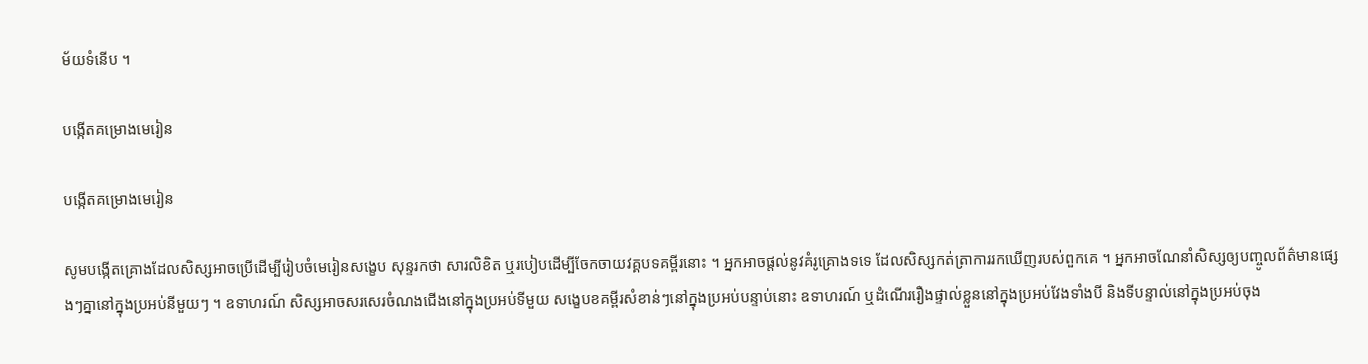ម័យទំនើប ។

បង្កើតគម្រោងមេរៀន

បង្កើតគម្រោងមេរៀន

សូមបង្កើតគ្រោងដែលសិស្សអាចប្រើដើម្បីរៀបចំមេរៀនសង្ខេប សុន្ទរកថា សារលិខិត ឬរបៀបដើម្បីចែកចាយវគ្គបទគម្ពីរនោះ ។ អ្នកអាចផ្តល់នូវគំរូគ្រោងទទេ ដែលសិស្សកត់ត្រាការរកឃើញរបស់ពួកគេ ។ អ្នកអាចណែនាំសិស្សឲ្យបញ្ចូលព័ត៌មានផ្សេងៗគ្នានៅក្នុងប្រអប់នីមួយៗ ។ ឧទាហរណ៍ សិស្សអាចសរសេរចំណងជើងនៅក្នុងប្រអប់ទីមួយ សង្ខេបខគម្ពីរសំខាន់ៗនៅក្នុងប្រអប់បន្ទាប់នោះ ឧទាហរណ៍ ឬដំណើររឿងផ្ទាល់ខ្លួននៅក្នុងប្រអប់វែងទាំងបី និងទីបន្ទាល់នៅក្នុងប្រអប់ចុង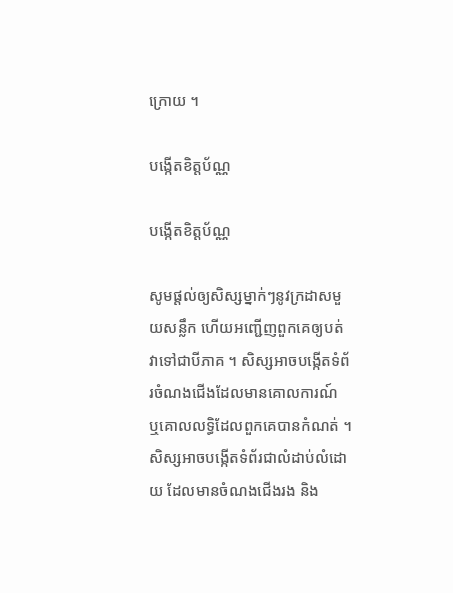ក្រោយ ។

បង្កើតខិត្តប័ណ្ណ

បង្កើតខិត្តប័ណ្ណ

សូមផ្តល់ឲ្យសិស្សម្នាក់ៗនូវក្រដាសមួយសន្លឹក ហើយអញ្ជើញពួកគេឲ្យបត់វាទៅជាបីភាគ ។ សិស្សអាចបង្កើតទំព័រចំណងជើងដែលមានគោលការណ៍ ឬគោលលទ្ធិដែលពួកគេបានកំណត់ ។ សិស្សអាចបង្កើតទំព័រជាលំដាប់លំដោយ ដែលមានចំណងជើងរង និង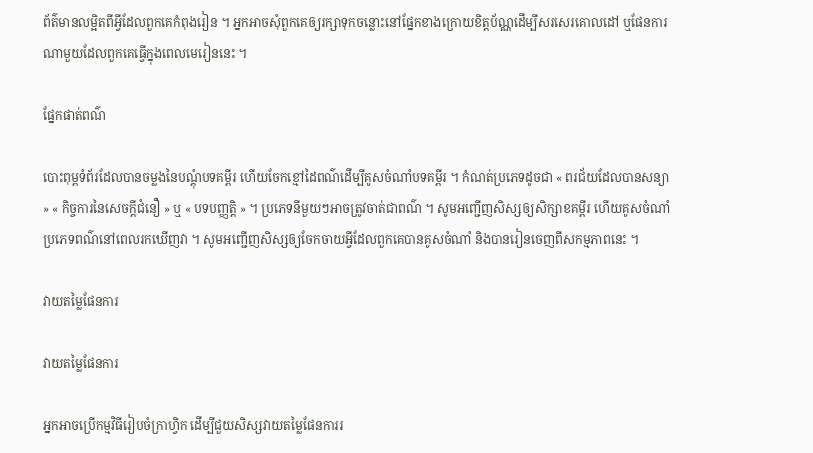ព័ត៌មានលម្អិតពីអ្វីដែលពួកគេកំពុងរៀន ។ អ្នកអាចសុំពួកគេឲ្យរក្សាទុកចន្លោះនៅផ្នែកខាងក្រោយខិត្តប័ណ្ណដើម្បីសរសេរគោលដៅ ឬផែនការណាមួយដែលពួកគេធ្វើក្នុងពេលមេរៀននេះ ។

ផ្នែកផាត់ពណ៌

បោះពុម្ពទំព័រដែលបានចម្លងនៃបណ្ដុំបទគម្ពីរ ហើយចែកខ្មៅដៃពណ៌ដើម្បីគូសចំណាំបទគម្ពីរ ។ កំណត់ប្រភេទដូចជា « ពរជ័យដែលបានសន្យា » « កិច្ចការនៃសេចក្តីជំនឿ » ឬ « បទបញ្ញត្តិ » ។ ប្រភេទនីមួយៗអាចត្រូវចាត់ជាពណ៌ ។ សូមអញ្ជើញសិស្សឲ្យសិក្សាខគម្ពីរ ហើយគូសចំណាំប្រភេទពណ៌នៅពេលរកឃើញវា ។ សូមអញ្ជើញសិស្សឲ្យចែកចាយអ្វីដែលពួកគេបានគូសចំណាំ និងបានរៀនចេញពីសកម្មភាពនេះ ។

វាយតម្លៃផែនការ

វាយតម្លៃផែនការ

អ្នកអាចប្រើកម្មវិធីរៀបចំក្រាហ្វិក ដើម្បីជួយសិស្សវាយតម្លៃផែនការរ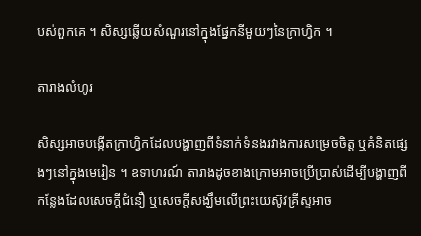បស់ពួកគេ ។ សិស្សឆ្លើយសំណួរនៅក្នុងផ្នែកនីមួយៗនៃក្រាហ្វិក ។

តារាងលំហូរ

សិស្សអាចបង្កើតក្រាហ្វិកដែលបង្ហាញពីទំនាក់ទំនងរវាងការសម្រេចចិត្ត ឬគំនិតផ្សេងៗនៅក្នុងមេរៀន ។ ឧទាហរណ៍ តារាងដូចខាងក្រោមអាចប្រើប្រាស់ដើម្បីបង្ហាញពីកន្លែងដែលសេចក្ដីជំនឿ ឬសេចក្ដីសង្ឃឹមលើព្រះយេស៊ូវគ្រីស្ទអាច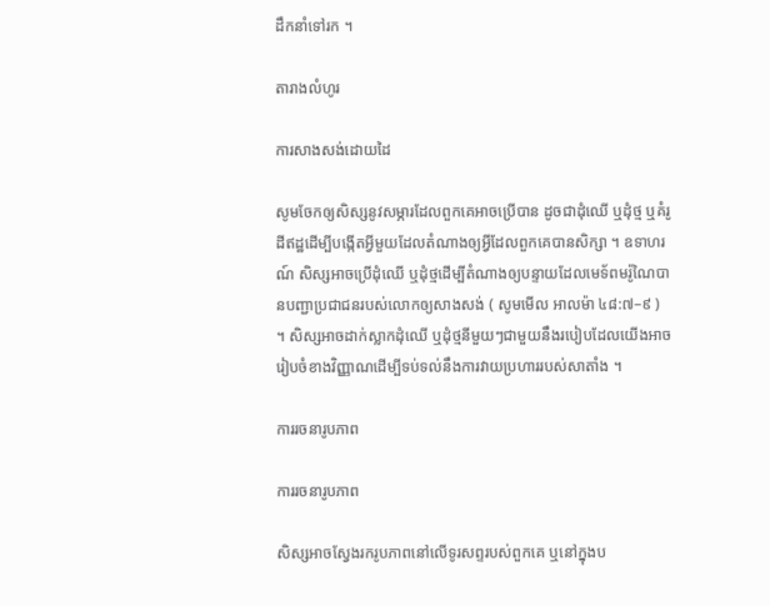ដឹកនាំទៅរក ។

តារាងលំហូរ

ការសាងសង់ដោយដៃ

សូមចែកឲ្យសិស្សនូវសម្ភារដែលពួកគេអាចប្រើបាន ដូចជាដុំឈើ ឬដុំថ្ម ឬគំរូដីឥដ្ឋដើម្បីបង្កើតអ្វីមួយដែលតំណាងឲ្យអ្វីដែលពួកគេបានសិក្សា ។ ឧទាហរណ៍ សិស្សអាចប្រើដុំឈើ ឬដុំថ្មដើម្បីតំណាងឲ្យបន្ទាយដែលមេទ័ពមរ៉ូណៃបានបញ្ជាប្រជាជនរបស់លោកឲ្យសាងសង់ ( សូមមើល អាលម៉ា ៤៨:៧–៩ ) ។ សិស្សអាចដាក់ស្លាកដុំឈើ ឬដុំថ្មនីមួយៗជាមួយនឹងរបៀបដែលយើងអាចរៀបចំខាងវិញ្ញាណដើម្បីទប់ទល់នឹងការវាយប្រហាររបស់សាតាំង ។

ការរចនារូបភាព

ការរចនារូបភាព

សិស្សអាចស្វែងរករូបភាពនៅលើទូរសព្ទរបស់ពួកគេ ឬនៅក្នុងប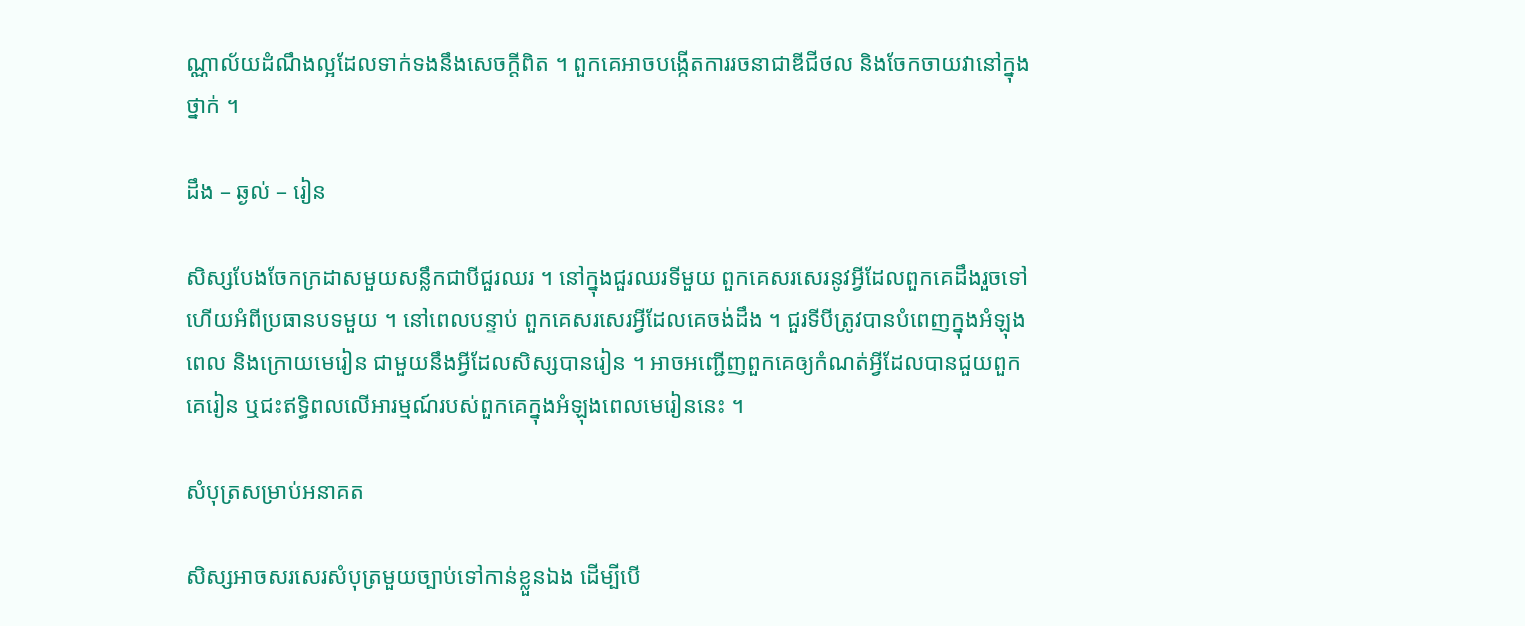ណ្ណាល័យដំណឹងល្អដែលទាក់ទងនឹងសេចក្តីពិត ។ ពួកគេអាចបង្កើតការរចនាជាឌីជីថល និងចែកចាយវានៅក្នុងថ្នាក់ ។

ដឹង – ឆ្ងល់ – រៀន

សិស្សបែងចែកក្រដាសមួយសន្លឹកជាបីជួរឈរ ។ នៅក្នុងជួរឈរទីមួយ ពួកគេសរសេរនូវអ្វីដែលពួកគេដឹងរួចទៅហើយអំពីប្រធានបទមួយ ។ នៅពេលបន្ទាប់ ពួកគេសរសេរអ្វីដែលគេចង់ដឹង ។ ជួរទីបីត្រូវបានបំពេញក្នុងអំឡុងពេល និងក្រោយមេរៀន ជាមួយនឹងអ្វីដែលសិស្សបានរៀន ។ អាចអញ្ជើញពួកគេឲ្យកំណត់អ្វីដែលបានជួយពួកគេរៀន ឬជះឥទ្ធិពលលើអារម្មណ៍របស់ពួកគេក្នុងអំឡុងពេលមេរៀននេះ ។

សំបុត្រសម្រាប់អនាគត

សិស្សអាចសរសេរសំបុត្រមួយច្បាប់ទៅកាន់ខ្លួនឯង ដើម្បីបើ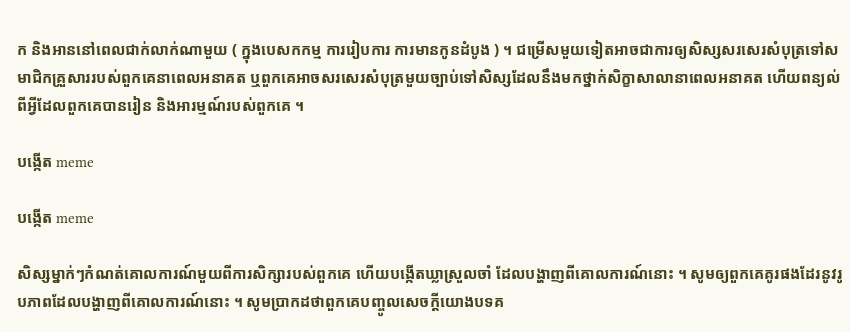ក និងអាននៅពេលជាក់លាក់ណាមួយ ( ក្នុងបេសកកម្ម ការរៀបការ ការមានកូនដំបូង ) ។ ជម្រើសមួយទៀតអាចជាការឲ្យសិស្សសរសេរសំបុត្រទៅសមាជិកគ្រួសាររបស់ពួកគេនាពេលអនាគត ឬពួកគេអាចសរសេរសំបុត្រមួយច្បាប់ទៅសិស្សដែលនឹងមកថ្នាក់សិក្ខាសាលានាពេលអនាគត ហើយពន្យល់ពីអ្វីដែលពួកគេបានរៀន និងអារម្មណ៍របស់ពួកគេ ។

បង្កើត meme

បង្កើត meme

សិស្សម្នាក់ៗកំណត់គោលការណ៍មួយពីការសិក្សារបស់ពួកគេ ហើយបង្កើតឃ្លាស្រួលចាំ ដែលបង្ហាញពីគោលការណ៍នោះ ។ សូមឲ្យពួកគេគូរផងដែរនូវរូបភាពដែលបង្ហាញពីគោលការណ៍នោះ ។ សូមប្រាកដថាពួកគេបញ្ចូលសេចក្ដីយោងបទគ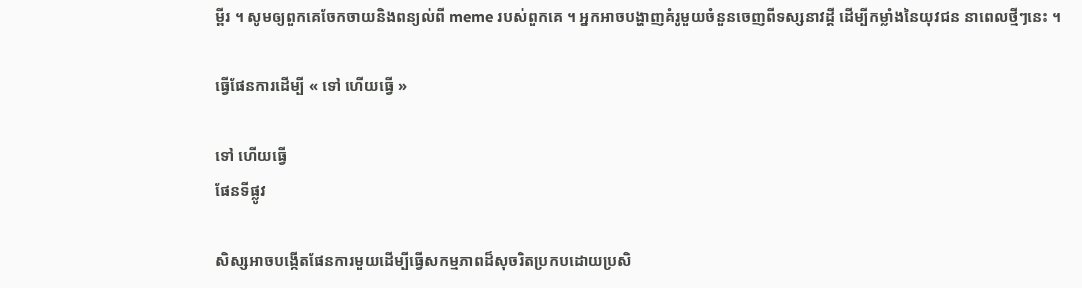ម្ពីរ ។ សូមឲ្យពួកគេចែកចាយនិងពន្យល់ពី meme របស់ពួកគេ ។ អ្នកអាចបង្ហាញគំរូមួយចំនួនចេញពីទស្សនាវដ្តី ដើម្បីកម្លាំងនៃយុវជន នាពេលថ្មីៗនេះ ។

ធ្វើផែនការដើម្បី « ទៅ ហើយធ្វើ »

ទៅ ហើយធ្វើ
ផែនទីផ្លូវ

សិស្សអាចបង្កើតផែនការមួយដើម្បីធ្វើសកម្មភាពដ៏សុចរិតប្រកបដោយប្រសិ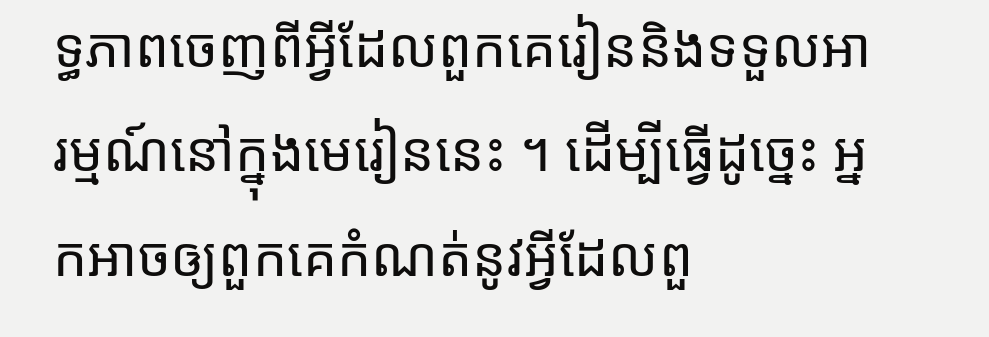ទ្ធភាពចេញពីអ្វីដែលពួកគេរៀននិងទទួលអារម្មណ៍នៅក្នុងមេរៀននេះ ។ ដើម្បីធ្វើដូច្នេះ អ្នកអាចឲ្យពួកគេកំណត់នូវអ្វីដែលពួ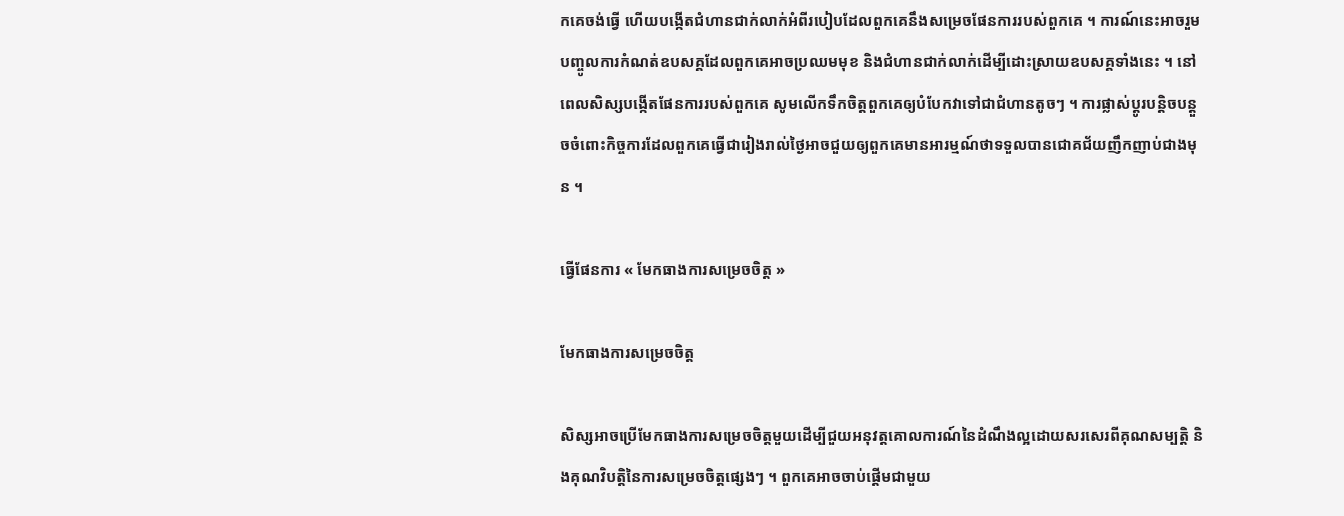កគេចង់ធ្វើ ហើយបង្កើតជំហានជាក់លាក់អំពីរបៀបដែលពួកគេនឹងសម្រេចផែនការរបស់ពួកគេ ។ ការណ៍នេះអាចរួមបញ្ចូលការកំណត់ឧបសគ្គដែលពួកគេអាចប្រឈមមុខ និងជំហានជាក់លាក់ដើម្បីដោះស្រាយឧបសគ្គទាំងនេះ ។ នៅពេលសិស្សបង្កើតផែនការរបស់ពួកគេ សូមលើកទឹកចិត្តពួកគេឲ្យបំបែកវាទៅជាជំហានតូចៗ ។ ការផ្លាស់ប្តូរបន្តិចបន្តួចចំពោះកិច្ចការដែលពួកគេធ្វើជារៀងរាល់ថ្ងៃអាចជួយឲ្យពួកគេមានអារម្មណ៍ថាទទួលបានជោគជ័យញឹកញាប់ជាងមុន ។

ធ្វើផែនការ « មែកធាងការសម្រេចចិត្ត »

មែកធាងការសម្រេចចិត្ត

សិស្សអាចប្រើមែកធាងការសម្រេចចិត្តមួយដើម្បីជួយអនុវត្តគោលការណ៍នៃដំណឹងល្អដោយសរសេរពីគុណសម្បត្តិ និងគុណវិបត្តិនៃការសម្រេចចិត្តផ្សេងៗ ។ ពួកគេអាចចាប់ផ្តើមជាមួយ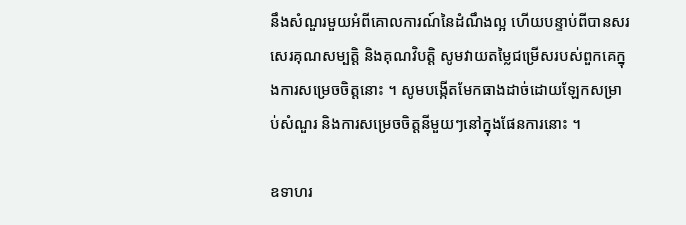នឹងសំណួរមួយអំពីគោលការណ៍នៃដំណឹងល្អ ហើយបន្ទាប់ពីបានសរសេរគុណសម្បត្តិ និងគុណវិបត្តិ សូមវាយតម្លៃជម្រើសរបស់ពួកគេក្នុងការសម្រេចចិត្តនោះ ។ សូមបង្កើតមែកធាងដាច់ដោយឡែកសម្រាប់សំណួរ និងការសម្រេចចិត្តនីមួយៗនៅក្នុងផែនការនោះ ។

ឧទាហរ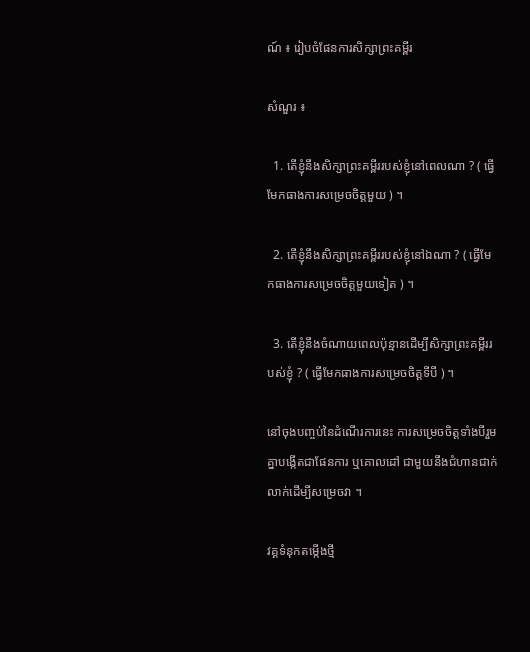ណ៍ ៖ រៀបចំផែនការសិក្សាព្រះគម្ពីរ

សំណួរ ៖

  1. តើខ្ញុំនឹងសិក្សាព្រះគម្ពីររបស់ខ្ញុំនៅពេលណា ? ( ធ្វើមែកធាងការសម្រេចចិត្តមួយ ) ។

  2. តើខ្ញុំនឹងសិក្សាព្រះគម្ពីររបស់ខ្ញុំនៅឯណា ? ( ធ្វើមែកធាងការសម្រេចចិត្តមួយទៀត ) ។

  3. តើខ្ញុំនឹងចំណាយពេលប៉ុន្មានដើម្បីសិក្សាព្រះគម្ពីររបស់ខ្ញុំ ? ( ធ្វើមែកធាងការសម្រេចចិត្តទីបី ) ។

នៅចុងបញ្ចប់នៃដំណើរការនេះ ការសម្រេចចិត្តទាំងបីរួមគ្នាបង្កើតជាផែនការ ឬគោលដៅ ជាមួយនឹងជំហានជាក់លាក់ដើម្បីសម្រេចវា ។

វគ្គទំនុកតម្កើងថ្មី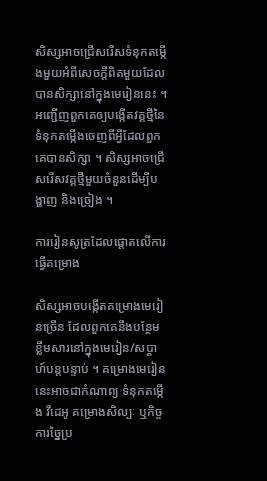សិស្សអាចជ្រើសរើសទំនុកតម្កើងមួយអំពីសេចក្ដីពិតមួយដែលបានសិក្សានៅក្នុងមេរៀននេះ ។ អញ្ជើញពួកគេឲ្យបង្កើតវគ្គថ្មីនៃទំនុកតម្កើងចេញពីអ្វីដែលពួកគេបានសិក្សា ។ សិស្សអាចជ្រើសរើសវគ្គថ្មីមួយចំនួនដើម្បីបង្ហាញ និងច្រៀង ។

ការរៀនសូត្រដែលផ្តោតលើការធ្វើគម្រោង

សិស្សអាចបង្កើតគម្រោងមេរៀនច្រើន ដែលពួកគេនឹងបន្ថែមខ្លឹមសារនៅក្នុងមេរៀន/សប្តាហ៍បន្តបន្ទាប់ ។ គម្រោងមេរៀននេះអាចជាកំណាព្យ ទំនុកតម្កើង វីដេអូ គម្រោងសិល្បៈ ឬកិច្ចការច្នៃប្រ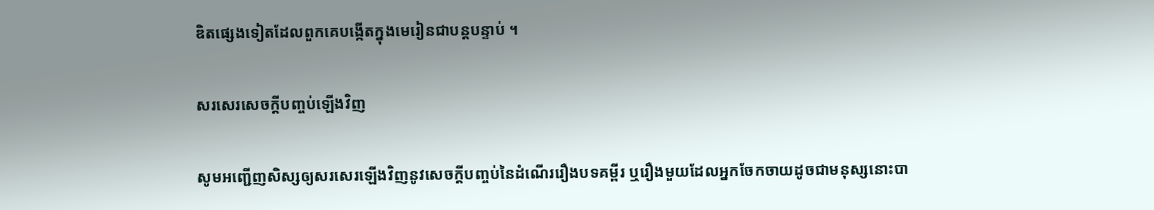ឌិតផ្សេងទៀតដែលពួកគេបង្កើតក្នុងមេរៀនជាបន្តបន្ទាប់ ។

សរសេរសេចក្ដីបញ្ចប់ឡើងវិញ

សូមអញ្ជើញសិស្សឲ្យសរសេរឡើងវិញនូវសេចក្ដីបញ្ចប់នៃដំណើររឿងបទគម្ពីរ ឬរឿងមួយដែលអ្នកចែកចាយដូចជាមនុស្សនោះបា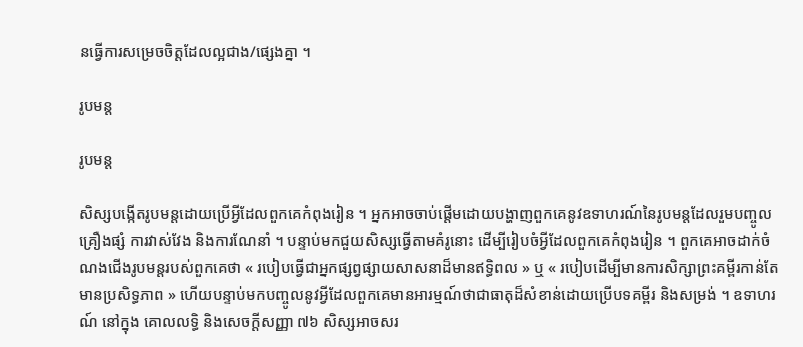នធ្វើការសម្រេចចិត្តដែលល្អជាង/ផ្សេងគ្នា ។

រូបមន្ត

រូបមន្ត

សិស្សបង្កើតរូបមន្តដោយប្រើអ្វីដែលពួកគេកំពុងរៀន ។ អ្នកអាចចាប់ផ្តើមដោយបង្ហាញពួកគេនូវឧទាហរណ៍នៃរូបមន្តដែលរួមបញ្ចូលគ្រឿងផ្សំ ការវាស់វែង និងការណែនាំ ។ បន្ទាប់មកជួយសិស្សធ្វើតាមគំរូនោះ ដើម្បីរៀបចំអ្វីដែលពួកគេកំពុងរៀន ។ ពួកគេអាចដាក់ចំណងជើងរូបមន្តរបស់ពួកគេថា « របៀបធ្វើជាអ្នកផ្សព្វផ្សាយសាសនាដ៏មានឥទ្ធិពល » ឬ « របៀបដើម្បីមានការសិក្សាព្រះគម្ពីរកាន់តែមានប្រសិទ្ធភាព » ហើយបន្ទាប់មកបញ្ចូលនូវអ្វីដែលពួកគេមានអារម្មណ៍ថាជាធាតុដ៏សំខាន់ដោយប្រើបទគម្ពីរ និងសម្រង់ ។ ឧទាហរណ៍ នៅក្នុង គោលលទ្ធិ និងសេចក្ដីសញ្ញា ៧៦ សិស្សអាចសរ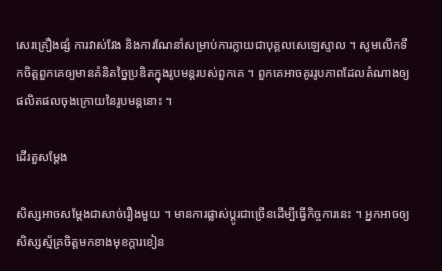សេរគ្រឿងផ្សំ ការវាស់វែង និងការណែនាំសម្រាប់ការក្លាយជាបុគ្គលសេឡេស្ទាល ។ សូមលើកទឹកចិត្តពួកគេឲ្យមានគំនិតច្នៃប្រឌិតក្នុងរូបមន្តរបស់ពួកគេ ។ ពួកគេអាចគូររូបភាពដែលតំណាងឲ្យផលិតផលចុងក្រោយនៃរូបមន្តនោះ ។

ដើរតួសម្ដែង

សិស្សអាចសម្ដែងជាសាច់រឿងមួយ ។ មានការផ្លាស់ប្ដូរជាច្រើនដើម្បីធ្វើកិច្ចការនេះ ។ អ្នកអាចឲ្យសិស្សស្ម័គ្រចិត្តមកខាងមុខក្ដារខៀន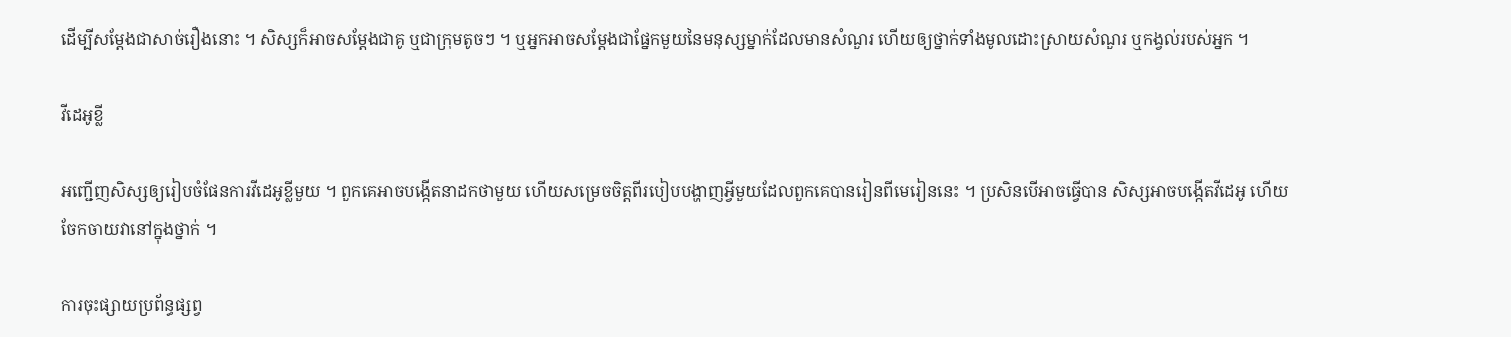ដើម្បីសម្ដែងជាសាច់រឿងនោះ ។ សិស្សក៏អាចសម្ដែងជាគូ ឬជាក្រុមតូចៗ ។ ឬអ្នកអាចសម្ដែងជាផ្នែកមួយនៃមនុស្សម្នាក់ដែលមានសំណួរ ហើយឲ្យថ្នាក់ទាំងមូលដោះស្រាយសំណួរ ឬកង្វល់របស់អ្នក ។

វីដេអូខ្លី

អញ្ជើញសិស្សឲ្យរៀបចំផែនការវីដេអូខ្លីមួយ ។ ពួកគេអាចបង្កើតនាដកថាមួយ ហើយសម្រេចចិត្តពីរបៀបបង្ហាញអ្វីមួយដែលពួកគេបានរៀនពីមេរៀននេះ ។ ប្រសិនបើអាចធ្វើបាន សិស្សអាចបង្កើតវីដេអូ ហើយចែកចាយវានៅក្នុងថ្នាក់ ។

ការចុះផ្សាយប្រព័ន្ធផ្សព្វ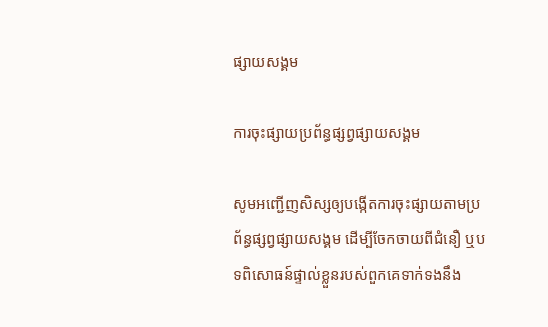ផ្សាយសង្គម

ការចុះផ្សាយប្រព័ន្ធផ្សព្វផ្សាយសង្គម

សូមអញ្ជើញសិស្សឲ្យបង្កើតការចុះផ្សាយតាមប្រព័ន្ធផ្សព្វផ្សាយសង្គម ដើម្បីចែកចាយពីជំនឿ ឬបទពិសោធន៍ផ្ទាល់ខ្លួនរបស់ពួកគេទាក់ទងនឹង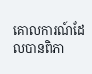គោលការណ៍ដែលបានពិភា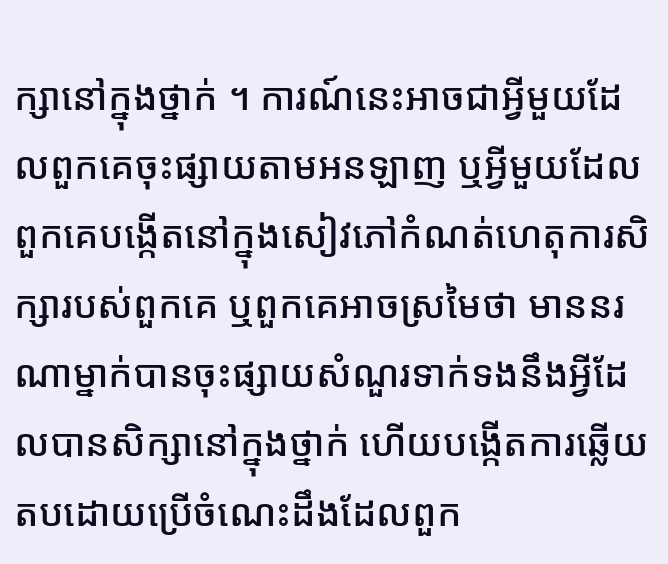ក្សានៅក្នុងថ្នាក់ ។ ការណ៍នេះអាចជាអ្វីមួយដែលពួកគេចុះផ្សាយតាមអនឡាញ ឬអ្វីមួយដែលពួកគេបង្កើតនៅក្នុងសៀវភៅកំណត់ហេតុការសិក្សារបស់ពួកគេ ឬពួកគេអាចស្រមៃថា មាននរណាម្នាក់បានចុះផ្សាយសំណួរទាក់ទងនឹងអ្វីដែលបានសិក្សានៅក្នុងថ្នាក់ ហើយបង្កើតការឆ្លើយតបដោយប្រើចំណេះដឹងដែលពួក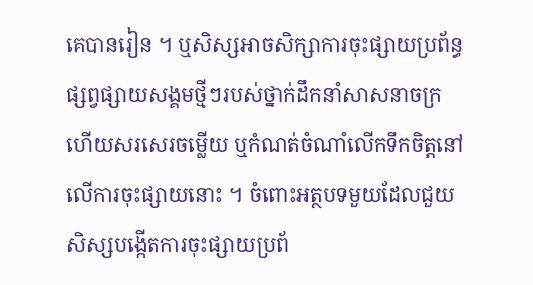គេបានរៀន ។ ឬសិស្សអាចសិក្សាការចុះផ្សាយប្រព័ន្ធផ្សព្វផ្សាយសង្គមថ្មីៗរបស់ថ្នាក់ដឹកនាំសាសនាចក្រ ហើយសរសេរចម្លើយ ឬកំណត់ចំណាំលើកទឹកចិត្តនៅលើការចុះផ្សាយនោះ ។ ចំពោះអត្ថបទមួយដែលជួយសិស្សបង្កើតការចុះផ្សាយប្រព័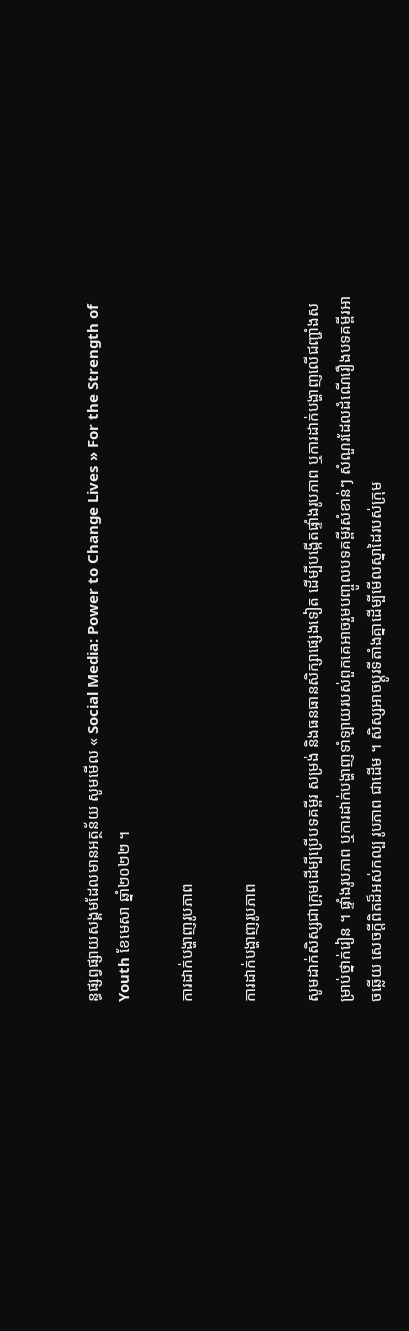ន្ធផ្សព្វផ្សាយសង្គមដែលមានអត្ថន័យ សូមមើល « Social Media: Power to Change Lives » For the Strength of Youth ខែមេសា ឆ្នាំ២០២២ ។

ការដាក់បង្ហាញរូបភាព

ការដាក់បង្ហាញរូបភាព

សូមដាក់សិស្សជាក្រុមដើម្បីប្រើបទគម្ពីរ សម្រង់ និងធនធានសិក្សាផ្សេងទៀត ដើម្បីបង្កើតផ្ទាំងរូបភាព ឬការដាក់បង្ហាញលើជញ្ជាំងសម្រាប់ថ្នាក់រៀន ។ ផ្ទាំងរូបភាព ឬការដាក់បង្ហាញទាំឡាយរបស់ពួកគេអាចរួមបញ្ចូលបទគម្ពីរសំខាន់ៗ សំណួរដែលដំណើរឿងបទគម្ពីរអាចឆ្លើយ សេចក្ដីពិតដ៏អស់កល្ប រូបភាព ជាដើម ។ សិស្សអាចប្ដូរទីតាំងគ្នាដើម្បីមើលស្នាដៃរបស់ក្រុម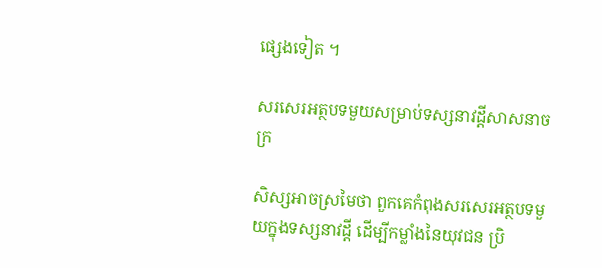ផ្សេងទៀត ។

សរសេរអត្ថបទមួយសម្រាប់ទស្សនាវដ្តីសាសនាចក្រ

សិស្សអាចស្រមៃថា ពួកគេកំពុងសរសេរអត្ថបទមួយក្នុងទស្សនាវដ្ដី ដើម្បីកម្លាំងនៃយុវជន ប្រិ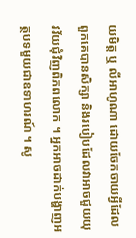យមិត្ត ឬ លីអាហូណា ដោយចែកចាយអ្វីដែលពួកគេបានសិក្សា និងរបៀបដែលវាអាចជួយយុវវ័យជុំវិញពិភពលោក ។ អ្នកអាចដាក់បង្ហាញអត្ថបទមួយជាឧទាហរណ៍ ។ សូ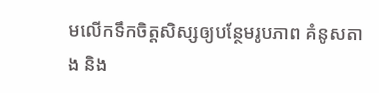មលើកទឹកចិត្តសិស្សឲ្យបន្ថែមរូបភាព គំនូសតាង និង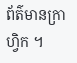ព័ត៌មានក្រាហ្វិក ។